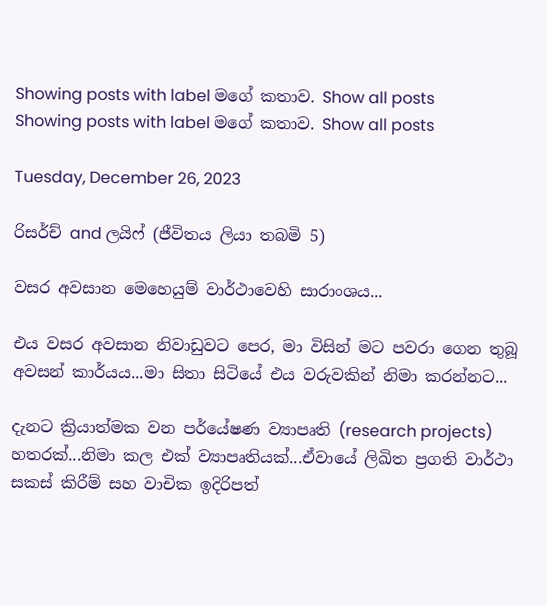Showing posts with label මගේ කතාව. Show all posts
Showing posts with label මගේ කතාව. Show all posts

Tuesday, December 26, 2023

රිසර්ච් and ලයිෆ් (ජීවිතය ලියා තබමි 5)

වසර අවසාන මෙහෙයුම් වාර්ථාවෙහි සාරාංශය...

එය වසර අවසාන නිවාඩුවට පෙර, මා විසින් මට පවරා ගෙන තුබූ අවසන් කාර්යය...මා සිතා සිටියේ එය වරුවකින් නිමා කරන්නට...

දැනට ක්‍රියාත්මක වන පර්යේෂණ ව්‍යාපෘති (research projects) හතරක්...නිමා කල එක් ව්‍යාපෘතියක්...ඒවායේ ලිඛිත ප්‍රගති වාර්ථා සකස් කිරීම් සහ වාචික ඉදිරිපත්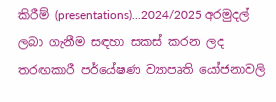කිරීම් (presentations)...2024/2025 අරමුදල් ලබා ගැනීම සඳහා සකස් කරන ලද තරඟකාරී පර්යේෂණ ව්‍යාපෘති යෝජනාවලි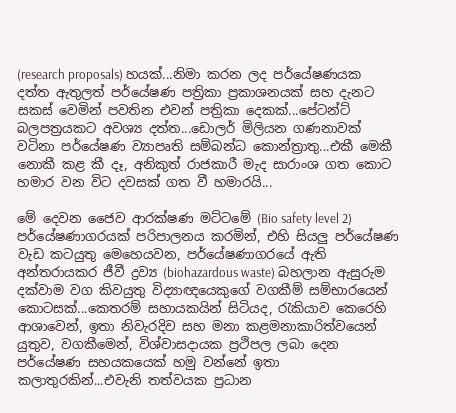(research proposals) හයක්...නිමා කරන ලද පර්යේෂණයක දත්ත ඇතුලත් පර්යේෂණ පත්‍රිකා ප්‍රකාශනයක් සහ දැනට සකස් වෙමින් පවතින එවන් පත්‍රිකා දෙකක්...පේටන්ට් බලපත්‍රයකට අවශ්‍ය දත්ත...ඩොලර් මිලියන ගණනාවක්  වටිනා පර්යේෂණ ව්‍යාපෘති සම්බන්ධ කොන්ත්‍රාතු...එකී මෙකී නොකී කළ කී දෑ, අනිකුත් රාජකාරී මැද සාරාංශ ගත කොට හමාර වන විට දවසක් ගත වී හමාරයි...

මේ දෙවන ජෛව ආරක්ෂණ මට්ටමේ (Bio safety level 2) පර්යේෂණාගරයක් පරිපාලනය කරමින්, එහි සියලු පර්යේෂණ වැඩ කටයුතු මෙහෙයවන, පර්යේෂණාගරයේ ඇති අන්තරායකර ජීවී ද්‍රව්‍ය (biohazardous waste) බහලාන ඇසුරුම දක්වාම වග කිවයුතු විද්‍යාඥයෙකුගේ වගකීම් සම්භාරයෙන් කොටසක්...කෙතරම් සහායකයින් සිටියද, රැකියාව කෙරෙහි ආශාවෙන්, ඉතා නිවැරදිව සහ මනා කළමනාකාරිත්වයෙන් යුතුව, වගකීමෙන්, විශ්වාසදායක ප්‍රථිපල ලබා දෙන පර්යේෂණ සහයකයෙක් හමු වන්නේ ඉතා කලාතුරකින්...එවැනි තත්වයක ප්‍රධාන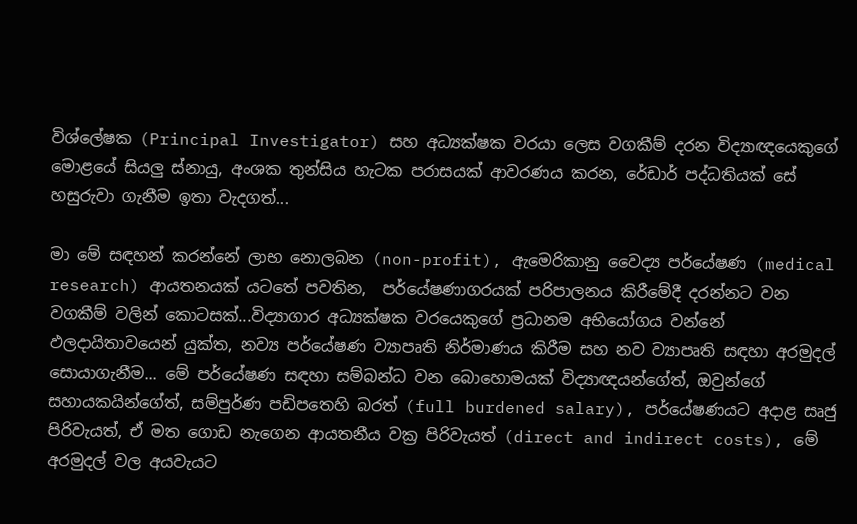විශ්ලේෂක (Principal Investigator) සහ අධ්‍යක්ෂක වරයා ලෙස වගකීම් දරන විද්‍යාඥයෙකුගේ මොළයේ සියලු ස්නායු, අංශක තුන්සිය හැටක පරාසයක් ආවරණය කරන, රේඩාර් පද්ධතියක් සේ හසුරුවා ගැනීම ඉතා වැදගත්...

මා මේ සඳහන් කරන්නේ ලාභ නොලබන (non-profit), ඇමෙරිකානු වෛද්‍ය පර්යේෂණ (medical research) ආයතනයක් යටතේ පවතින,  පර්යේෂණාගරයක් පරිපාලනය කිරීමේදී දරන්නට වන වගකීම් වලින් කොටසක්...විද්‍යාගාර අධ්‍යක්ෂක වරයෙකුගේ ප්‍රධානම අභියෝගය වන්නේ ඵලදායිතාවයෙන් යුක්ත, නව්‍ය පර්යේෂණ ව්‍යාපෘති නිර්මාණය කිරීම සහ නව ව්‍යාපෘති සඳහා අරමුදල් සොයාගැනීම... මේ පර්යේෂණ සඳහා සම්බන්ධ වන බොහොමයක් විද්‍යාඥයන්ගේත්, ඔවුන්ගේ සහායකයින්ගේත්, සම්පුර්ණ පඩිපතෙහි බරත් (full burdened salary), පර්යේෂණයට අදාළ සෘජු පිරිවැයත්, ඒ මත ගොඩ නැගෙන ආයතනීය වක්‍ර පිරිවැයත් (direct and indirect costs), මේ අරමුදල් වල අයවැයට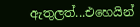ඇතුලත්...එහෙයින්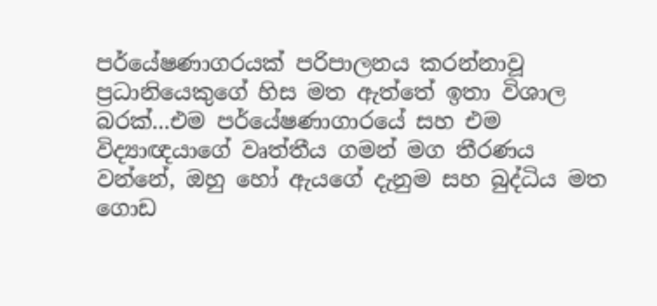පර්යේෂණාගරයක් පරිපාලනය කරන්නාවූ ප්‍රධානියෙකුගේ හිස මත ඇත්තේ ඉතා විශාල බරක්...එම පර්යේෂණාගාරයේ සහ එම විද්‍යාඥයාගේ වෘත්තීය ගමන් මග තීරණය වන්නේ, ඔහු හෝ ඇයගේ දැනුම සහ බුද්ධිය මත ගොඩ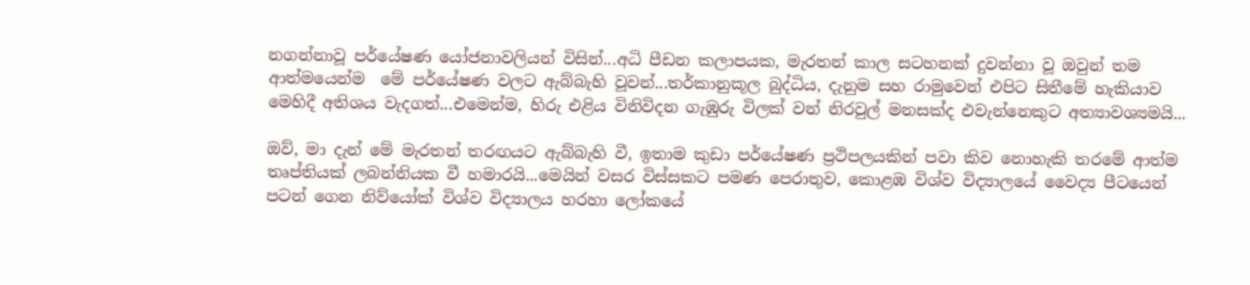නගන්නාවූ පර්යේෂණ යෝජනාවලියන් විසින්...අධි පීඩන කලාපයක, මැරතන් කාල සටහනක් දුවන්නා වූ ඔවුන් තම ආත්මයෙන්ම  මේ පර්යේෂණ වලට ඇබ්බැහි වූවන්...තර්කානුකූල බුද්ධිය, දැනුම සහ රාමුවෙන් එපිට සිතීමේ හැකියාව මෙහිදී අතිශය වැදගත්...එමෙන්ම, හිරු එළිය විනිවිදන ගැඹුරු විලක් වන් නිරවුල් මනසක්ද එවැන්නෙකුට අත්‍යාවශ්‍යමයි...

ඔව්, මා දැන් මේ මැරතන් තරඟයට ඇබ්බැහි වී, ඉතාම කුඩා පර්යේෂණ ප්‍රථිපලයකින් පවා කිව නොහැකි තරමේ ආත්ම තෘප්තියක් ලබන්නියක වී හමාරයි...මෙයින් වසර විස්සකට පමණ පෙරාතුව, කොළඹ විශ්ව විද්‍යාලයේ වෛද්‍ය පීටයෙන් පටන් ගෙන නිව්යෝක් විශ්ව විද්‍යාලය හරහා ලෝකයේ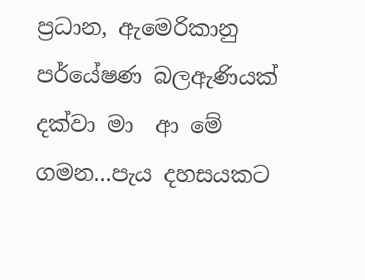ප්‍රධාන, ඇමෙරිකානු පර්යේෂණ බලඇණියක් දක්වා මා  ආ මේ ගමන...පැය දහසයකට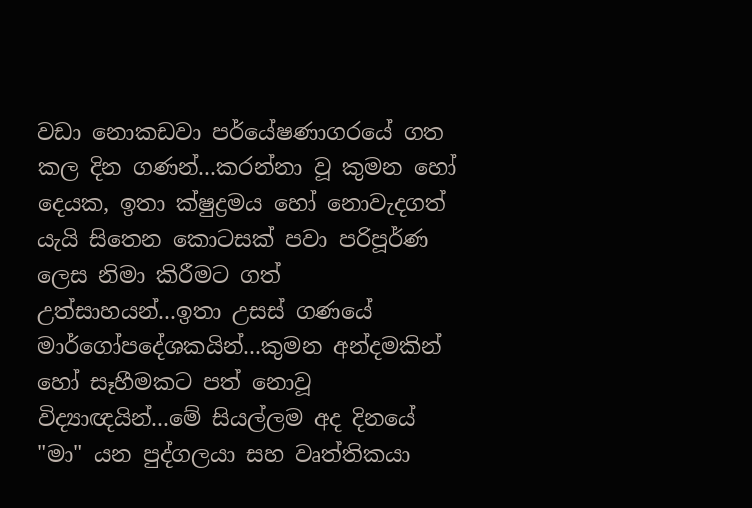වඩා නොකඩවා පර්යේෂණාගරයේ ගත කල දින ගණන්...කරන්නා වූ කුමන හෝ දෙයක, ඉතා ක්ෂුද්‍රමය හෝ නොවැදගත් යැයි සිතෙන කොටසක් පවා පරිපූර්ණ ලෙස නිමා කිරීමට ගත් උත්සාහයන්...ඉතා උසස් ගණයේ මාර්ගෝපදේශකයින්...කුමන අන්දමකින් හෝ සෑහීමකට පත් නොවූ විද්‍යාඥයින්...මේ සියල්ලම අද දිනයේ "මා" යන පුද්ගලයා සහ වෘත්තිකයා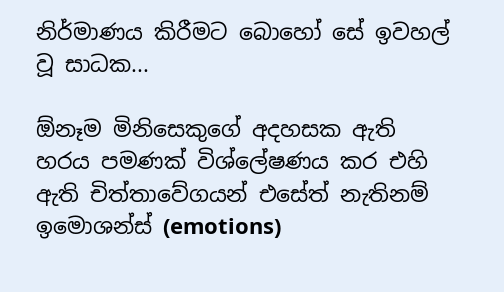නිර්මාණය කිරීමට බොහෝ සේ ඉවහල්  වූ සාධක...

ඕනෑම මිනිසෙකුගේ අදහසක ඇති හරය පමණක් විශ්ලේෂණය කර එහි ඇති චිත්තාවේගයන් එසේත් නැතිනම් ඉමොශන්ස් (emotions)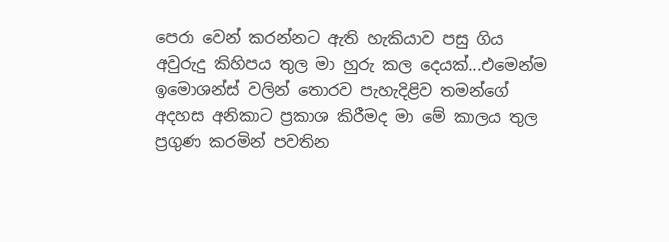පෙරා වෙන් කරන්නට ඇති හැකියාව පසු ගිය අවුරුදු කිහිපය තුල මා හුරු කල දෙයක්...එමෙන්ම  ඉමොශන්ස් වලින් තොරව පැහැදිළිව තමන්ගේ අදහස අනිකාට ප්‍රකාශ කිරීමද මා මේ කාලය තුල ප්‍රගුණ කරමින් පවතින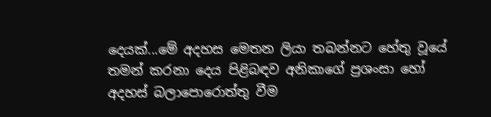දෙයක්...මේ අදහස මෙතන ලියා තබන්නට හේතු වූයේ තමන් කරනා දෙය පිළිබඳව අනිකාගේ ප්‍රශංසා හෝ අදහස් බලාපොරොත්තු වීම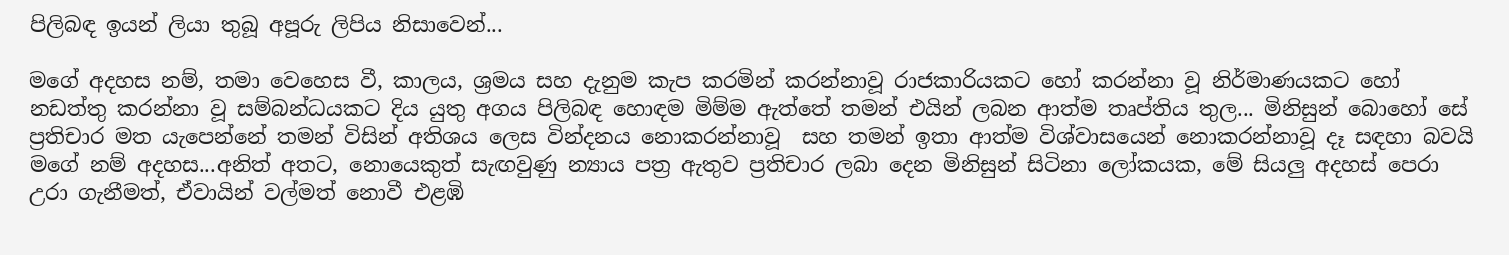පිලිබඳ ඉයන් ලියා තුබූ අපූරු ලිපිය නිසාවෙන්...

මගේ අදහස නම්, තමා වෙහෙස වී, කාලය, ශ්‍රමය සහ දැනුම කැප කරමින් කරන්නාවූ රාජකාරියකට හෝ කරන්නා වූ නිර්මාණයකට හෝ නඩත්තු කරන්නා වූ සම්බන්ධයකට දිය යුතු අගය පිලිබඳ හොඳම මිම්ම ඇත්තේ තමන් එයින් ලබන ආත්ම තෘප්තිය තුල... මිනිසුන් බොහෝ සේ ප්‍රතිචාර මත යැපෙන්නේ තමන් විසින් අතිශය ලෙස වින්දනය නොකරන්නාවූ  සහ තමන් ඉතා ආත්ම විශ්වාසයෙන් නොකරන්නාවූ දෑ සඳහා බවයි මගේ නම් අදහස...අනිත් අතට, නොයෙකුත් සැඟවුණු න්‍යාය පත්‍ර ඇතුව ප්‍රතිචාර ලබා දෙන මිනිසුන් සිටිනා ලෝකයක, මේ සියලු අදහස් පෙරා උරා ගැනීමත්, ඒවායින් වල්මත් නොවී එළඹි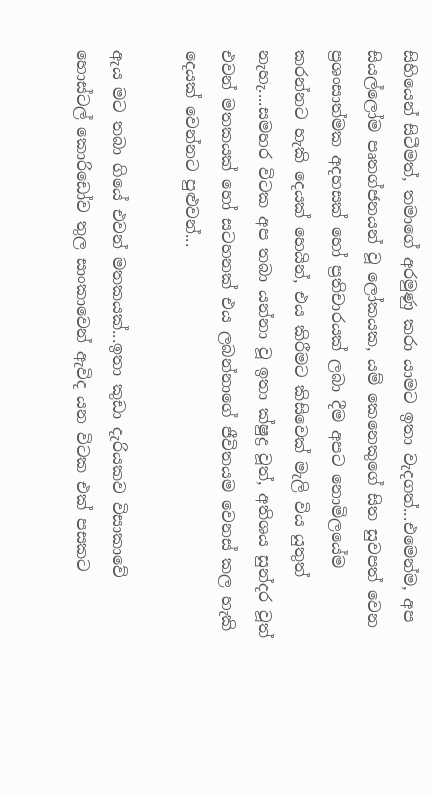සිහියෙන් සිටීමත්, තමාගේ අරමුණු කරා යාමට ඉතා වැදගත්...එමෙන්ම, අප සියල්ලෝම පෘතග්ජනයන් වූ ලෝකයක, යම් කෙනෙකුගේ සිත සුවපත් වෙන ප්‍රශංසාත්මක අදහසක් හෝ ප්‍රතිචාරයක් ලබා දීම අපට නොමිලයේම කරන්නට හැකි දෙයක් හෙයින්, එය කිරීමට කිසිවෙක් මැලි විය යුතුත් නැහැ....සමහර විටක අප තබා යන්නා වූ ඉතා ක්ෂුද්‍ර වූත්, අතිශය සුන්දර වූත් එවන් මතකයක් හෝ සටහනක් එය ලබන්නාගේ ජීවිතයම වෙනස් කල හැකි දෙයක් වෙන්නට පුළුවන්...

ඇය මට තබා ගියේ එවන් මතකයක්...ඉතා කුඩා දැරියකව විසාකාවේ හොස්ටල් කොරිඩෝව තුල සාංකාවෙන් ඇවිද යන විටක එක් පසකට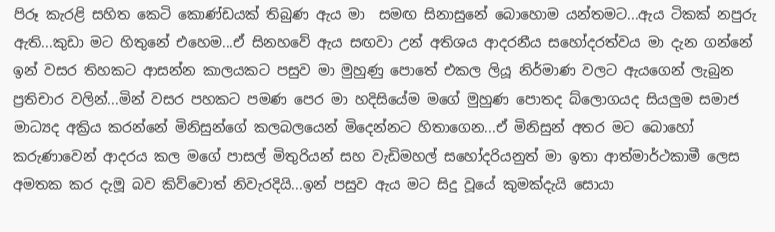පිරූ කැරළි සහිත කෙටි කොණ්ඩයක් තිබුණ ඇය මා  සමඟ සිනාසුනේ බොහොම යන්තමට...ඇය ටිකක් නපුරු ඇති...කුඩා මට හිතුනේ එහෙම...ඒ සිනහවේ ඇය සඟවා උන් අතිශය ආදරනීය සහෝදරත්වය මා දැන ගන්නේ ඉන් වසර තිහකට ආසන්න කාලයකට පසුව මා මුහුණු පොතේ එකල ලියූ නිර්මාණ වලට ඇයගෙන් ලැබුන ප්‍රතිචාර වලින්...මින් වසර පහකට පමණ පෙර මා හදිසියේම මගේ මුහුණ පොතද බ්ලොගයද සියලුම සමාජ මාධ්‍යද අක්‍රිය කරන්නේ මිනිසුන්ගේ කලබලයෙන් මිදෙන්නට හිතාගෙන...ඒ මිනිසුන් අතර මට බොහෝ කරුණාවෙන් ආදරය කල මගේ පාසල් මිතුරියන් සහ වැඩිමහල් සහෝදරියනුත් මා ඉතා ආත්මාර්ථකාමී ලෙස අමතක කර දැමූ බව කිව්වොත් නිවැරදියි...ඉන් පසුව ඇය මට සිදු වූයේ කුමක්දැයි සොයා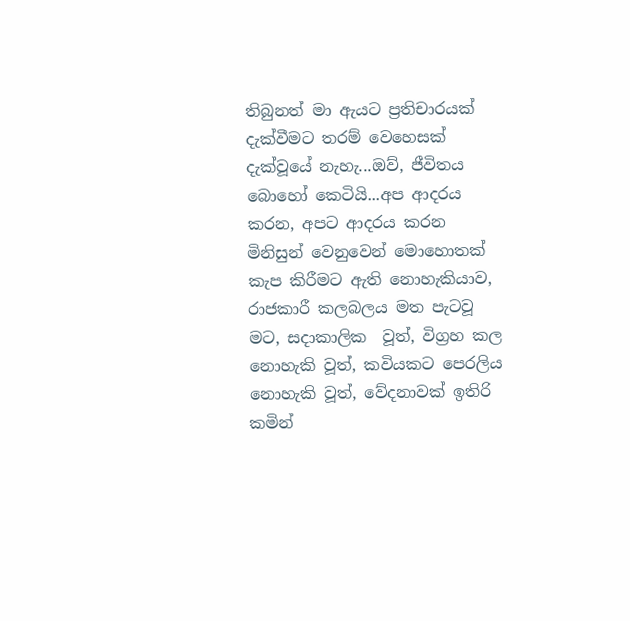තිබුනත් මා ඇයට ප්‍රතිචාරයක් දැක්වීමට තරම් වෙහෙසක් දැක්වූයේ නැහැ...ඔව්, ජීවිතය බොහෝ කෙටියි...අප ආදරය කරන, අපට ආදරය කරන මිනිසුන් වෙනුවෙන් මොහොතක් කැප කිරීමට ඇති නොහැකියාව, රාජකාරී කලබලය මත පැටවූ මට, සදාකාලික  වූත්, විග්‍රහ කල නොහැකි වූත්, කවියකට පෙරලිය නොහැකි වූත්, වේදනාවක් ඉතිරි කමින්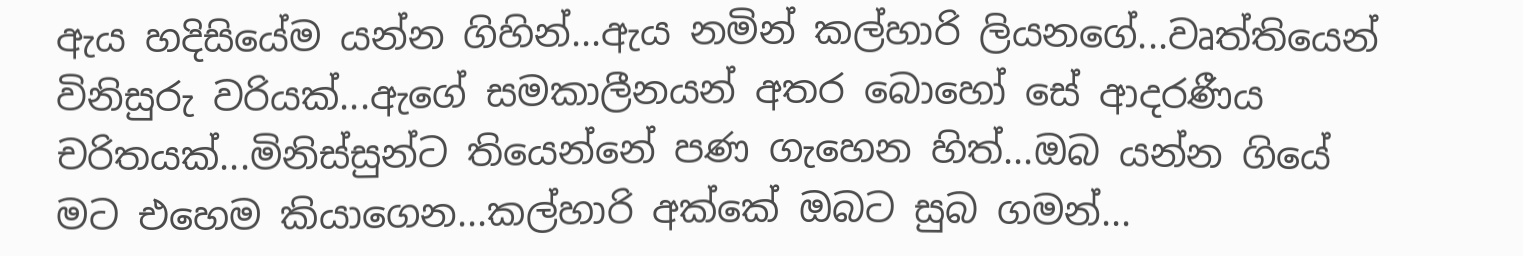ඇය හදිසියේම යන්න ගිහින්...ඇය නමින් කල්හාරි ලියනගේ...වෘත්තියෙන් විනිසුරු වරියක්...ඇගේ සමකාලීනයන් අතර බොහෝ සේ ආදරණීය චරිතයක්...මිනිස්සුන්ට තියෙන්නේ පණ ගැහෙන හිත්...ඔබ යන්න ගියේ මට එහෙම කියාගෙන...කල්හාරි අක්කේ ඔබට සුබ ගමන්...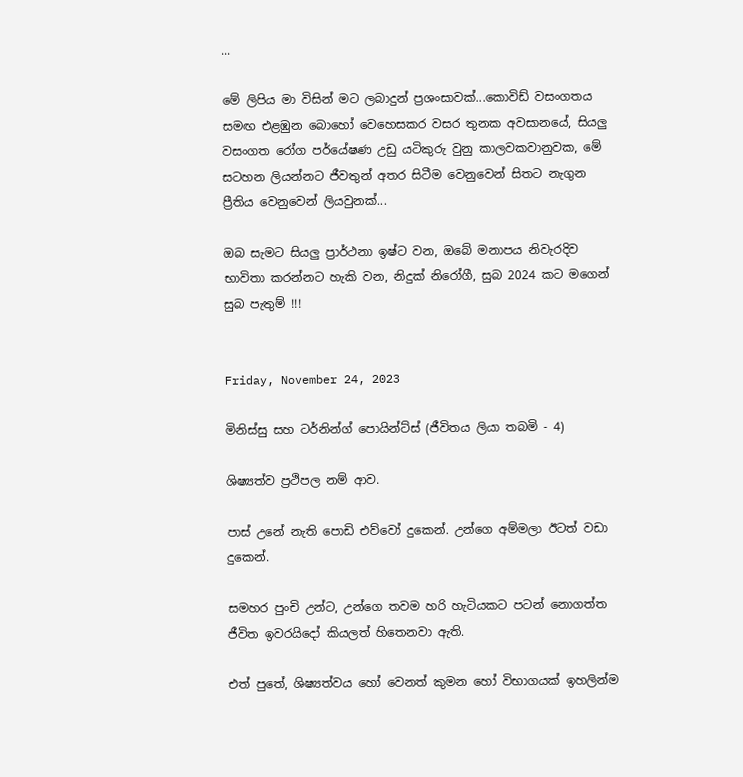...

මේ ලිපිය මා විසින් මට ලබාදුන් ප්‍රශංසාවක්...කොවිඩ් වසංගතය සමඟ එළඹුන බොහෝ වෙහෙසකර වසර තුනක අවසානයේ, සියලු වසංගත රෝග පර්යේෂණ උඩු යටිකුරු වුනු කාලවකවානුවක, මේ සටහන ලියන්නට ජීවතුන් අතර සිටීම වෙනුවෙන් සිතට නැගුන ප්‍රීතිය වෙනුවෙන් ලියවුනක්...

ඔබ සැමට සියලු ප්‍රාර්ථනා ඉෂ්ට වන, ඔබේ මනාපය නිවැරදිව භාවිතා කරන්නට හැකි වන, නිදුක් නිරෝගී, සුබ 2024 කට මගෙන් සුබ පැතුම් !!!


Friday, November 24, 2023

මිනිස්සු සහ ටර්නින්ග් පොයින්ට්ස් (ජීවිතය ලියා තබමි - 4)

ශිෂ්‍යත්ව ප්‍රථිපල නම් ආව.

පාස් උනේ නැති පොඩි එව්වෝ දුකෙන්. උන්ගෙ අම්මලා ඊටත් වඩා දුකෙන්.

සමහර පුංචි උන්ට, උන්ගෙ තවම හරි හැටියකට පටන් නොගත්ත ජීවිත ඉවරයිදෝ කියලත් හිතෙනවා ඇති.

එත් පුතේ, ශිෂ්‍යත්වය හෝ වෙනත් කුමන හෝ විභාගයක් ඉහලින්ම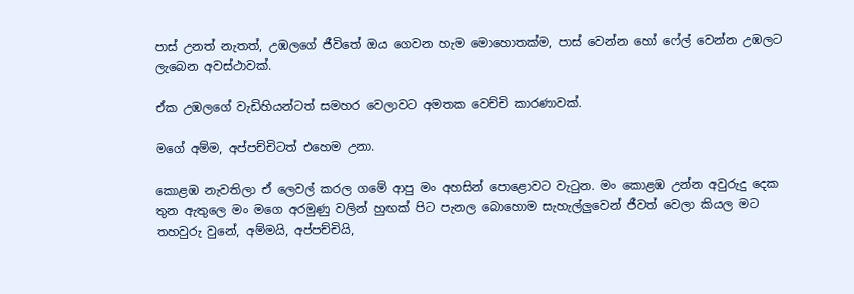පාස් උනත් නැතත්, උඹලගේ ජීවිතේ ඔය ගෙවන හැම මොහොතක්ම, පාස් වෙන්න හෝ ෆේල් වෙන්න උඹලට ලැබෙන අවස්ථාවක්.

ඒක උඹලගේ වැඩිහියන්ටත් සමහර වෙලාවට අමතක වෙච්චි කාරණාවක්.

මගේ අම්ම, අප්පච්චිටත් එහෙම උනා.

කොළඹ නැවතිලා ඒ ලෙවල් කරල ගමේ ආපු මං අහසින් පොළොවට වැටුන. මං කොළඹ උන්න අවුරුදු දෙක තුන ඇතුලෙ මං මගෙ අරමුණු වලින් හුඟක් පිට පැනල බොහොම සැහැල්ලුවෙන් ජීවත් වෙලා කියල මට තහවුරු වුනේ, අම්මයි, අප්පච්චියි,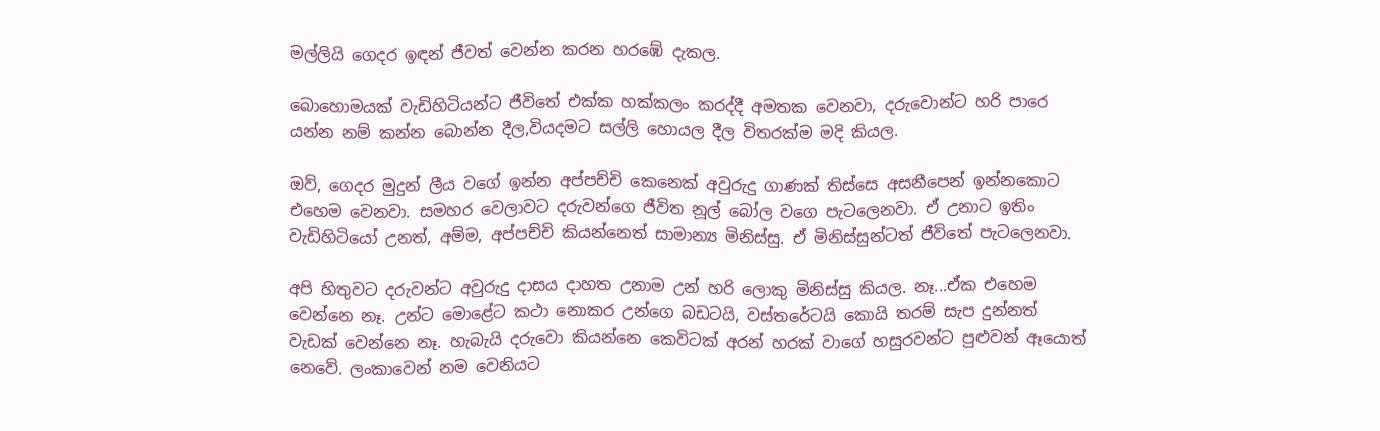මල්ලියි ගෙදර ඉඳන් ජීවත් වෙන්න කරන හරඹේ දැකල.

බොහොමයක් වැඩිහිටියන්ට ජීවිතේ එක්ක හක්කලං කරද්දී අමතක වෙනවා, දරුවොන්ට හරි පාරෙ යන්න නම් කන්න බොන්න දීල,වියදමට සල්ලි හොයල දීල විතරක්ම මදි කියල.

ඔව්, ගෙදර මුදුන් ලීය වගේ ඉන්න අප්පච්චි කෙනෙක් අවුරුදු ගාණක් තිස්සෙ අසනීපෙන් ඉන්නකොට එහෙම වෙනවා. සමහර වෙලාවට දරුවන්ගෙ ජීවිත නූල් බෝල වගෙ පැටලෙනවා. ඒ උනාට ඉතිං වැඩිහිටියෝ උනත්, අම්ම, අප්පච්චි කියන්නෙත් සාමාන්‍ය මිනිස්සු. ඒ මිනිස්සුන්ටත් ජීවිතේ පැටලෙනවා.

අපි හිතුවට දරුවන්ට අවුරුදු දාසය දාහත උනාම උන් හරි ලොකු මිනිස්සු කියල. නෑ...ඒක එහෙම වෙන්නෙ නෑ. උන්ට මොළේට කථා නොකර උන්ගෙ බඩටයි, වස්තරේටයි කොයි තරම් සැප දුන්නත් වැඩක් වෙන්නෙ නෑ. හැබැයි දරුවො කියන්නෙ කෙවිටක් අරන් හරක් වාගේ හසුරවන්ට පුළුවන් ඈයොත් නෙවේ. ලංකාවෙන් නම වෙනියට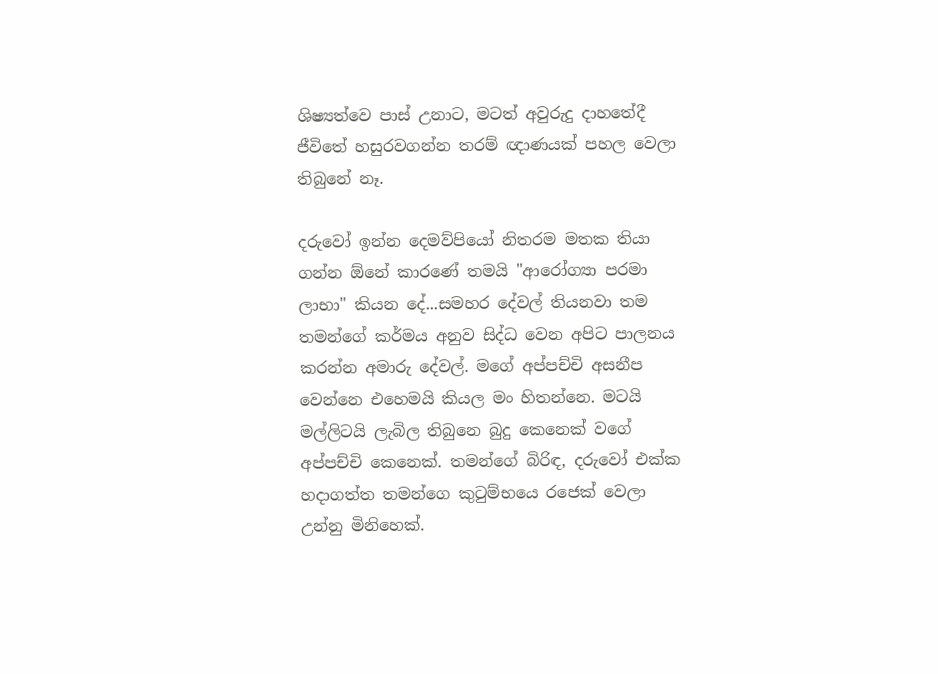ශිෂ්‍යත්වෙ පාස් උනාට, මටත් අවුරුදු දාහතේදී  ජීවිතේ හසුරවගන්න තරම් ඥාණයක් පහල වෙලා තිබුනේ නෑ.

දරුවෝ ඉන්න දෙමව්පියෝ නිතරම මතක තියා ගන්න ඕනේ කාරණේ තමයි "ආරෝග්‍යා පරමා ලාභා" කියන දේ...සමහර දේවල් තියනවා තම තමන්ගේ කර්මය අනුව සිද්ධ වෙන අපිට පාලනය කරන්න අමාරු දේවල්. මගේ අප්පච්චි අසනීප වෙන්නෙ එහෙමයි කියල මං හිතන්නෙ. මටයි මල්ලිටයි ලැබිල තිබුනෙ බුදු කෙනෙක් වගේ අප්පච්චි කෙනෙක්. තමන්ගේ බිරිඳ, දරුවෝ එක්ක හදාගත්ත තමන්ගෙ කුටුම්භයෙ රජෙක් වෙලා උන්නු මිනිහෙක්.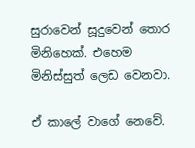සුරාවෙන් සූදුවෙන් තොර මිනිහෙක්. එහෙම මිනිස්සුත් ලෙඩ වෙනවා.

ඒ කාලේ වාගේ නෙවේ.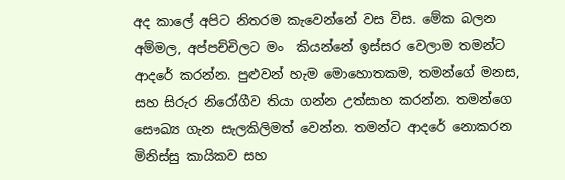අද කාලේ අපිට නිතරම කැවෙන්නේ වස විස. මේක බලන අම්මල, අප්පච්චිලට මං  කියන්නේ ඉස්සර වෙලාම තමන්ට ආදරේ කරන්න. පුළුවන් හැම මොහොතකම, තමන්ගේ මනස, සහ සිරුර නිරෝගීව තියා ගන්න උත්සාහ කරන්න. තමන්ගෙ සෞඛ්‍ය ගැන සැලකිලිමත් වෙන්න. තමන්ට ආදරේ නොකරන මිනිස්සු කායිකව සහ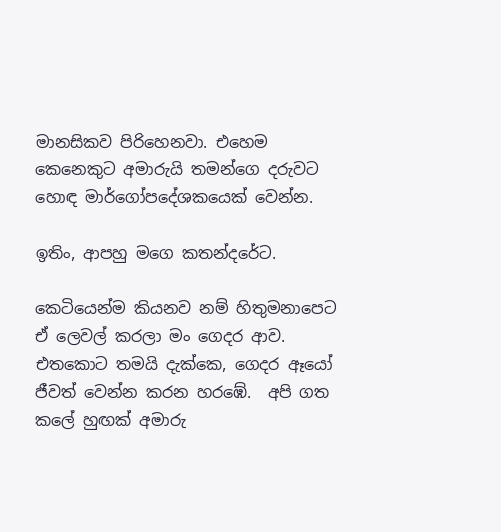මානසිකව පිරිහෙනවා. එහෙම කෙනෙකුට අමාරුයි තමන්ගෙ දරුවට හොඳ මාර්ගෝපදේශකයෙක් වෙන්න.

ඉතිං, ආපහු මගෙ කතන්දරේට.

කෙටියෙන්ම කියනව නම් හිතුමනාපෙට ඒ ලෙවල් කරලා මං ගෙදර ආව. එතකොට තමයි දැක්කෙ, ගෙදර ඈයෝ ජීවත් වෙන්න කරන හරඹේ.  අපි ගත කලේ හුඟක් අමාරු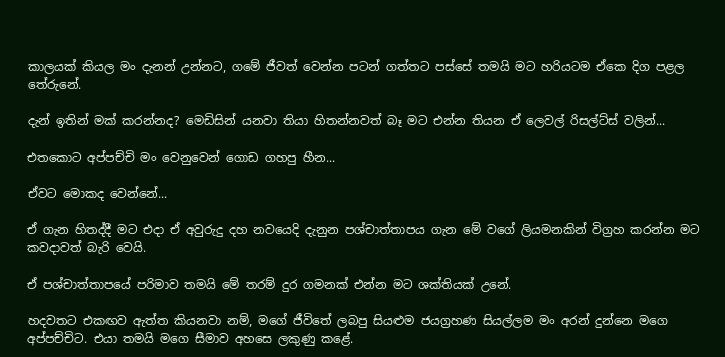කාලයක් කියල මං දැනන් උන්නට, ගමේ ජීවත් වෙන්න පටන් ගත්තට පස්සේ තමයි මට හරියටම ඒකෙ දිග පළල තේරුනේ.

දැන් ඉතින් මක් කරන්නද? මෙඩිසින් යනවා තියා හිතන්නවත් බෑ මට එන්න තියන ඒ ලෙවල් රිසල්ට්ස් වලින්...

එතකොට අප්පච්චි මං වෙනුවෙන් ගොඩ ගහපු හීන...

ඒවට මොකද වෙන්නේ...

ඒ ගැන හිතද්දී මට එදා ඒ අවුරුදු දහ නවයෙදි දැනුන පශ්චාත්තාපය ගැන මේ වගේ ලියමනකින් විග්‍රහ කරන්න මට කවදාවත් බැරි වෙයි.

ඒ පශ්චාත්තාපයේ පරිමාව තමයි මේ තරම් දුර ගමනක් එන්න මට ශක්තියක් උනේ.

හදවතට එකඟව ඇත්ත කියනවා නම්, මගේ ජීවිතේ ලබපු සියළුම ජයග්‍රහණ සියල්ලම මං අරන් දුන්නෙ මගෙ අප්පච්චිට. එයා තමයි මගෙ සීමාව අහසෙ ලකුණු කළේ.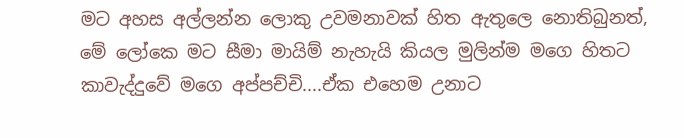මට අහස අල්ලන්න ලොකු උවමනාවක් හිත ඇතුලෙ නොතිබුනත්, මේ ලෝකෙ මට සීමා මායිම් නැහැයි කියල මුලින්ම මගෙ හිතට කාවැද්දුවේ මගෙ අප්පච්චි....ඒක එහෙම උනාට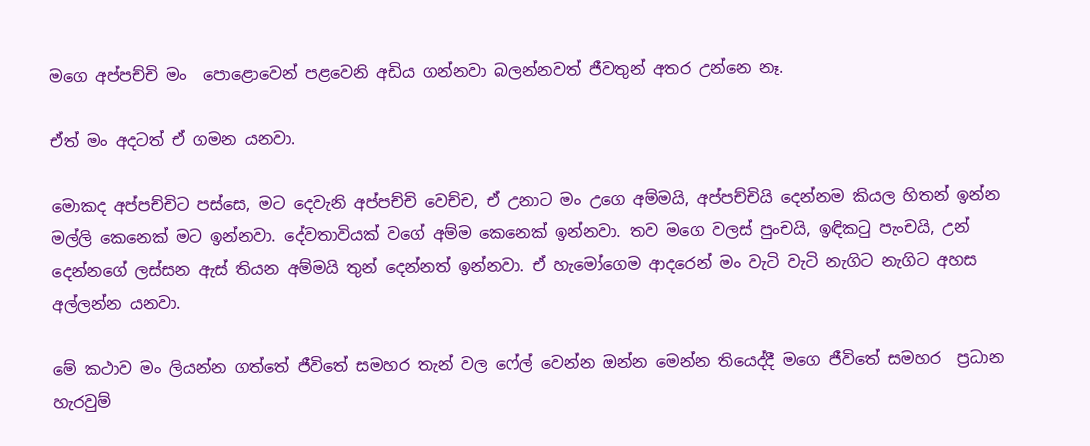මගෙ අප්පච්චි මං  පොළොවෙන් පළවෙනි අඩිය ගන්නවා බලන්නවත් ජීවතුන් අතර උන්නෙ නෑ.

ඒත් මං අදටත් ඒ ගමන යනවා.

මොකද අප්පච්චිට පස්සෙ, මට දෙවැනි අප්පච්චි වෙච්ච, ඒ උනාට මං උගෙ අම්මයි, අප්පච්චියි දෙන්නම කියල හිතන් ඉන්න මල්ලි කෙනෙක් මට ඉන්නවා. දේවතාවියක් වගේ අම්ම කෙනෙක් ඉන්නවා. තව මගෙ වලස් පුංචයි, ඉඳිකටු පැංචයි, උන් දෙන්නගේ ලස්සන ඇස් තියන අම්මයි තුන් දෙන්නත් ඉන්නවා. ඒ හැමෝගෙම ආදරෙන් මං වැටි වැටි නැගිට නැගිට අහස අල්ලන්න යනවා.

මේ කථාව මං ලියන්න ගත්තේ ජීවිතේ සමහර තැන් වල ෆේල් වෙන්න ඔන්න මෙන්න තියෙද්දී මගෙ ජීවිතේ සමහර  ප්‍රධාන හැරවුම්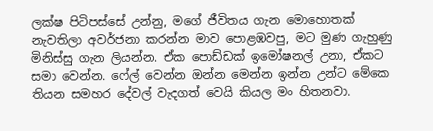ලක්ෂ පිටිපස්සේ උන්නු, මගේ ජීවිතය ගැන මොහොතක් නැවතිලා අවර්ජනා කරන්න මාව පොළඹවපු, මට මුණ ගැහුණු  මිනිස්සු ගැන ලියන්න. ඒක පොඩ්ඩක් ඉමෝෂනල් උනා, ඒකට සමා වෙන්න. ෆේල් වෙන්න ඔන්න මෙන්න ඉන්න උන්ට මේකෙ තියන සමහර දේවල් වැදගත් වෙයි කියල මං හිතනවා.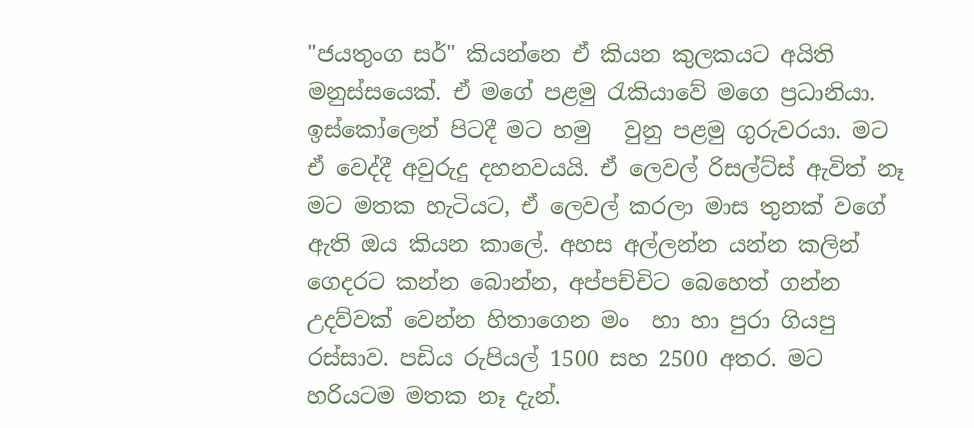"ජයතුංග සර්" කියන්නෙ ඒ කියන කුලකයට අයිති මනුස්සයෙක්. ඒ මගේ පළමු රැකියාවේ මගෙ ප්‍රධානියා. ඉස්කෝලෙන් පිටදී මට හමු   වුනු පළමු ගුරුවරයා. මට ඒ වෙද්දී අවුරුදු දහනවයයි. ඒ ලෙවල් රිසල්ට්ස් ඇවිත් නෑ මට මතක හැටියට, ඒ ලෙවල් කරලා මාස තුනක් වගේ ඇති ඔය කියන කාලේ. අහස අල්ලන්න යන්න කලින් ගෙදරට කන්න බොන්න, අප්පච්චිට බෙහෙත් ගන්න උදව්වක් වෙන්න හිතාගෙන මං  හා හා පුරා ගියපු රස්සාව. පඩිය රුපියල් 1500 සහ 2500 අතර. මට හරියටම මතක නෑ දැන්.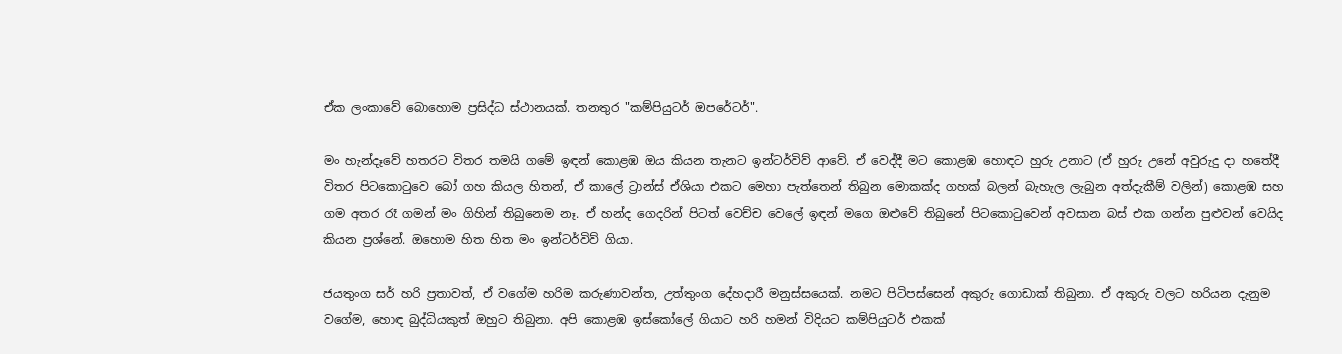ඒක ලංකාවේ බොහොම ප්‍රසිද්ධ ස්ථානයක්. තනතුර "කම්පියුටර් ඔපරේටර්".

මං හැන්දෑවේ හතරට විතර තමයි ගමේ ඉඳන් කොළඹ ඔය කියන තැනට ඉන්ටර්විව් ආවේ. ඒ වෙද්දී මට කොළඹ හොඳට හුරු උනාට (ඒ හුරු උනේ අවුරුදු දා හතේදී විතර පිටකොටුවෙ බෝ ගහ කියල හිතන්, ඒ කාලේ ට්‍රාන්ස් ඒශියා එකට මෙහා පැත්තෙන් තිබුන මොකක්ද ගහක් බලන් බැහැල ලැබුන අත්දැකීම් වලින්) කොළඹ සහ ගම අතර රෑ ගමන් මං ගිහින් තිබුනෙම නෑ. ඒ හන්ද ගෙදරින් පිටත් වෙච්ච වෙලේ ඉඳන් මගෙ ඔළුවේ තිබුනේ පිටකොටුවෙන් අවසාන බස් එක ගන්න පුළුවන් වෙයිද කියන ප්‍රශ්නේ. ඔහොම හිත හිත මං ඉන්ටර්විව් ගියා.

ජයතුංග සර් හරි ප්‍රතාවත්, ඒ වගේම හරිම කරුණාවන්ත, උත්තුංග දේහදාරී මනුස්සයෙක්. නමට පිටිපස්සෙන් අකුරු ගොඩාක් තිබුනා. ඒ අකුරු වලට හරියන දැනුම වගේම, හොඳ බුද්ධියකුත් ඔහුට තිබුනා. අපි කොළඹ ඉස්කෝලේ ගියාට හරි හමන් විදියට කම්පියුටර් එකක්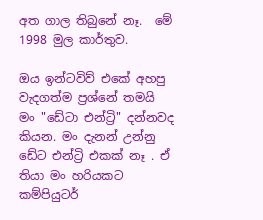අත ගාල තිබුනේ නෑ.  මේ 1998 මුල කාර්තුව.

ඔය ඉන්ටවිව් එකේ අහපු වැදගත්ම ප්‍රශ්නේ තමයි මං "ඩේටා එන්ට්‍රි" දන්නවද කියන. මං දැනන් උන්නු ඩේට එන්ට්‍රි එකක් නෑ . ඒ තියා මං හරියකට කම්පියුටර්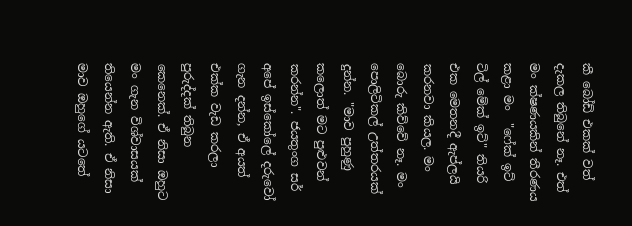කී බෝඩ් එකක් වත් දැකල තිබුනේ නෑ. එත් මං ක්ෂණයකින් තීරණය කළා මං  "ෆේක් ඉට් ටිල් මේක් ඉට්" තියරි එක මෙතනදී ඇප්ලයි කරනවා කියල. මං බොරු කිව්වේ නෑ. මං පොලිටිකල් උත්තරයක් දුන්න. "මාව පුහුණු කලොත් මට පුළුවන් කරන්න". ජයතුංග සර් අපේ ඉස්කෝලේ දරුවෝ ගැන දන්න, ඒ අයත් එක්ක වැඩ කරලා පුරුද්දක් තිබුන කෙනෙක්. ඒ නිසා ඔහුට මං ගැන විශ්වාසයක් තියෙන්න ඇති. ඒ නිසා මාව ඔහුගේ යටතේ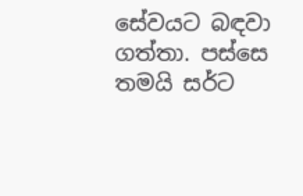සේවයට බඳවා ගත්තා. පස්සෙ තමයි සර්ට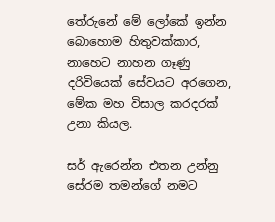තේරුනේ මේ ලෝකේ ඉන්න බොහොම හිතුවක්කාර, නාහෙට නාහන ගෑණු දරිවියෙක් සේවයට අරගෙන, මේක මහ විසාල කරදරක් උනා කියල.

සර් ඇරෙන්න එතන උන්නු සේරම තමන්ගේ නමට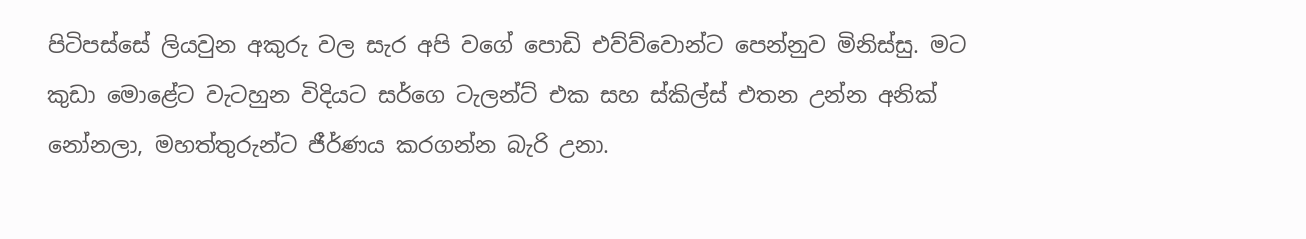පිටිපස්සේ ලියවුන අකුරු වල සැර අපි වගේ පොඩි එව්ව්වොන්ට පෙන්නුව මිනිස්සු. මට කුඩා මොළේට වැටහුන විදියට සර්ගෙ ටැලන්ට් එක සහ ස්කිල්ස් එතන උන්න අනික් නෝනලා, මහත්තුරුන්ට ජීර්ණය කරගන්න බැරි උනා.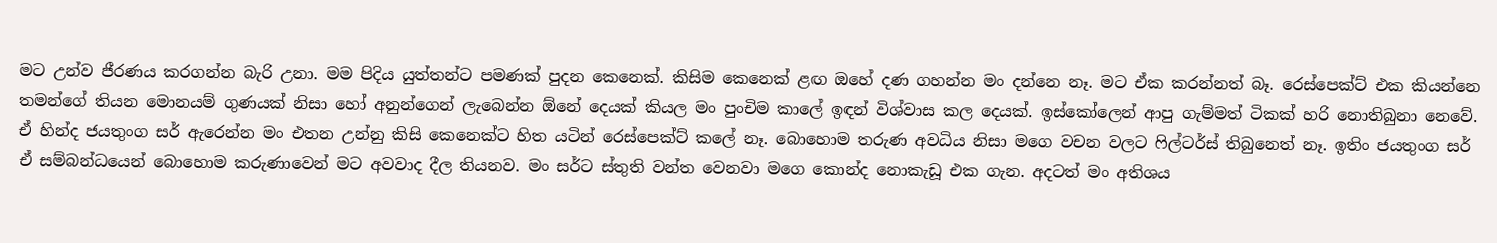මට උන්ව ජීරණය කරගන්න බැරි උනා. මම පිදිය යුත්තන්ට පමණක් පුදන කෙනෙක්. කිසිම කෙනෙක් ළඟ ඔහේ දණ ගහන්න මං දන්නෙ නෑ. මට ඒක කරන්නත් බෑ. රෙස්පෙක්ට් එක කියන්නෙ  තමන්ගේ තියන මොනයම් ගුණයක් නිසා හෝ අනුන්ගෙන් ලැබෙන්න ඕනේ දෙයක් කියල මං පුංචිම කාලේ ඉඳන් විශ්වාස කල දෙයක්. ඉස්කෝලෙන් ආපු ගැම්මත් ටිකක් හරි නොතිබුනා නෙවේ. ඒ හින්ද ජයතුංග සර් ඇරෙන්න මං එතන උන්නු කිසි කෙනෙක්ට හිත යටින් රෙස්පෙක්ට් කලේ නෑ. බොහොම තරුණ අවධිය නිසා මගෙ වචන වලට ෆිල්ටර්ස් තිබුනෙත් නෑ. ඉතිං ජයතුංග සර්  ඒ සම්බන්ධයෙන් බොහොම කරුණාවෙන් මට අවවාද දීල තියනව. මං සර්ට ස්තුති වන්ත වෙනවා මගෙ කොන්ද නොකැඩූ එක ගැන. අදටත් මං අතිශය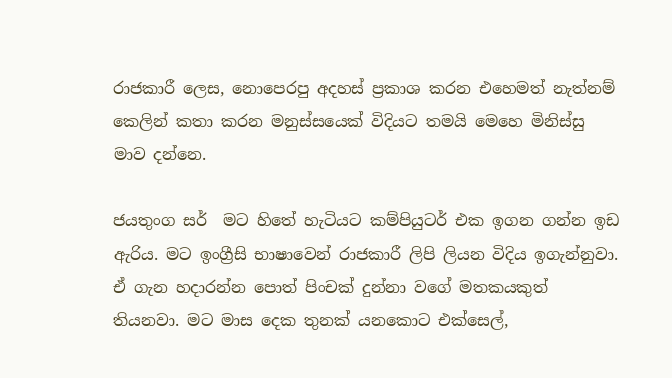රාජකාරී ලෙස, නොපෙරපු අදහස් ප්‍රකාශ කරන එහෙමත් නැත්නම් කෙලින් කතා කරන මනුස්සයෙක් විදියට තමයි මෙහෙ මිනිස්සු  මාව දන්නෙ.

ජයතුංග සර්  මට හිතේ හැටියට කම්පියුටර් එක ඉගන ගන්න ඉඩ ඇරිය. මට ඉංග්‍රීසි භාෂාවෙන් රාජකාරී ලිපි ලියන විදිය ඉගැන්නුවා. ඒ ගැන හදාරන්න පොත් පිංචක් දුන්නා වගේ මතකයකුත් තියනවා. මට මාස දෙක තුනක් යනකොට එක්සෙල්,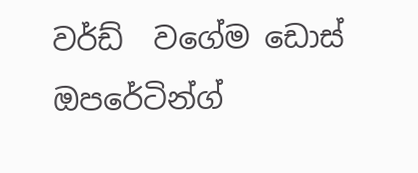වර්ඩ්  වගේම ඩොස් ඔපරේටින්ග්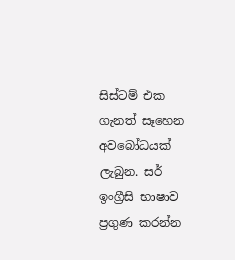සිස්ටම් එක ගැනත් සෑහෙන අවබෝධයක් ලැබුන. සර් ඉංග්‍රීසි භාෂාව ප්‍රගුණ කරන්න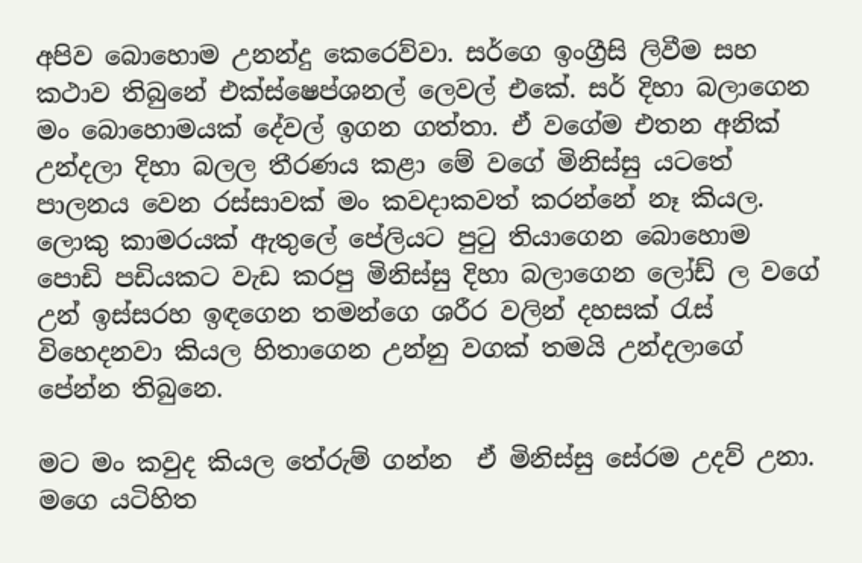අපිව බොහොම උනන්දු කෙරෙව්වා. සර්ගෙ ඉංග්‍රීසි ලිවීම සහ කථාව තිබුනේ එක්ස්ෂෙප්ශනල් ලෙවල් එකේ. සර් දිහා බලාගෙන මං බොහොමයක් දේවල් ඉගන ගත්තා. ඒ වගේම එතන අනික් උන්දලා දිහා බලල තීරණය කළා මේ වගේ මිනිස්සු යටතේ පාලනය වෙන රස්සාවක් මං කවදාකවත් කරන්නේ නෑ කියල. ලොකු කාමරයක් ඇතුලේ පේලියට පුටු තියාගෙන බොහොම පොඩි පඩියකට වැඩ කරපු මිනිස්සු දිහා බලාගෙන ලෝඩ් ල වගේ උන් ඉස්සරහ ඉඳගෙන තමන්ගෙ ශරීර වලින් දහසක් රැස් විහෙදනවා කියල හිතාගෙන උන්නු වගක් තමයි උන්දලාගේ පේන්න තිබුනෙ.

මට මං කවුද කියල තේරුම් ගන්න  ඒ මිනිස්සු සේරම උදව් උනා. මගෙ යටිහිත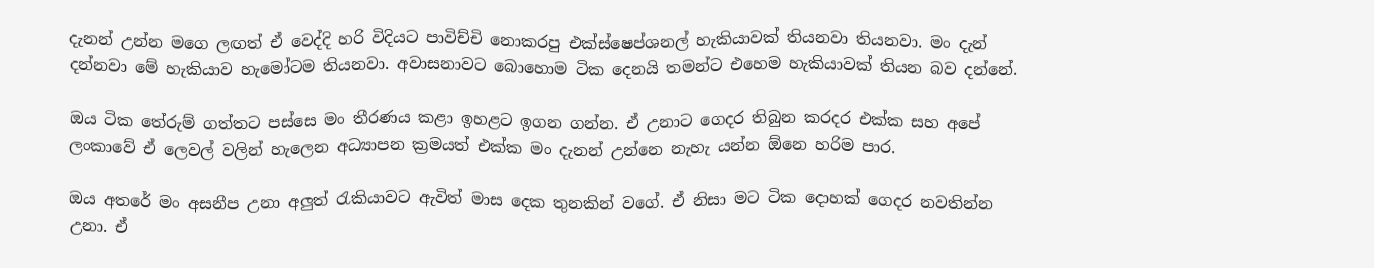දැනන් උන්න මගෙ ලඟත් ඒ වෙද්දි හරි විදියට පාවිච්චි නොකරපු එක්ස්ෂෙප්ශනල් හැකියාවක් තියනවා තියනවා. මං දැන් දන්නවා මේ හැකියාව හැමෝටම තියනවා. අවාසනාවට බොහොම ටික දෙනයි තමන්ට එහෙම හැකියාවක් තියන බව දන්නේ.

ඔය ටික තේරුම් ගත්තට පස්සෙ මං තීරණය කළා ඉහළට ඉගන ගන්න. ඒ උනාට ගෙදර තිබුන කරදර එක්ක සහ අපේ ලංකාවේ ඒ ලෙවල් වලින් හැලෙන අධ්‍යාපන ක්‍රමයත් එක්ක මං දැනන් උන්නෙ නැහැ යන්න ඕනෙ හරිම පාර.

ඔය අතරේ මං අසනීප උනා අලුත් රැකියාවට ඇවිත් මාස දෙක තුනකින් වගේ. ඒ නිසා මට ටික දොහක් ගෙදර නවතින්න උනා. ඒ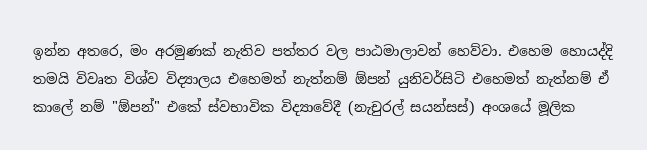ඉන්න අතරෙ, මං අරමුණක් නැතිව පත්තර වල පාඨමාලාවන් හෙව්වා. එහෙම හොයද්දි තමයි විවෘත විශ්ව විද්‍යාලය එහෙමත් නැත්නම් ඕපන් යුනිවර්සිටි එහෙමත් නැත්නම් ඒ කාලේ නම් "ඕපන්" එකේ ස්වභාවික විද්‍යාවේදී (නැචුරල් සයන්සස්) අංශයේ මූලික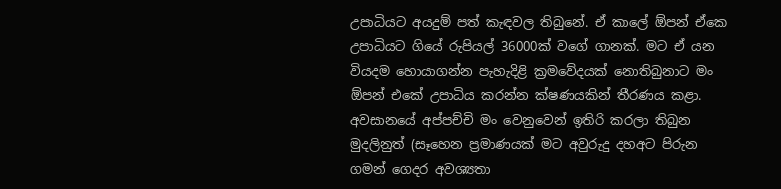උපාධියට අයදුම් පත් කැඳවල තිබුනේ. ඒ කාලේ ඕපන් ඒකෙ උපාධියට ගියේ රුපියල් 36000ක් වගේ ගානක්. මට ඒ යන වියදම හොයාගන්න පැහැදිළි ක්‍රමවේදයක් නොතිබුනාට මං ඕපන් එකේ උපාධිය කරන්න ක්ෂණයකින් තීරණය කළා. අවසානයේ අප්පච්චි මං වෙනුවෙන් ඉතිරි කරලා තිබුන මුදලිනුත් (සෑහෙන ප්‍රමාණයක් මට අවුරුදු දහඅට පිරුන ගමන් ගෙදර අවශ්‍යතා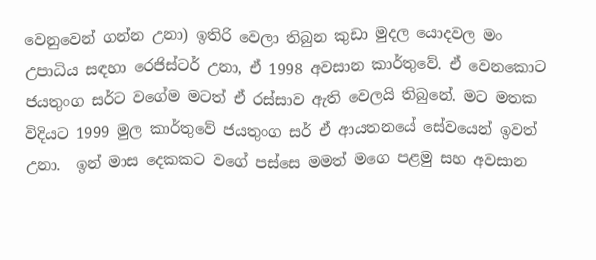වෙනුවෙන් ගන්න උනා) ඉතිරි වෙලා තිබුන කුඩා මුදල යොදවල මං උපාධිය සඳහා රෙජිස්ටර් උනා, ඒ 1998 අවසාන කාර්තුවේ. ඒ වෙනකොට ජයතුංග සර්ට වගේම මටත් ඒ රස්සාව ඇති වෙලයි තිබුනේ. මට මතක විදියට 1999 මුල කාර්තුවේ ජයතුංග සර් ඒ ආයතනයේ සේවයෙන් ඉවත් උනා.  ඉන් මාස දෙකකට වගේ පස්සෙ මමත් මගෙ පළමු සහ අවසාන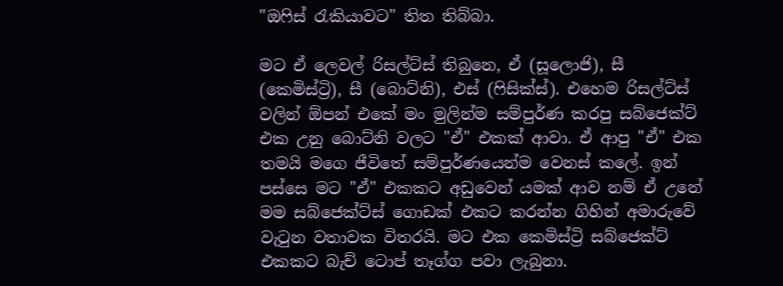"ඔෆිස් රැකියාවට" තිත තිබ්බා.

මට ඒ ලෙවල් රිසල්ට්ස් තිබුනෙ, ඒ (සූලොජි), සී (කෙමිස්ට්‍රි), සී (බොට්නි), එස් (ෆිසික්ස්). එහෙම රිසල්ට්ස් වලින් ඕපන් එකේ මං මුලින්ම සම්පුර්ණ කරපු සබ්ජෙක්ට් එක උනු බොට්නි වලට "ඒ" එකක් ආවා. ඒ ආපු "ඒ" එක තමයි මගෙ ජීවිතේ සම්පුර්ණයෙන්ම වෙනස් කලේ. ඉන් පස්සෙ මට "ඒ" එකකට අඩුවෙන් යමක් ආව නම් ඒ උනේ මම සබ්ජෙක්ට්ස් ගොඩක් එකට කරන්න ගිහින් අමාරුවේ වැටුන වතාවක විතරයි. මට එක කෙමිස්ට්‍රි සබ්ජෙක්ට් එකකට බැච් ටොප් තෑග්ග පවා ලැබුනා.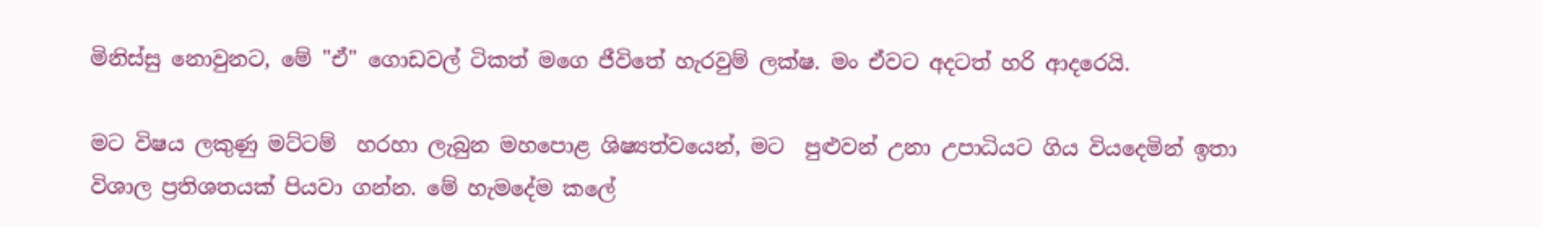මිනිස්සු නොවුනට, මේ "ඒ" ගොඩවල් ටිකත් මගෙ ජීවිතේ හැරවුම් ලක්ෂ. මං ඒවට අදටත් හරි ආදරෙයි.

මට විෂය ලකුණු මට්ටම්  හරහා ලැබුන මහපොළ ශිෂ්‍යත්වයෙන්, මට  පුළුවන් උනා උපාධියට ගිය වියදෙමින් ඉතා විශාල ප්‍රතිශතයක් පියවා ගන්න. මේ හැමදේම කලේ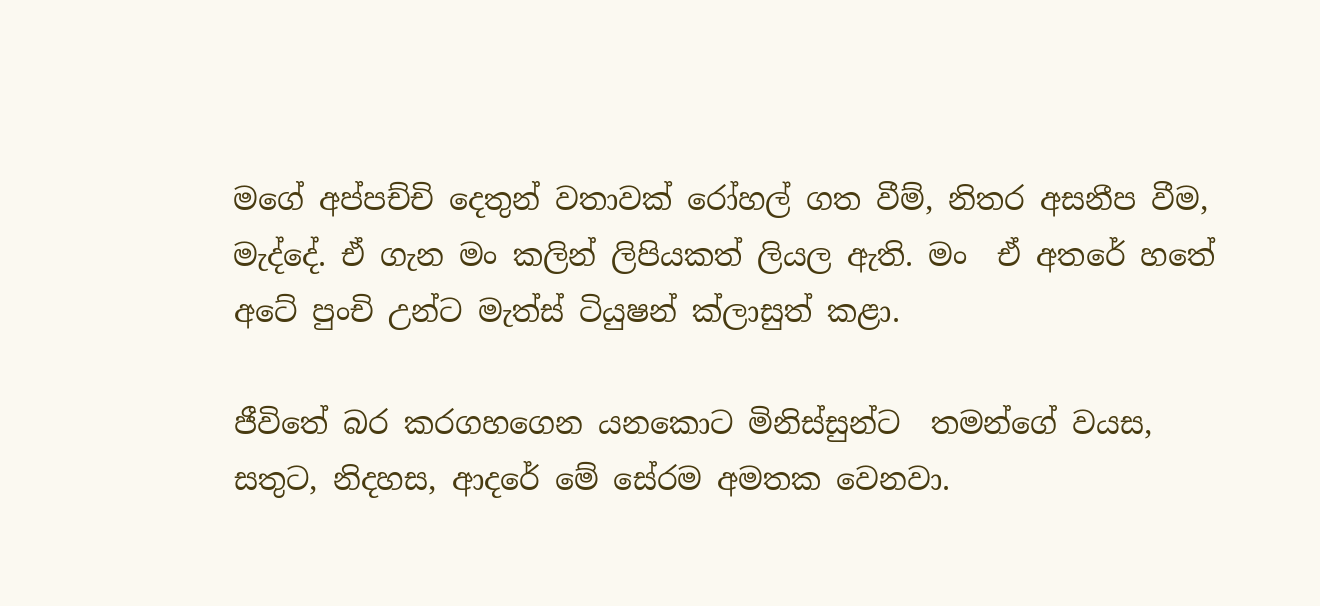මගේ අප්පච්චි දෙතුන් වතාවක් රෝහල් ගත වීම්, නිතර අසනීප වීම, මැද්දේ. ඒ ගැන මං කලින් ලිපියකත් ලියල ඇති. මං  ඒ අතරේ හතේ අටේ පුංචි උන්ට මැත්ස් ටියුෂන් ක්ලාසුත් කළා.

ජීවිතේ බර කරගහගෙන යනකොට මිනිස්සුන්ට  තමන්ගේ වයස, සතුට, නිදහස, ආදරේ මේ සේරම අමතක වෙනවා.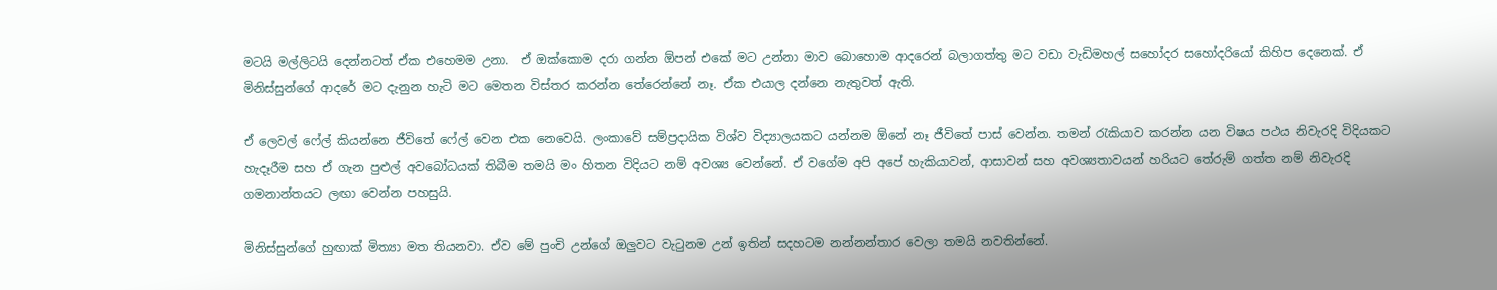මටයි මල්ලිටයි දෙන්නටත් ඒක එහෙමම උනා.  ඒ ඔක්කොම දරා ගන්න ඕපන් එකේ මට උන්නා මාව බොහොම ආදරෙන් බලාගත්තු මට වඩා වැඩිමහල් සහෝදර සහෝදරියෝ කිහිප දෙනෙක්. ඒ මිනිස්සුන්ගේ ආදරේ මට දැනුන හැටි මට මෙතන විස්තර කරන්න තේරෙන්නේ නෑ. ඒක එයාල දන්නෙ නැතුවත් ඇති.

ඒ ලෙවල් ෆේල් කියන්නෙ ජීවිතේ ෆේල් වෙන එක නෙවෙයි. ලංකාවේ සම්ප්‍රදායික විශ්ව විද්‍යාලයකට යන්නම ඕනේ නෑ ජීවිතේ පාස් වෙන්න. තමන් රැකියාව කරන්න යන විෂය පථය නිවැරදි විදියකට හැදෑරීම සහ ඒ ගැන පුළුල් අවබෝධයක් තිබීම තමයි මං හිතන විදියට නම් අවශ්‍ය වෙන්නේ. ඒ වගේම අපි අපේ හැකියාවන්, ආසාවන් සහ අවශ්‍යතාවයන් හරියට තේරුම් ගත්ත නම් නිවැරදි ගමනාන්තයට ලඟා වෙන්න පහසුයි.

මිනිස්සුන්ගේ හුඟාක් මිත්‍යා මත තියනවා. ඒව මේ පුංචි උන්ගේ ඔලුවට වැටුනම උන් ඉතින් සදහටම නන්නන්තාර වෙලා තමයි නවතින්නේ.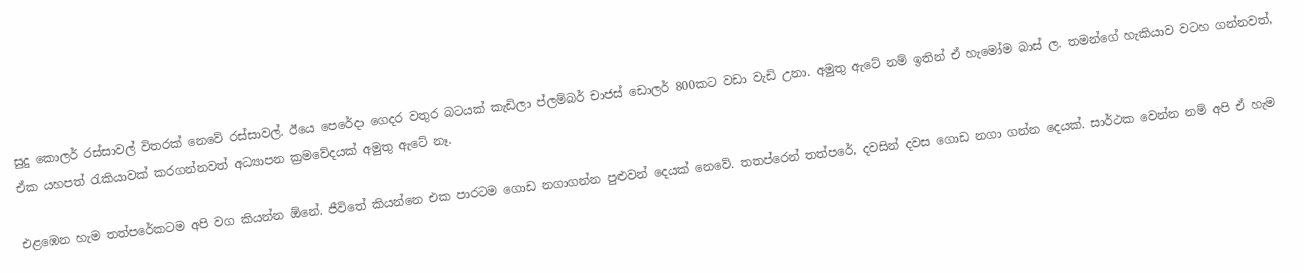සුදු කොලර් රස්සාවල් විතරක් නෙවේ රස්සාවල්. ඊයෙ පෙරේදා ගෙදර වතුර බටයක් කැඩිලා ප්ලම්බර් චාජස් ඩොලර් 800කට වඩා වැඩි උනා. අමුතු ඇටේ නම් ඉතින් ඒ හැමෝම බාස් ල. තමන්ගේ හැකියාව වටහ ගන්නවත්, ඒක යහපත් රැකියාවක් කරගන්නවත් අධ්‍යාපන ක්‍රමවේදයක් අමුතු ඇටේ නෑ.

එළඹෙන හැම තත්පරේකටම අපි වග කියන්න ඕනේ. ජීවිතේ කියන්නෙ එක පාරටම ගොඩ නගාගන්න පුළුවන් දෙයක් නෙවේ. තතප්රෙන් තත්පරේ, දවසින් දවස ගොඩ නගා ගන්න දෙයක්. සාර්ථක වෙන්න නම් අපි ඒ හැම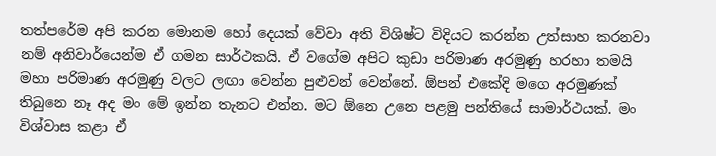තත්පරේම අපි කරන මොනම හෝ දෙයක් වේවා අති විශිෂ්ට විදියට කරන්න උත්සාහ කරනවා නම් අනිවාර්යෙන්ම ඒ ගමන සාර්ථකයි. ඒ වගේම අපිට කුඩා පරිමාණ අරමුණු හරහා තමයි මහා පරිමාණ අරමුණු වලට ලඟා වෙන්න පුළුවන් වෙන්නේ. ඕපන් එකේදි මගෙ අරමුණක් තිබුනෙ නෑ අද මං මේ ඉන්න තැනට එන්න. මට ඕනෙ උනෙ පළමු පන්තියේ සාමාර්ථයක්. මං විශ්වාස කළා ඒ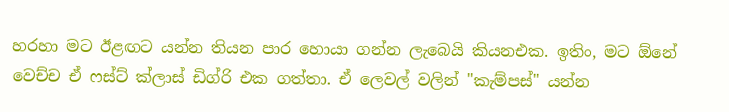හරහා මට ඊළඟට යන්න තියන පාර හොයා ගන්න ලැබෙයි කියනඑක. ඉතිං, මට ඕනේ වෙච්ච ඒ ෆස්ට් ක්ලාස් ඩිග්රි එක ගත්තා. ඒ ලෙවල් වලින් "කැම්පස්" යන්න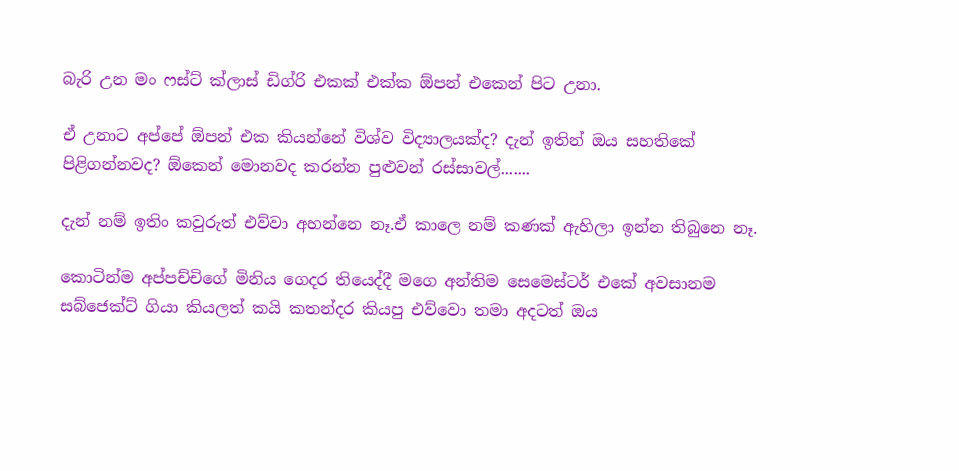බැරි උන මං ෆස්ට් ක්ලාස් ඩිග්රි එකක් එක්ක ඕපන් එකෙන් පිට උනා.

ඒ උනාට අප්පේ ඕපන් එක කියන්නේ විශ්ව විද්‍යාලයක්ද? දැන් ඉතින් ඔය සහතිකේ පිළිගන්නවද? ඕකෙන් මොනවද කරන්න පුළුවන් රස්සාවල්.......

දැන් නම් ඉතිං කවුරුත් එව්වා අහන්නෙ නෑ.ඒ කාලෙ නම් කණක් ඇහිලා ඉන්න තිබුනෙ නෑ.

කොටින්ම අප්පච්චිගේ මිනිය ගෙදර තියෙද්දී මගෙ අන්තිම සෙමෙස්ටර් එකේ අවසානම සබ්ජෙක්ට් ගියා කියලත් කයි කතන්දර කියපු එව්වො තමා අදටත් ඔය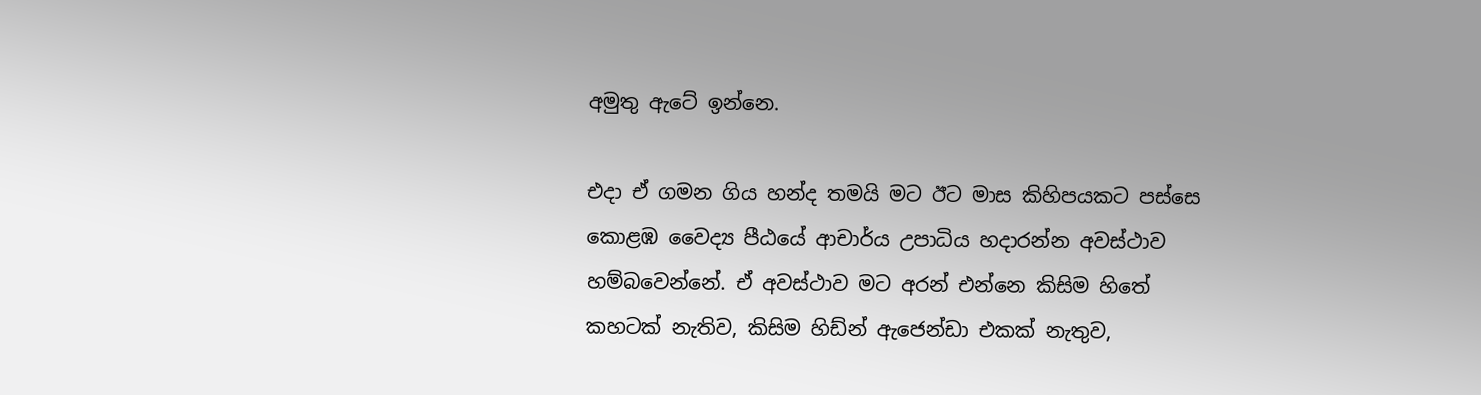අමුතු ඇටේ ඉන්නෙ.

එදා ඒ ගමන ගිය හන්ද තමයි මට ඊට මාස කිහිපයකට පස්සෙ කොළඹ වෛද්‍ය පීඨයේ ආචාර්ය උපාධිය හදාරන්න අවස්ථාව හම්බවෙන්නේ. ඒ අවස්ථාව මට අරන් එන්නෙ කිසිම හිතේ කහටක් නැතිව, කිසිම හිඩ්න් ඇජෙන්ඩා එකක් නැතුව,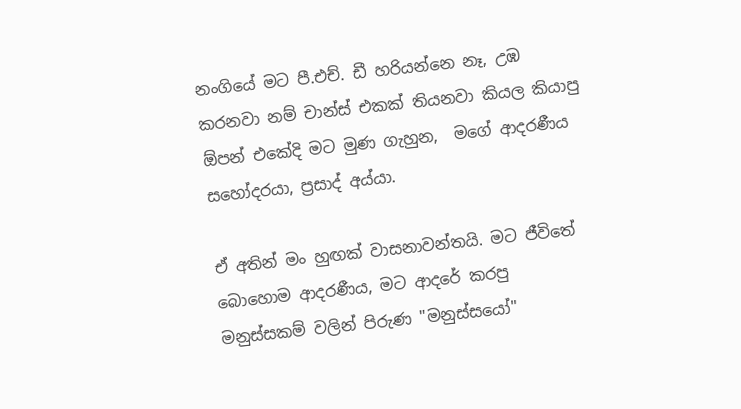නංගියේ මට පී.එච්. ඩී හරියන්නෙ නෑ, උඹ කරනවා නම් චාන්ස් එකක් තියනවා කියල කියාපු ඕපන් එකේදි මට මුණ ගැහුන,  මගේ ආදරණීය සහෝදරයා, ප්‍රසාද් අය්යා.

ඒ අතින් මං හුඟක් වාසනාවන්තයි. මට ජීවිතේ බොහොම ආදරණීය, මට ආදරේ කරපු මනුස්සකම් වලින් පිරුණ "මනුස්සයෝ"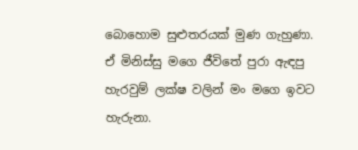බොහොම සුළුතරයක් මුණ ගැහුණා. ඒ මිනිස්සු මගෙ ජීවිතේ පුරා ඇඳපු හැරවුම් ලක්ෂ වලින් මං මගෙ ඉවට හැරුනා.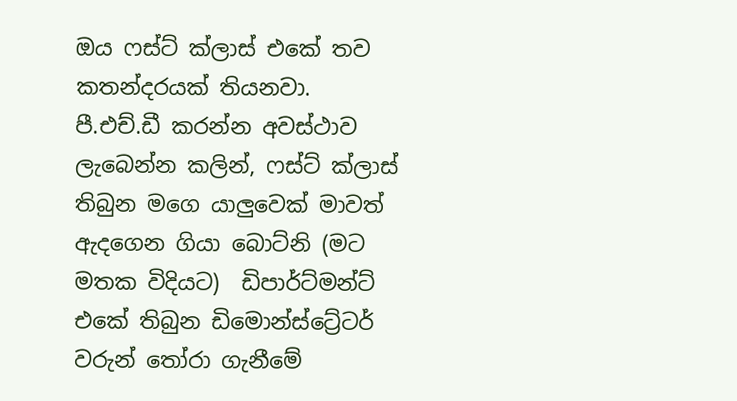ඔය ෆස්ට් ක්ලාස් එකේ තව කතන්දරයක් තියනවා. පී.එච්.ඩී කරන්න අවස්ථාව ලැබෙන්න කලින්, ෆස්ට් ක්ලාස් තිබුන මගෙ යාලුවෙක් මාවත් ඇදගෙන ගියා බොට්නි (මට මතක විදියට)  ඩිපාර්ට්මන්ට් එකේ තිබුන ඩිමොන්ස්ට්‍රේටර් වරුන් තෝරා ගැනීමේ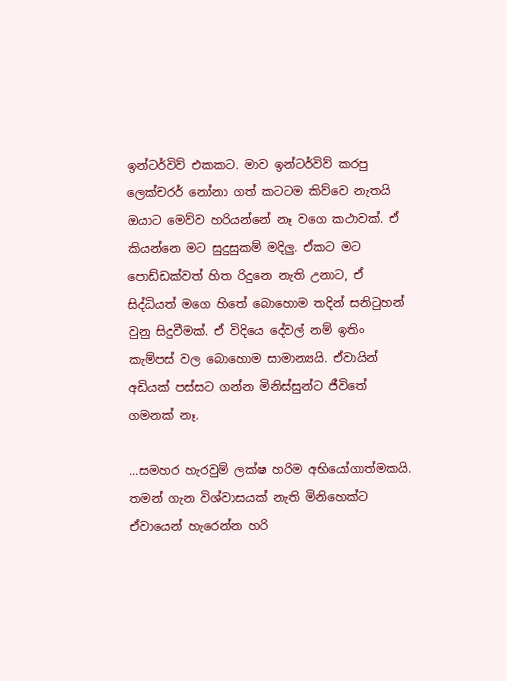ඉන්ටර්විව් එකකට. මාව ඉන්ටර්විව් කරපු ලෙක්චරර් නෝනා ගත් කටටම කිව්වෙ නැතයි ඔයාට මෙව්ව හරියන්නේ නෑ වගෙ කථාවක්. ඒ කියන්නෙ මට සුදුසුකම් මදිලු. ඒකට මට පොඩ්ඩක්වත් හිත රිදුනෙ නැති උනාට, ඒ සිද්ධියත් මගෙ හිතේ බොහොම තදින් සනිටුහන් වුනු සිදුවීමක්. ඒ විදියෙ දේවල් නම් ඉතිං කැම්පස් වල බොහොම සාමාන්‍යයි. ඒවායින් අඩියක් පස්සට ගන්න මිනිස්සුන්ට ජීවිතේ ගමනක් නෑ.

...සමහර හැරවුම් ලක්ෂ හරිම අභියෝගාත්මකයි. තමන් ගැන විශ්වාසයක් නැති මිනිහෙක්ට ඒවායෙන් හැරෙන්න හරි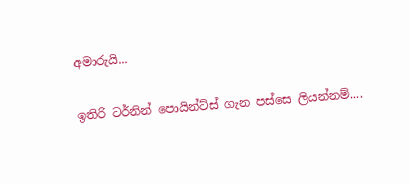අමාරුයි...

ඉතිරි ටර්නින් පොයින්ට්ස් ගැන පස්සෙ ලියන්නම්....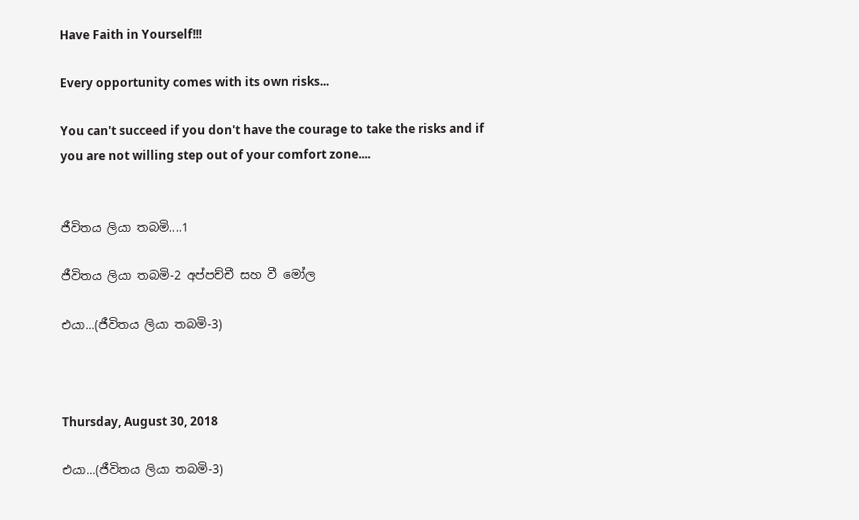Have Faith in Yourself!!!

Every opportunity comes with its own risks...

You can't succeed if you don't have the courage to take the risks and if you are not willing step out of your comfort zone....


ජීවිතය ලියා තබමි....1

ජීවිතය ලියා තබමි-2 අප්පච්චී සහ වී මෝල

එයා...(ජීවිතය ලියා තබමි-3)



Thursday, August 30, 2018

එයා...(ජීවිතය ලියා තබමි-3)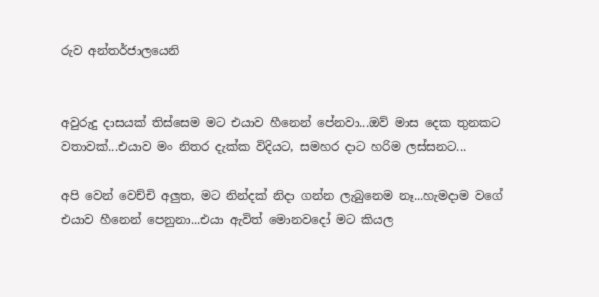රුව අන්තර්ජාලයෙනි


අවුරුදු දාසයක් තිස්සෙම මට එයාව හීනෙන් පේනවා...ඔව් මාස දෙක තුනකට වතාවක්...එයාව මං නිතර දැක්ක විදියට, සමහර දාට හරිම ලස්සනට...

අපි වෙන් වෙච්චි අලුත, මට නින්දක් නිදා ගන්න ලැබුනෙම නෑ...හැමදාම වගේ එයාව හීනෙන් පෙනුනා...එයා ඇවිත් මොනවදෝ මට කියල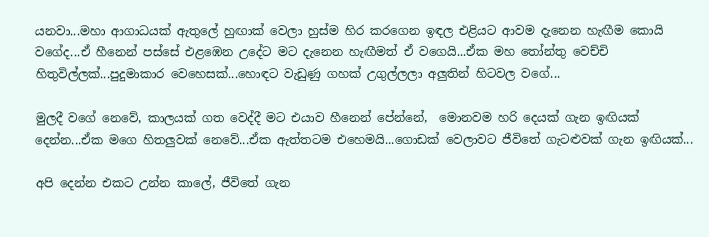යනවා...මහා ආගාධයක් ඇතුලේ හුඟාක් වෙලා හුස්ම හිර කරගෙන ඉඳල එළියට ආවම දැනෙන හැඟීම කොයි වගේද...ඒ හීනෙන් පස්සේ එළඹෙන උදේට මට දැනෙන හැඟීමත් ඒ වගෙයි...ඒක මහ තෝන්තු වෙච්චි හිතුවිල්ලක්...පුදුමාකාර වෙහෙසක්...හොඳට වැඩුණු ගහක් උගුල්ලලා අලුතින් හිටවල වගේ...

මුලදී වගේ නෙවේ, කාලයක් ගත වෙද්දී මට එයාව හීනෙන් පේන්නේ,  මොනවම හරි දෙයක් ගැන ඉඟියක් දෙන්න...ඒක මගෙ හිතලුවක් නෙවේ...ඒක ඇත්තටම එහෙමයි...ගොඩක් වෙලාවට ජීවිතේ ගැටළුවක් ගැන ඉඟියක්...

අපි දෙන්න එකට උන්න කාලේ, ජීවිතේ ගැන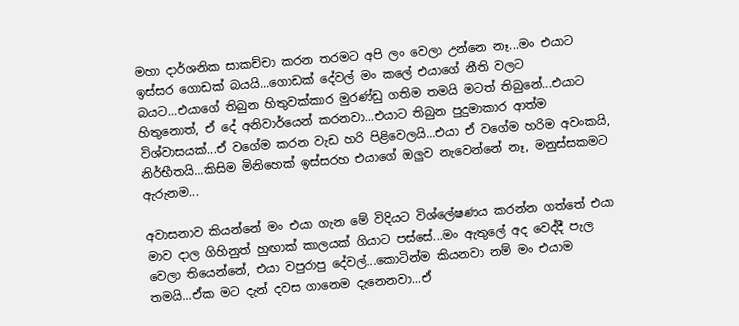මහා දාර්ශනික සාකච්චා කරන තරමට අපි ලං වෙලා උන්නෙ නෑ...මං එයාට ඉස්සර ගොඩක් බයයි...ගොඩක් දේවල් මං කලේ එයාගේ නීති වලට බයට...එයාගේ තිබුන හිතුවක්කාර මුරණ්ඩු ගතිම තමයි මටත් තිබුනේ...එයාට  හිතුනොත්, ඒ දේ අනිවාර්යෙන් කරනවා...එයාට තිබුන පුදුමාකාර ආත්ම විශ්වාසයක්...ඒ වගේම කරන වැඩ හරි පිළිවෙලයි...එයා ඒ වගේම හරිම අවංකයි, නිර්භීතයි...කිසිම මිනිහෙක් ඉස්සරහ එයාගේ ඔලුව නැවෙන්නේ නෑ, මනුස්සකමට ඇරුනම...

අවාසනාව කියන්නේ මං එයා ගැන මේ විදියට විශ්ලේෂණය කරන්න ගත්තේ එයා මාව දාල ගිහිනුත් හුඟාක් කාලයක් ගියාට පස්සේ...මං ඇතුලේ අද වෙද්දී පැල වෙලා තියෙන්නේ, එයා වපුරාපු දේවල්...කොටින්ම කියනවා නම් මං එයාම තමයි...ඒක මට දැන් දවස ගානෙම දැනෙනවා...ඒ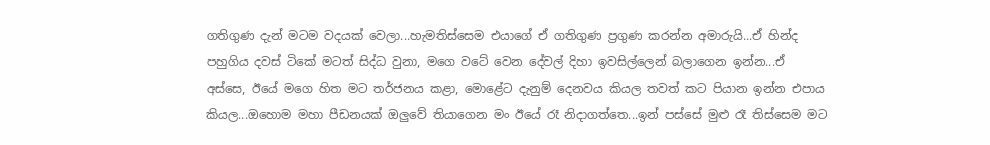ගතිගුණ දැන් මටම වදයක් වෙලා...හැමතිස්සෙම එයාගේ ඒ ගතිගුණ ප්‍රගුණ කරන්න අමාරුයි...ඒ හින්ද පහුගිය දවස් ටිකේ මටත් සිද්ධ වුනා, මගෙ වටේ වෙන දේවල් දිහා ඉවසිල්ලෙන් බලාගෙන ඉන්න...ඒ අස්සෙ, ඊයේ මගෙ හිත මට තර්ජනය කළා, මොළේට දැනුම් දෙනවය කියල තවත් කට පියාන ඉන්න එපාය කියල...ඔහොම මහා පීඩනයක් ඔලුවේ තියාගෙන මං ඊයේ රෑ නිදාගත්තෙ...ඉන් පස්සේ මුළු රෑ තිස්සෙම මට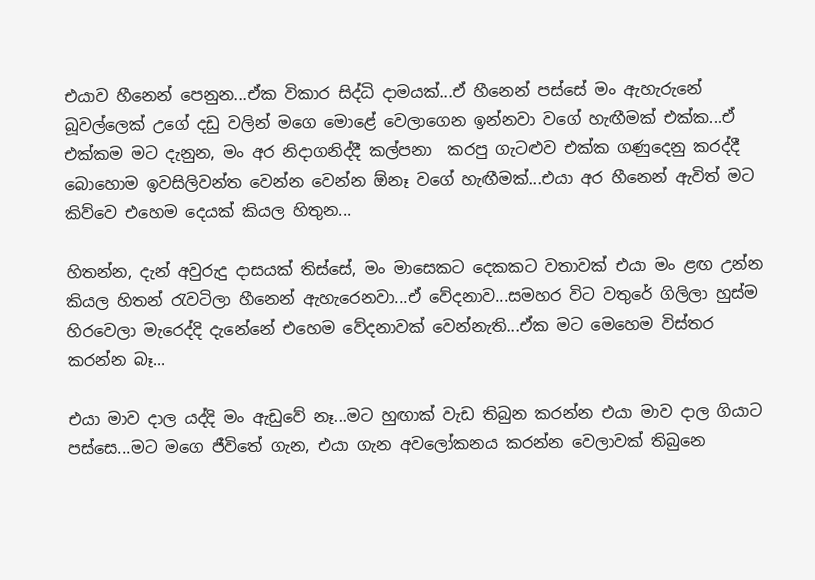එයාව හීනෙන් පෙනුන...ඒක විකාර සිද්ධි දාමයක්...ඒ හීනෙන් පස්සේ මං ඇහැරුනේ බූවල්ලෙක් උගේ දඩු වලින් මගෙ මොළේ වෙලාගෙන ඉන්නවා වගේ හැඟීමක් එක්ක...ඒ එක්කම මට දැනුන, මං අර නිදාගනිද්දී කල්පනා  කරපු ගැටළුව එක්ක ගණුදෙනු කරද්දී බොහොම ඉවසිලිවන්ත වෙන්න වෙන්න ඕනෑ වගේ හැඟීමක්...එයා අර හීනෙන් ඇවිත් මට කිව්වෙ එහෙම දෙයක් කියල හිතුන...

හිතන්න, දැන් අවුරුදු දාසයක් තිස්සේ, මං මාසෙකට දෙකකට වතාවක් එයා මං ළඟ උන්න කියල හිතන් රැවටිලා හීනෙන් ඇහැරෙනවා...ඒ වේදනාව...සමහර විට වතුරේ ගිලිලා හුස්ම හිරවෙලා මැරෙද්දි දැනේනේ එහෙම වේදනාවක් වෙන්නැති...ඒක මට මෙහෙම විස්තර කරන්න බෑ...

එයා මාව දාල යද්දි මං ඇඩුවේ නෑ...මට හුඟාක් වැඩ තිබුන කරන්න එයා මාව දාල ගියාට පස්සෙ...මට මගෙ ජීවිතේ ගැන, එයා ගැන අවලෝකනය කරන්න වෙලාවක් තිබුනෙ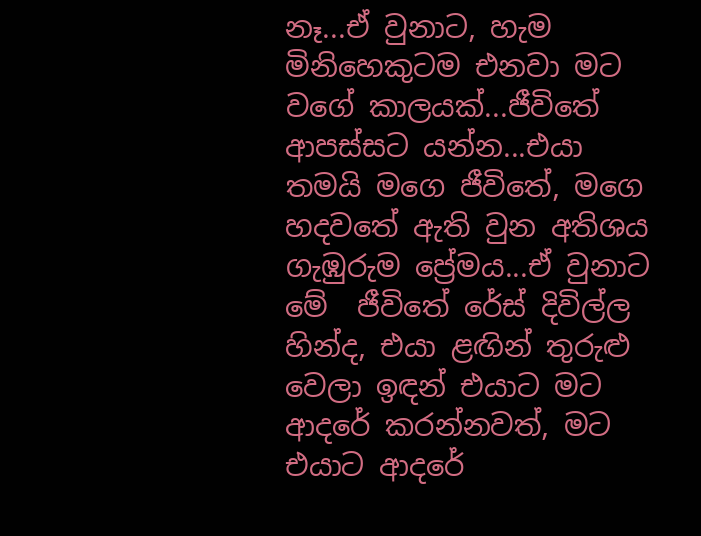නෑ...ඒ වුනාට, හැම මිනිහෙකුටම එනවා මට වගේ කාලයක්...ජීවිතේ ආපස්සට යන්න...එයා තමයි මගෙ ජීවිතේ, මගෙ හදවතේ ඇති වුන අතිශය ගැඹුරුම ප්‍රේමය...ඒ වුනාට මේ  ජීවිතේ රේස් දිවිල්ල හින්ද, එයා ළඟින් තුරුළු වෙලා ඉඳන් එයාට මට ආදරේ කරන්නවත්, මට එයාට ආදරේ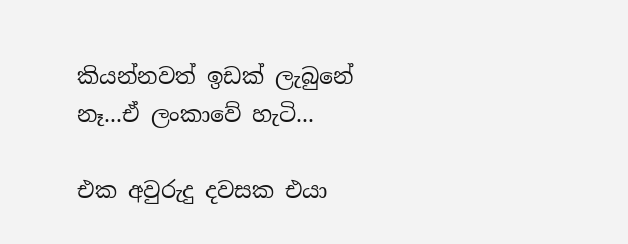කියන්නවත් ඉඩක් ලැබුනේ නෑ...ඒ ලංකාවේ හැටි...

එක අවුරුදු දවසක එයා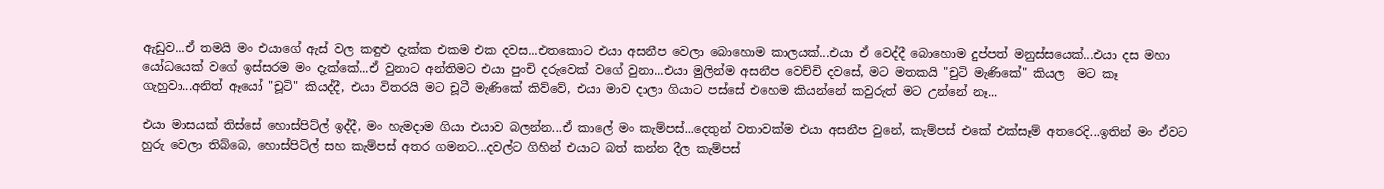ඇඩුව...ඒ තමයි මං එයාගේ ඇස් වල කඳුළු දැක්ක එකම එක දවස...එතකොට එයා අසනීප වෙලා බොහොම කාලයක්...එයා ඒ වෙද්දී බොහොම දුප්පත් මනුස්සයෙක්...එයා දස මහා යෝධයෙක් වගේ ඉස්සරම මං දැක්කේ...ඒ වුනාට අන්තිමට එයා පුංචි දරුවෙක් වගේ වුනා...එයා මුලින්ම අසනීප වෙච්චි දවසේ, මට මතකයි "චුටි මැණිකේ" කියල  මට කෑ ගැහුවා...අනිත් ඈයෝ "චූටි" කියද්දී, එයා විතරයි මට චූටී මැණිකේ කිව්වේ, එයා මාව දාලා ගියාට පස්සේ එහෙම කියන්නේ කවුරුත් මට උන්නේ නෑ...

එයා මාසයක් තිස්සේ හොස්පිට්ල් ඉද්දී, මං හැමදාම ගියා එයාව බලන්න...ඒ කාලේ මං කැම්පස්...දෙතුන් වතාවක්ම එයා අසනීප වුනේ, කැම්පස් එකේ එක්සෑම් අතරෙදි...ඉතින් මං ඒවට හුරු වෙලා තිබ්බෙ, හොස්පිට්ල් සහ කැම්පස් අතර ගමනට...දවල්ට ගිහින් එයාට බත් කන්න දීල කැම්පස්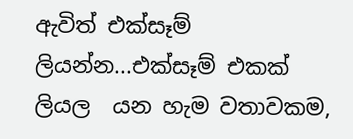ඇවිත් එක්සෑම් ලියන්න...එක්සෑම් එකක් ලියල  යන හැම වතාවකම,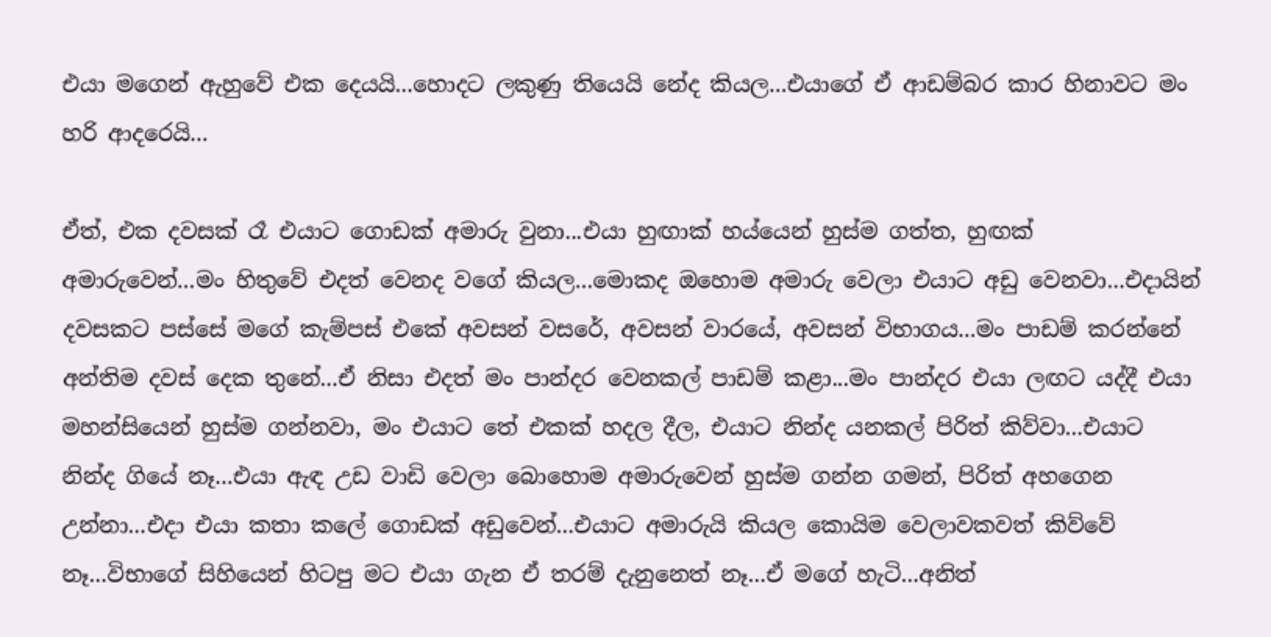එයා මගෙන් ඇහුවේ එක දෙයයි...හොදට ලකුණු තියෙයි නේද කියල...එයාගේ ඒ ආඩම්බර කාර හිනාවට මං හරි ආදරෙයි...

ඒත්, එක දවසක් රෑ එයාට ගොඩක් අමාරු වුනා...එයා හුඟාක් හය්යෙන් හුස්ම ගත්ත, හුඟක් අමාරුවෙන්...මං හිතුවේ එදත් වෙනද වගේ කියල...මොකද ඔහොම අමාරු වෙලා එයාට අඩු වෙනවා...එදායින් දවසකට පස්සේ මගේ කැම්පස් එකේ අවසන් වසරේ, අවසන් වාරයේ, අවසන් විභාගය...මං පාඩම් කරන්නේ අන්තිම දවස් දෙක තුනේ...ඒ නිසා එදත් මං පාන්දර වෙනකල් පාඩම් කළා...මං පාන්දර එයා ලඟට යද්දී එයා මහන්සියෙන් හුස්ම ගන්නවා, මං එයාට තේ එකක් හදල දීල, එයාට නින්ද යනකල් පිරිත් කිව්වා...එයාට නින්ද ගියේ නෑ...එයා ඇඳ උඩ වාඩි වෙලා බොහොම අමාරුවෙන් හුස්ම ගන්න ගමන්, පිරිත් අහගෙන උන්නා...එදා එයා කතා කලේ ගොඩක් අඩුවෙන්...එයාට අමාරුයි කියල කොයිම වෙලාවකවත් කිව්වේ නෑ...විභාගේ සිහියෙන් හිටපු මට එයා ගැන ඒ තරම් දැනුනෙත් නෑ...ඒ මගේ හැටි...අනිත්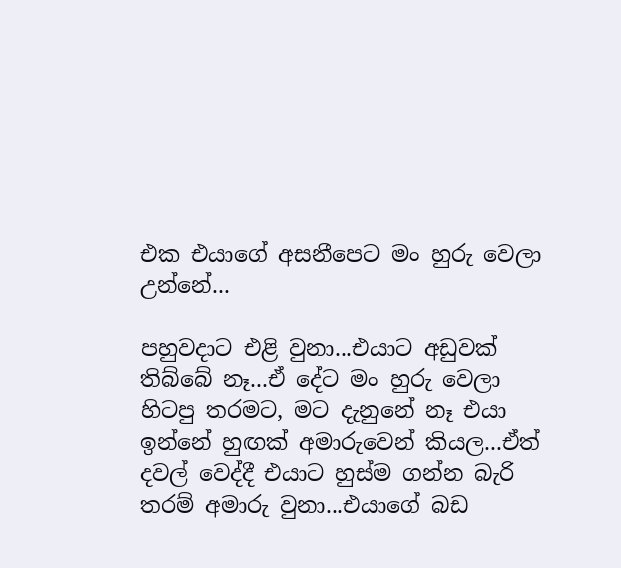එක එයාගේ අසනීපෙට මං හුරු වෙලා උන්නේ...

පහුවදාට එළි වුනා...එයාට අඩුවක් තිබ්බේ නෑ...ඒ දේට මං හුරු වෙලා හිටපු තරමට, මට දැනුනේ නෑ එයා ඉන්නේ හුඟක් අමාරුවෙන් කියල...ඒත් දවල් වෙද්දී එයාට හුස්ම ගන්න බැරි තරම් අමාරු වුනා...එයාගේ බඩ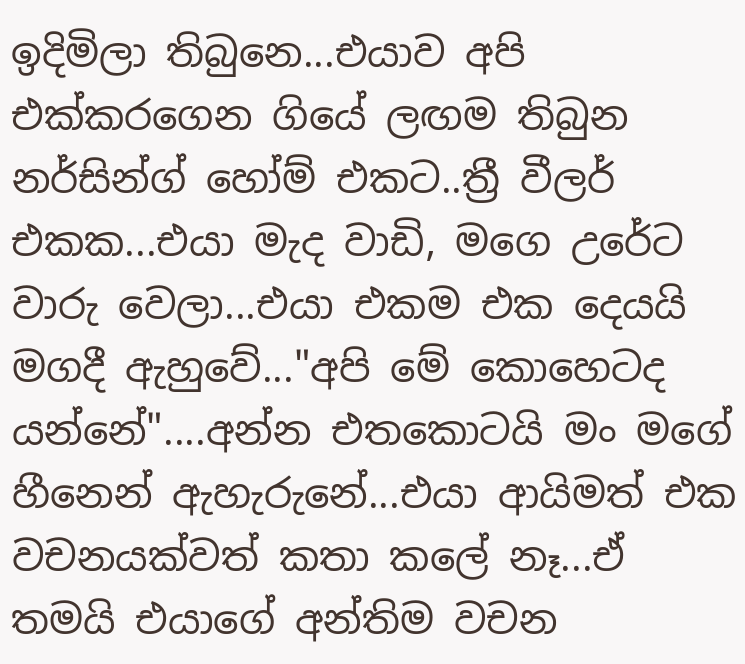ඉදිමිලා තිබුනෙ...එයාව අපි එක්කරගෙන ගියේ ලඟම තිබුන නර්සින්ග් හෝම් එකට..ත්‍රී වීලර් එකක...එයා මැද වාඩි, මගෙ උරේට වාරු වෙලා...එයා එකම එක දෙයයි මගදී ඇහුවේ..."අපි මේ කොහෙටද යන්නේ"....අන්න එතකොටයි මං මගේ හීනෙන් ඇහැරුනේ...එයා ආයිමත් එක වචනයක්වත් කතා කලේ නෑ...ඒ තමයි එයාගේ අන්තිම වචන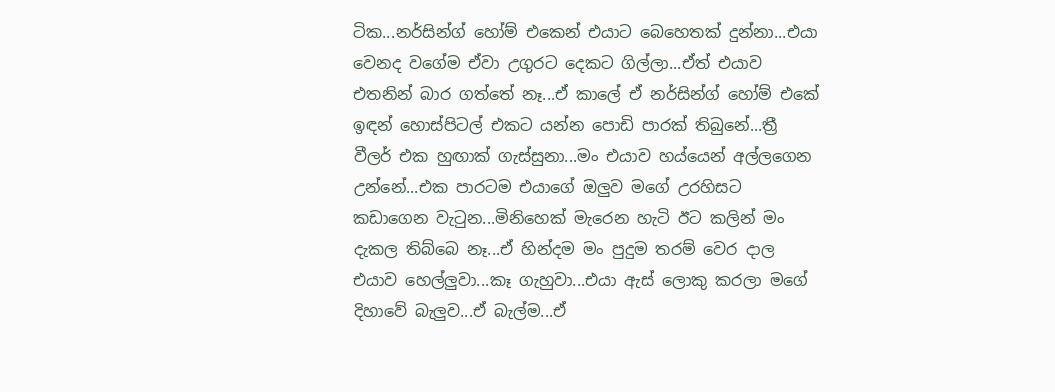ටික...නර්සින්ග් හෝම් එකෙන් එයාට බෙහෙතක් දුන්නා...එයා වෙනද වගේම ඒවා උගුරට දෙකට ගිල්ලා...ඒත් එයාව එතනින් බාර ගත්තේ නෑ...ඒ කාලේ ඒ නර්සින්ග් හෝම් එකේ ඉඳන් හොස්පිටල් එකට යන්න පොඩි පාරක් තිබුනේ...ත්‍රී වීලර් එක හුඟාක් ගැස්සුනා...මං එයාව හය්යෙන් අල්ලගෙන උන්නේ...එක පාරටම එයාගේ ඔලුව මගේ උරහිසට කඩාගෙන වැටුන...මිනිහෙක් මැරෙන හැටි ඊට කලින් මං දැකල තිබ්බෙ නෑ...ඒ හින්දම මං පුදුම තරම් වෙර දාල එයාව හෙල්ලුවා...කෑ ගැහුවා...එයා ඇස් ලොකු කරලා මගේ දිහාවේ බැලුව...ඒ බැල්ම...ඒ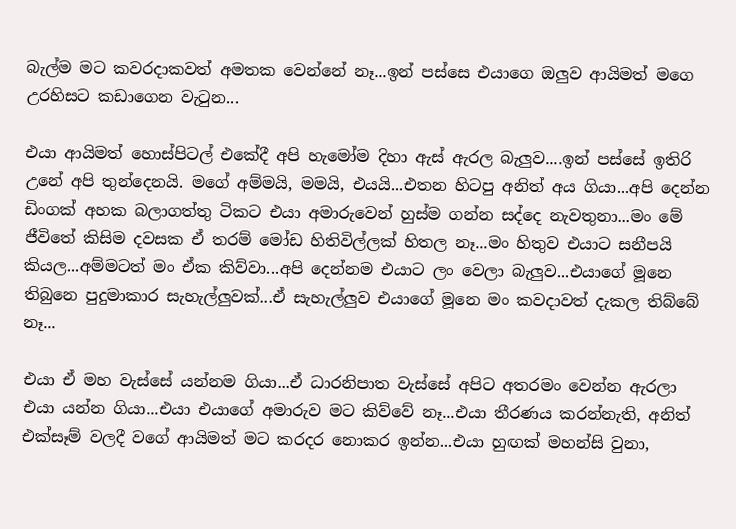බැල්ම මට කවරදාකවත් අමතක වෙන්නේ නෑ...ඉන් පස්සෙ එයාගෙ ඔලුව ආයිමත් මගෙ උරහිසට කඩාගෙන වැටුන...

එයා ආයිමත් හොස්පිටල් එකේදී අපි හැමෝම දිහා ඇස් ඇරල බැලුව....ඉන් පස්සේ ඉතිරි උනේ අපි තුන්දෙනයි. මගේ අම්මයි, මමයි, එයයි...එතන හිටපු අනිත් අය ගියා...අපි දෙන්න ඩිංගක් අහක බලාගත්තු ටිකට එයා අමාරුවෙන් හුස්ම ගන්න සද්දෙ නැවතුනා...මං මේ ජීවිතේ කිසිම දවසක ඒ තරම් මෝඩ හිතිවිල්ලක් හිතල නෑ...මං හිතුව එයාට සනීපයි කියල...අම්මටත් මං ඒක කිව්වා...අපි දෙන්නම එයාට ලං වෙලා බැලුව...එයාගේ මූනෙ තිබුනෙ පුදුමාකාර සැහැල්ලුවක්...ඒ සැහැල්ලුව එයාගේ මූනෙ මං කවදාවත් දැකල තිබ්බේ නෑ...

එයා ඒ මහ වැස්සේ යන්නම ගියා...ඒ ධාරනිපාත වැස්සේ අපිට අතරමං වෙන්න ඇරලා එයා යන්න ගියා...එයා එයාගේ අමාරුව මට කිව්වේ නෑ...එයා තීරණය කරන්නැති, අනිත් එක්සෑම් වලදී වගේ ආයිමත් මට කරදර නොකර ඉන්න...එයා හුඟක් මහන්සි වුනා,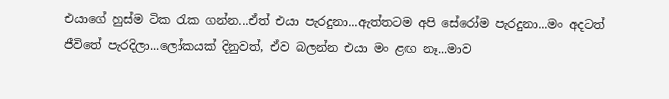එයාගේ හුස්ම ටික රැක ගන්න...ඒත් එයා පැරදුනා...ඇත්තටම අපි සේරෝම පැරදුනා...මං අදටත් ජීවිතේ පැරදිලා...ලෝකයක් දිනුවත්, ඒව බලන්න එයා මං ළඟ නෑ...මාව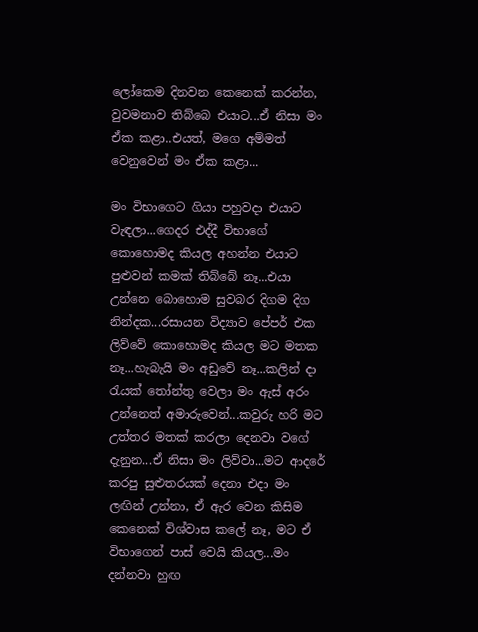ලෝකෙම දිනවන කෙනෙක් කරන්න, වුවමනාව තිබ්බෙ එයාට...ඒ නිසා මං ඒක කළා..එයත්, මගෙ අම්මත් වෙනුවෙන් මං ඒක කළා...

මං විභාගෙට ගියා පහුවදා එයාට වැඳලා...ගෙදර එද්දී විභාගේ කොහොමද කියල අහන්න එයාට පුළුවන් කමක් තිබ්බේ නෑ...එයා උන්නෙ බොහොම සුවබර දිගම දිග නින්දක...රසායන විද්‍යාව පේපර් එක ලිව්වේ කොහොමද කියල මට මතක නෑ...හැබැයි මං අඩුවේ නෑ...කලින් දා රැයක් තෝන්තු වෙලා මං ඇස් අරං උන්නෙත් අමාරුවෙන්...කවුරු හරි මට උත්තර මතක් කරලා දෙනවා වගේ දැනුන...ඒ නිසා මං ලිව්වා...මට ආදරේ කරපු සුළුතරයක් දෙනා එදා මං ලඟින් උන්නා, ඒ ඇර වෙන කිසිම කෙනෙක් විශ්වාස කලේ නෑ, මට ඒ විභාගෙන් පාස් වෙයි කියල...මං දන්නවා හුඟ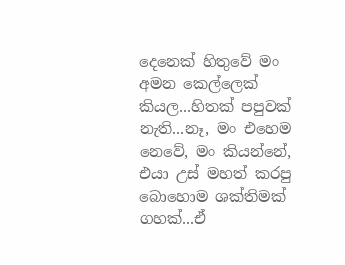දෙනෙක් හිතුවේ මං අමන කෙල්ලෙක් කියල...හිතක් පපුවක් නැති...නෑ, මං එහෙම නෙවේ, මං කියන්නේ, එයා උස් මහත් කරපු  බොහොම ශක්තිමක් ගහක්...ඒ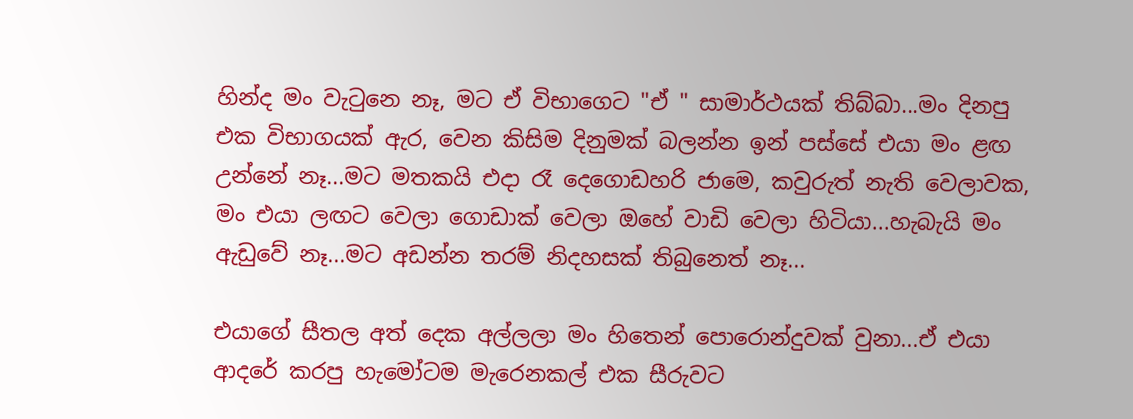හින්ද මං වැටුනෙ නෑ, මට ඒ විභාගෙට "ඒ " සාමාර්ථයක් තිබ්බා...මං දිනපු එක විභාගයක් ඇර, වෙන කිසිම දිනුමක් බලන්න ඉන් පස්සේ එයා මං ළඟ උන්නේ නෑ...මට මතකයි එදා රෑ දෙගොඩහරි ජාමෙ, කවුරුත් නැති වෙලාවක, මං එයා ලඟට වෙලා ගොඩාක් වෙලා ඔහේ වාඩි වෙලා හිටියා...හැබැයි මං ඇඩුවේ නෑ...මට අඩන්න තරම් නිදහසක් තිබුනෙත් නෑ...

එයාගේ සීතල අත් දෙක අල්ලලා මං හිතෙන් පොරොන්දුවක් වුනා...ඒ එයා ආදරේ කරපු හැමෝටම මැරෙනකල් එක සීරුවට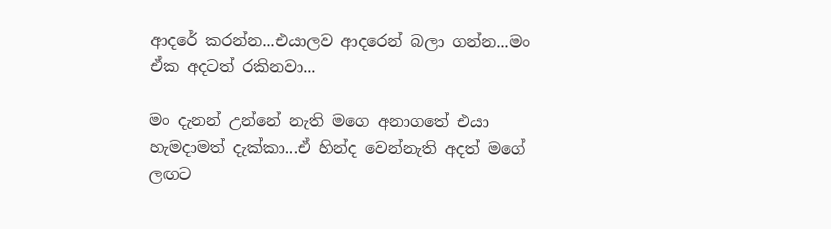ආදරේ කරන්න...එයාලව ආදරෙන් බලා ගන්න...මං ඒක අදටත් රකිනවා...

මං දැනන් උන්නේ නැති මගෙ අනාගතේ එයා හැමදාමත් දැක්කා...ඒ හින්ද වෙන්නැති අදත් මගේ ලඟට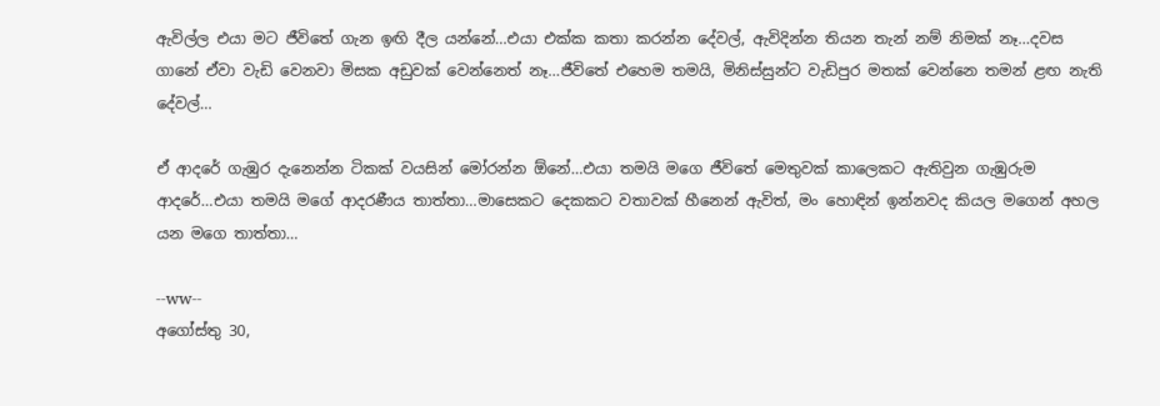ඇවිල්ල එයා මට ජීවිතේ ගැන ඉඟි දීල යන්නේ...එයා එක්ක කතා කරන්න දේවල්, ඇවිදින්න තියන තැන් නම් නිමක් නෑ...දවස ගානේ ඒවා වැඩි වෙනවා මිසක අඩුවක් වෙන්නෙත් නෑ...ජීවිතේ එහෙම තමයි, මිනිස්සුන්ට වැඩිපුර මතක් වෙන්නෙ තමන් ළඟ නැති දේවල්...

ඒ ආදරේ ගැඹුර දැනෙන්න ටිකක් වයසින් මෝරන්න ඕනේ...එයා තමයි මගෙ ජීවිතේ මෙතුවක් කාලෙකට ඇතිවුන ගැඹුරුම ආදරේ...එයා තමයි මගේ ආදරණීය තාත්තා...මාසෙකට දෙකකට වතාවක් හීනෙන් ඇවිත්, මං හොඳින් ඉන්නවද කියල මගෙන් අහල යන මගෙ තාත්තා...

--ww--
අගෝස්තු 30,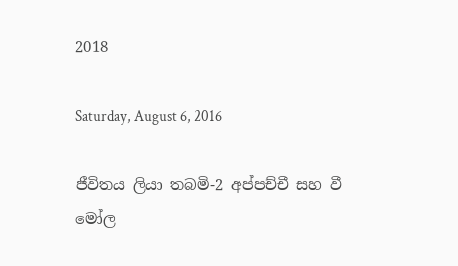2018

Saturday, August 6, 2016

ජීවිතය ලියා තබමි-2 අප්පච්චී සහ වී මෝල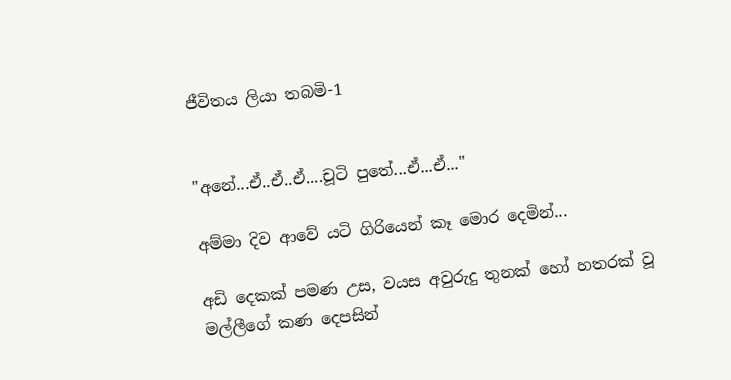ජීවිතය ලියා තබමි-1


"අනේ...ඒ..ඒ..ඒ....චූටි පුතේ...ඒ...ඒ..."

අම්මා දිව ආවේ යටි ගිරියෙන් කෑ මොර දෙමින්...

අඩි දෙකක් පමණ උස, වයස අවුරුදු තුනක් හෝ හතරක් වූ මල්ලීගේ කණ දෙපසින්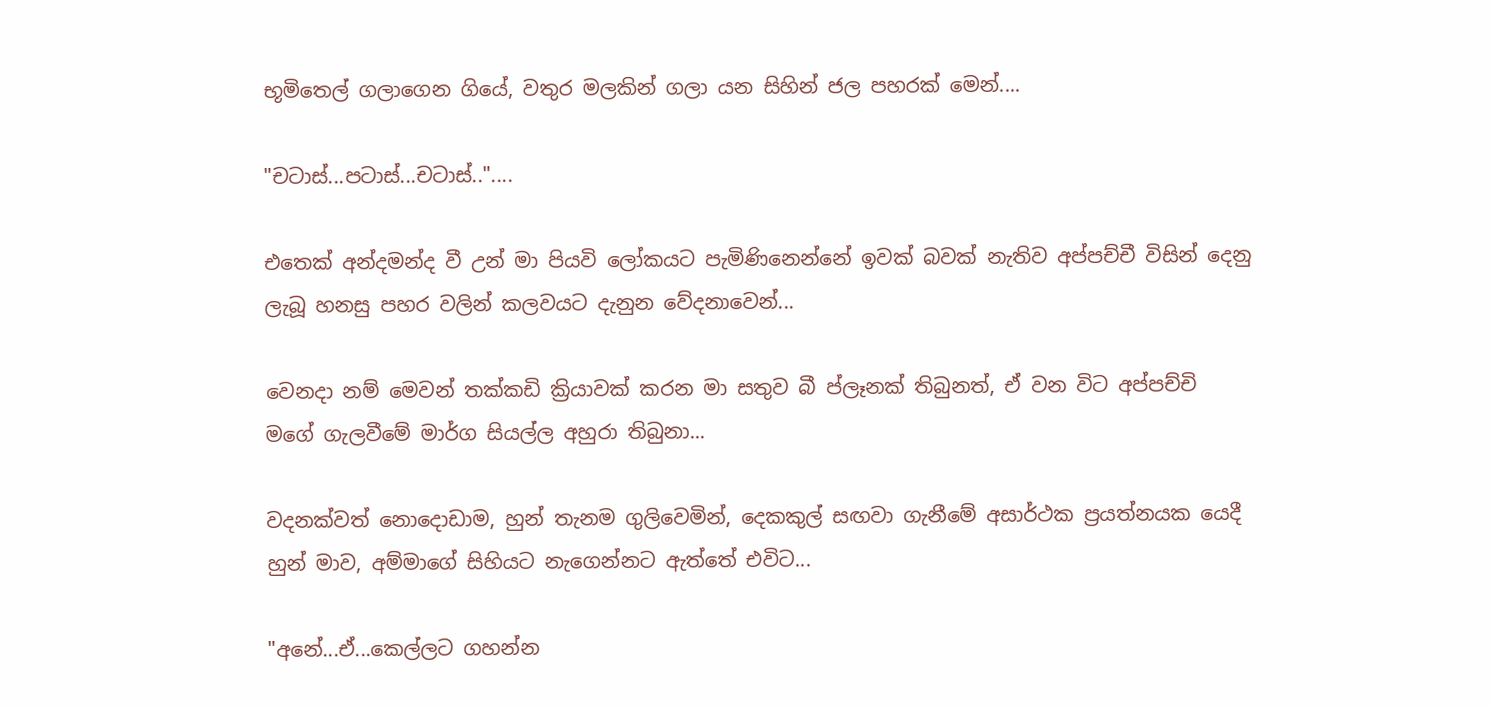භූමිතෙල් ගලාගෙන ගියේ, වතුර මලකින් ගලා යන සිහින් ජල පහරක් මෙන්....

"චටාස්...පටාස්...චටාස්.."....

එතෙක් අන්දමන්ද වී උන් මා පියවි ලෝකයට පැමිණිනෙන්නේ ඉවක් බවක් නැතිව අප්පච්චී විසින් දෙනු ලැබූ හනසු පහර වලින් කලවයට දැනුන වේදනාවෙන්...

වෙනදා නම් මෙවන් තක්කඩි ක්‍රියාවක් කරන මා සතුව බී ප්ලෑනක් තිබුනත්, ඒ වන විට අප්පච්චි මගේ ගැලවීමේ මාර්ග සියල්ල අහුරා තිබුනා...

වදනක්වත් නොදොඩාම, හුන් තැනම ගුලිවෙමින්, දෙකකුල් සඟවා ගැනීමේ අසාර්ථක ප්‍රයත්නයක යෙදී හුන් මාව, අම්මාගේ සිහියට නැගෙන්නට ඇත්තේ එවිට...

"අනේ...ඒ...කෙල්ලට ගහන්න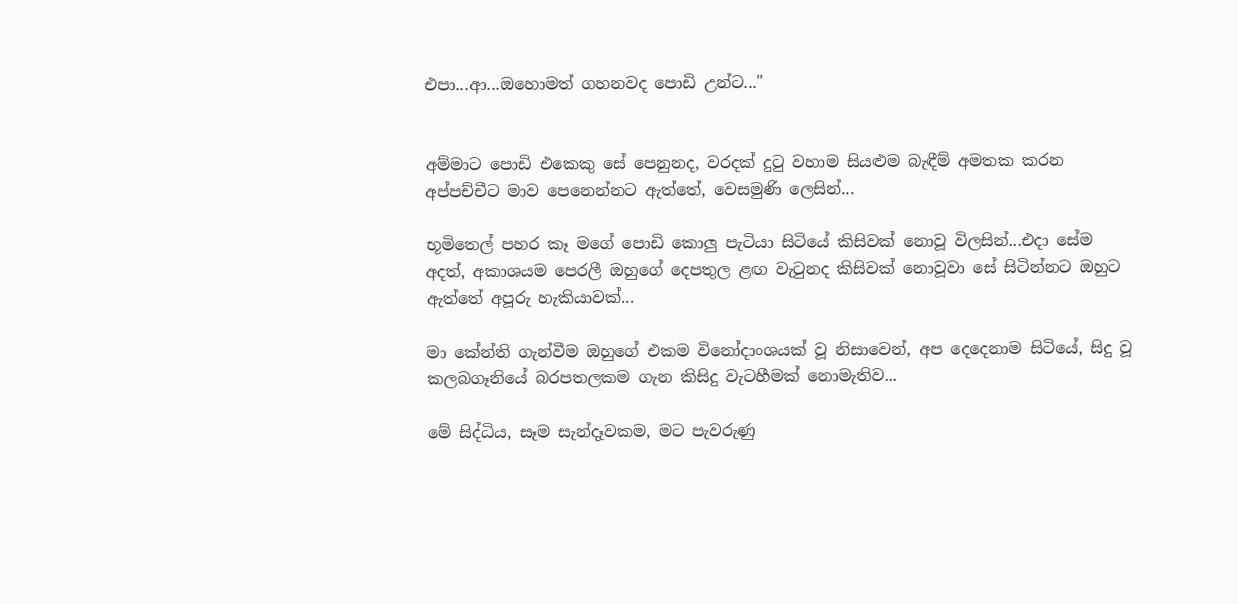එපා...ආ...ඔහොමත් ගහනවද පොඩි උන්ට..."


අම්මාට පොඩි එකෙකු සේ පෙනුනද, වරදක් දුටු වහාම සියළුම බැඳීම් අමතක කරන අප්පච්චීට මාව පෙනෙන්නට ඇත්තේ, වෙසමුණි ලෙසින්...

භූමිතෙල් පහර කෑ මගේ පොඩි කොලු පැටියා සිටියේ කිසිවක් නොවූ විලසින්...එදා සේම අදත්, අකාශයම පෙරලී ඔහුගේ දෙපතුල ළඟ වැටුනද කිසිවක් නොවූවා සේ සිටින්නට ඔහුට ඇත්තේ අපූරු හැකියාවක්...

මා කේන්ති ගැන්වීම ඔහුගේ එකම විනෝදාංශයක් වූ නිසාවෙන්, අප දෙදෙනාම සිටියේ, සිදු වූ කලබගෑනියේ බරපතලකම ගැන කිසිදු වැටහීමක් නොමැතිව...

මේ සිද්ධිය, සෑම සැන්දෑවකම, මට පැවරුණු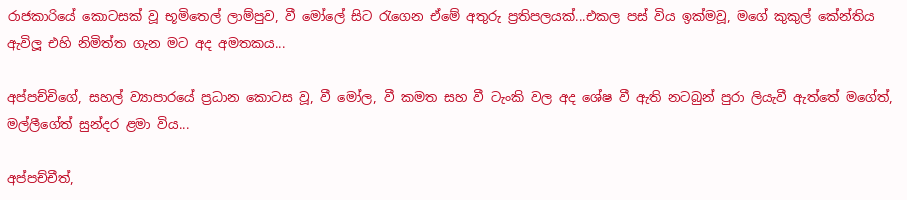රාජකාරියේ කොටසක් වූ භූමිතෙල් ලාම්පුව, වී මෝලේ සිට රැගෙන ඒමේ අතුරු ප්‍රතිපලයක්...එකල පස් විය ඉක්මවූ, මගේ කුකුල් කේන්තිය ඇවිලූ එහි නිමිත්ත ගැන මට අද අමතකය...

අප්පච්චිගේ, සහල් ව්‍යාපාරයේ ප්‍රධාන කොටස වූ, වී මෝල, වී කමත සහ වී ටැංකි වල අද ශේෂ වී ඇති නටබුන් පුරා ලියැවී ඇත්තේ මගේත්, මල්ලීගේත් සුන්දර ළමා විය...

අප්පච්චීත්,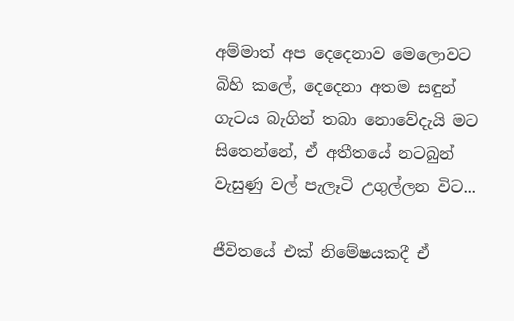අම්මාත් අප දෙදෙනාව මෙලොවට බිහි කලේ, දෙදෙනා අතම සඳුන් ගැටය බැගින් තබා නොවේදැයි මට සිතෙන්නේ, ඒ අතීතයේ නටබුන් වැසුණු වල් පැලෑටි උගුල්ලන විට...

ජීවිතයේ එක් නිමේෂයකදී ඒ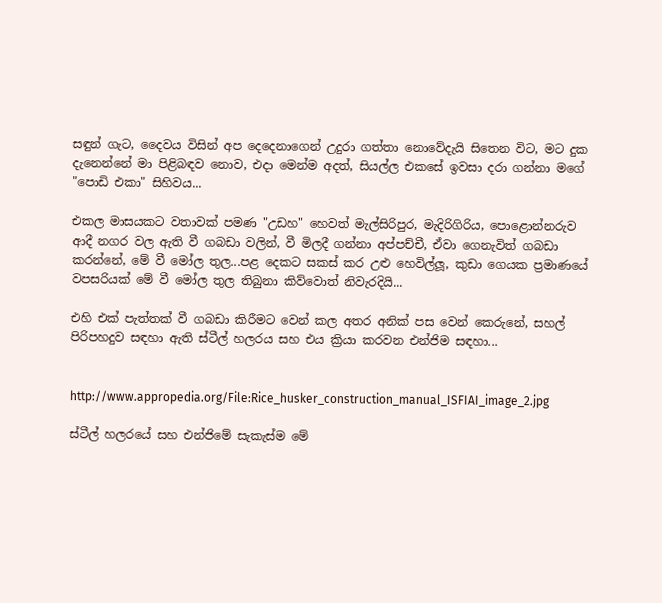සඳුන් ගැට, දෛවය විසින් අප දෙදෙනාගෙන් උදුරා ගත්තා නොවේදැයි සිතෙන විට, මට දුක දැනෙන්නේ මා පිළිබඳව නොව, එදා මෙන්ම අදත්, සියල්ල එකසේ ඉවසා දරා ගන්නා මගේ "පොඩි එකා" සිහිවය...

එකල මාසයකට වතාවක් පමණ "උඩහ" හෙවත් මැල්සිරිපුර, මැදිරිගිරිය, පොළොන්නරුව ආදී නගර වල ඇති වී ගබඩා වලින්, වී මිලදී ගන්නා අප්පච්චී, ඒවා ගෙනැවිත් ගබඩා කරන්නේ, මේ වී මෝල තුල...පළ දෙකට සකස් කර උළු හෙවිල්ලූ, කුඩා ගෙයක ප්‍රමාණයේ වපසරියක් මේ වී මෝල තුල තිබුනා කිව්වොත් නිවැරදියි...

එහි එක් පැත්තක් වී ගබඩා කිරීමට වෙන් කල අතර අනික් පස වෙන් කෙරුනේ, සහල් පිරිපහදුව සඳහා ඇති ස්ටීල් හලරය සහ එය ක්‍රියා කරවන එන්ජිම සඳහා...


http://www.appropedia.org/File:Rice_husker_construction_manual_ISFIAI_image_2.jpg

ස්ටීල් හලරයේ සහ එන්ජිමේ සැකැස්ම මේ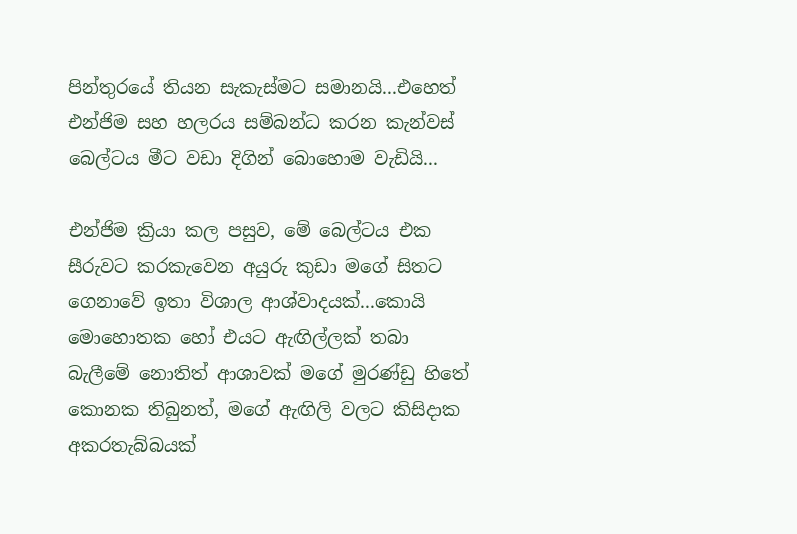පින්තුරයේ තියන සැකැස්මට සමානයි...එහෙත් එන්ජිම සහ හලරය සම්බන්ධ කරන කැන්වස් බෙල්ටය මීට වඩා දිගින් බොහොම වැඩියි...

එන්ජිම ක්‍රියා කල පසුව, මේ බෙල්ටය එක සීරුවට කරකැවෙන අයුරු කුඩා මගේ සිතට ගෙනාවේ ඉතා විශාල ආශ්වාදයක්...කොයි මොහොතක හෝ එයට ඇඟිල්ලක් තබා බැලීමේ නොතිත් ආශාවක් මගේ මුරණ්ඩු හිතේ කොනක තිබුනත්, මගේ ඇඟිලි වලට කිසිදාක අකරතැබ්බයක්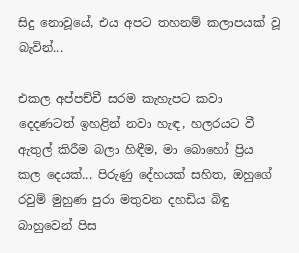සිදු නොවූයේ, එය අපට තහනම් කලාපයක් වූ බැවින්...

එකල අප්පච්චී සරම කැහැපට කවා දෙදණටත් ඉහළින් නවා හැඳ, හලරයට වී ඇතුල් කිරීම බලා හිඳීම, මා බොහෝ ප්‍රිය කල දෙයක්... පිරුණු දේහයක් සහිත, ඔහුගේ රවුම් මුහුණ පුරා මතුවන දහඩිය බිඳු බාහුවෙන් පිස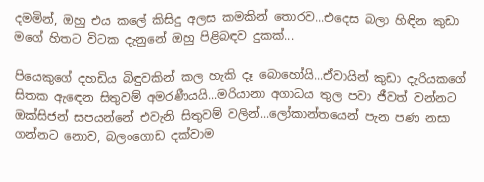දමමින්, ඔහු එය කලේ කිසිදු අලස කමකින් තොරව...එදෙස බලා හිඳින කුඩා මගේ හිතට විටක දැනුනේ ඔහු පිළිබඳව දුකක්...

පියෙකුගේ දහඩිය බිඳුවකින් කල හැකි දෑ බොහෝයි...ඒවායින් කුඩා දැරියකගේ සිතක ඇඳෙන සිතුවම් අමරණීයයි...මරියානා අගාධය තුල පවා ජීවත් වන්නට ඔක්සිජන් සපයන්නේ එවැනි සිතුවම් වලින්...ලෝකාන්තයෙන් පැන පණ නසා ගන්නට නොව, බලංගොඩ දක්වාම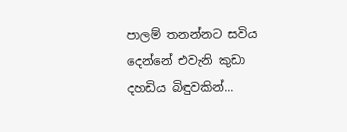පාලම් තනන්නට සවිය දෙන්නේ එවැනි කුඩා දහඩිය බිඳුවකින්...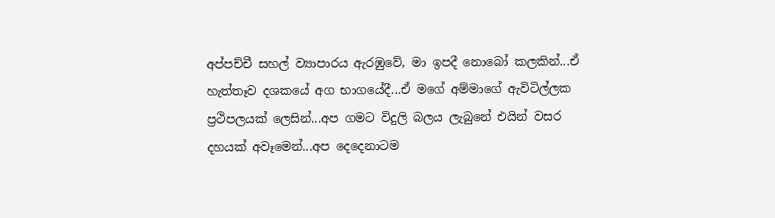අප්පච්චී සහල් ව්‍යාපාරය ඇරඹුවේ, මා ඉපදී නොබෝ කලකින්...ඒ හැත්තෑව දශකයේ අග භාගයේදී...ඒ මගේ අම්මාගේ ඇවිටිල්ලක ප්‍රථිපලයක් ලෙසින්...අප ගමට විදුලි බලය ලැබුනේ එයින් වසර දහයක් අවෑමෙන්...අප දෙදෙනාටම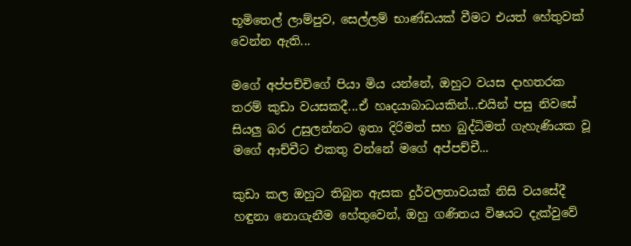භූමිතෙල් ලාම්පුව, සෙල්ලම් භාණ්ඩයක් වීමට එයත් හේතුවක් වෙන්න ඇති...

මගේ අප්පච්චිගේ පියා මිය යන්නේ, ඔහුට වයස දාහතරක තරම් කුඩා වයසකදී...ඒ හෘදයාබාධයකින්...එයින් පසු නිවසේ සියලු බර උසුලන්නට ඉතා දිරිමත් සහ බුද්ධිමත් ගැහැණියක වූ මගේ ආච්චීට එකතු වන්නේ මගේ අප්පච්චී...

කුඩා කල ඔහුට තිබුන ඇසක දුර්වලතාවයක් නිසි වයසේදී හඳුනා නොගැනීම හේතුවෙන්, ඔහු ගණිතය විෂයට දැක්වුවේ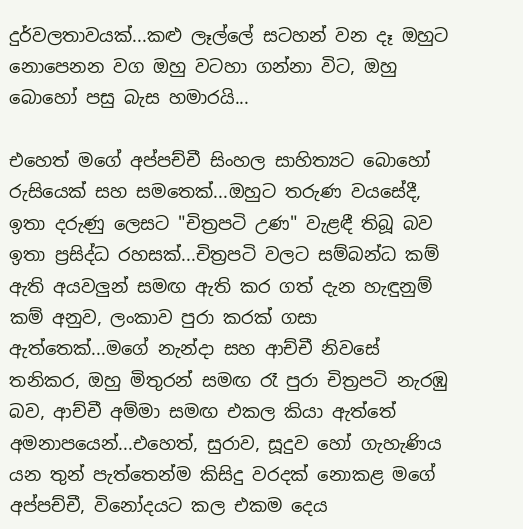දුර්වලතාවයක්...කළු ලෑල්ලේ සටහන් වන දෑ ඔහුට නොපෙනන වග ඔහු වටහා ගන්නා විට, ඔහු බොහෝ පසු බැස හමාරයි...

එහෙත් මගේ අප්පච්චී සිංහල සාහිත්‍යට බොහෝ රුසියෙක් සහ සමතෙක්...ඔහුට තරුණ වයසේදී, ඉතා දරුණු ලෙසට "චිත්‍රපටි උණ" වැළඳී තිබූ බව ඉතා ප්‍රසිද්ධ රහසක්...චිත්‍රපටි වලට සම්බන්ධ කම් ඇති අයවලුන් සමඟ ඇති කර ගත් දැන හැඳුනුම් කම් අනුව, ලංකාව පුරා කරක් ගසා ඇත්තෙක්...මගේ නැන්දා සහ ආච්චී නිවසේ තනිකර, ඔහු මිතුරන් සමඟ රෑ පුරා චිත්‍රපටි නැරඹු බව, ආච්චී අම්මා සමඟ එකල කියා ඇත්තේ අමනාපයෙන්...එහෙත්, සුරාව, සූදුව හෝ ගැහැණිය යන තුන් පැත්තෙන්ම කිසිදු වරදක් නොකළ මගේ අප්පච්චී, විනෝදයට කල එකම දෙය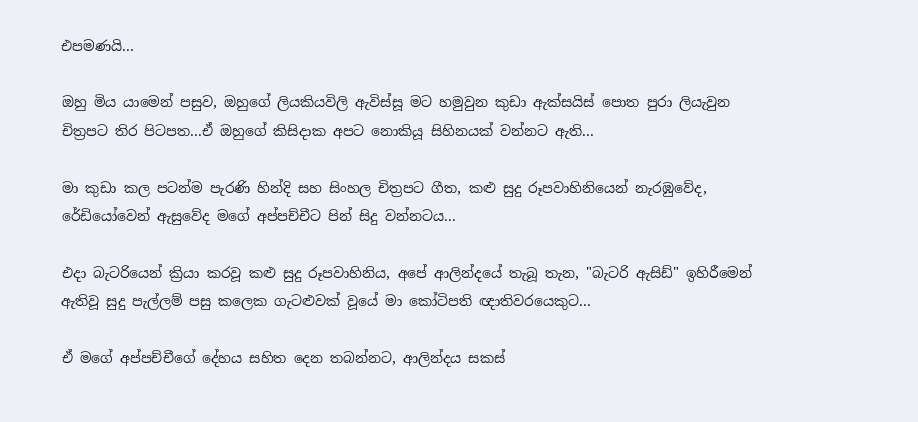එපමණයි...

ඔහු මිය යාමෙන් පසුව, ඔහුගේ ලියකියවිලි ඇවිස්සූ මට හමුවුන කුඩා ඇක්සයිස් පොත පුරා ලියැවුන චිත්‍රපට තිර පිටපත...ඒ ඔහුගේ කිසිදාක අපට නොකියූ සිහිනයක් වන්නට ඇති...

මා කුඩා කල පටන්ම පැරණි හින්දි සහ සිංහල චිත්‍රපට ගීත, කළු සුදු රූපවාහිනියෙන් නැරඹුවේද, රේඩියෝවෙන් ඇසුවේද මගේ අප්පච්චීට පින් සිදු වන්නටය...

එදා බැටරියෙන් ක්‍රියා කරවූ කළු සුදු රූපවාහිනිය, අපේ ආලින්දයේ තැබූ තැන, "බැටරි ඇසිඩ්" ඉහිරීමෙන් ඇතිවූ සුදු පැල්ලම් පසු කලෙක ගැටළුවක් වූයේ මා කෝටිපති ඥාතිවරයෙකුට...

ඒ මගේ අප්පච්චීගේ දේහය සහිත දෙන තබන්නට, ආලින්දය සකස්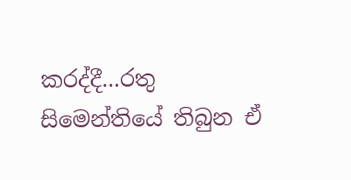කරද්දී...රතු සිමෙන්තියේ තිබුන ඒ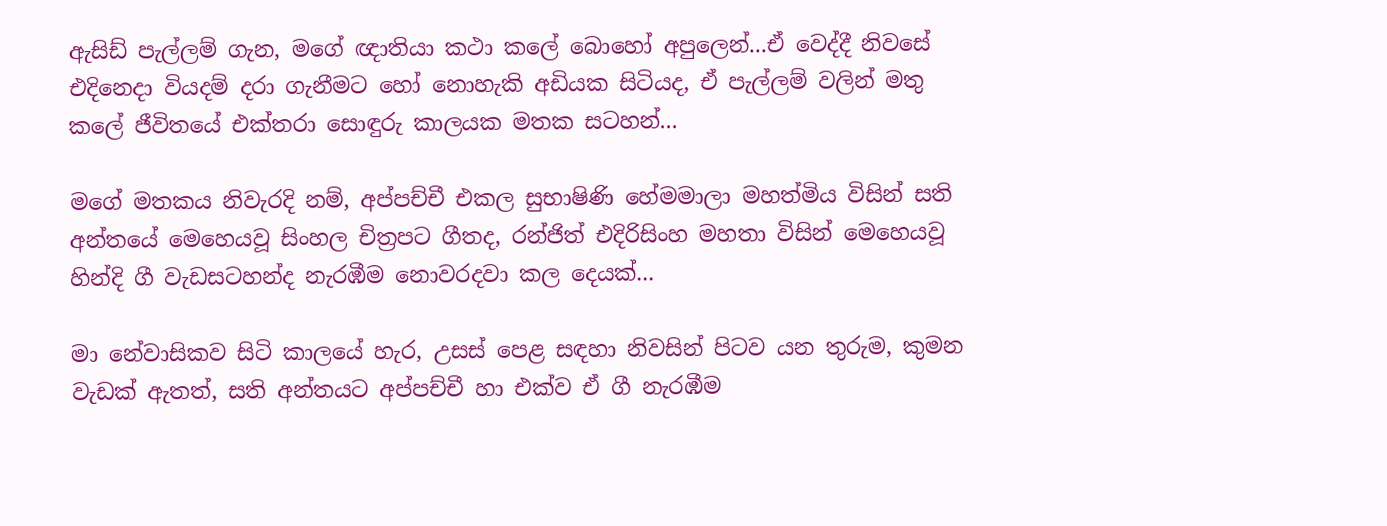ඇසිඩ් පැල්ලම් ගැන, මගේ ඥාතියා කථා කලේ බොහෝ අපුලෙන්...ඒ වෙද්දී නිවසේ එදිනෙදා වියදම් දරා ගැනීමට හෝ නොහැකි අඩියක සිටියද, ඒ පැල්ලම් වලින් මතු කලේ ජීවිතයේ එක්තරා සොඳුරු කාලයක මතක සටහන්...

මගේ මතකය නිවැරදි නම්, අප්පච්චී එකල සුභාෂිණි හේමමාලා මහත්මිය විසින් සති අන්තයේ මෙහෙයවූ සිංහල චිත්‍රපට ගීතද, රන්ජිත් එදිරිසිංහ මහතා විසින් මෙහෙයවූ හින්දි ගී වැඩසටහන්ද නැරඹීම නොවරදවා කල දෙයක්...

මා නේවාසිකව සිටි කාලයේ හැර, උසස් පෙළ සඳහා නිවසින් පිටව යන තුරුම, කුමන වැඩක් ඇතත්, සති අන්තයට අප්පච්චී හා එක්ව ඒ ගී නැරඹීම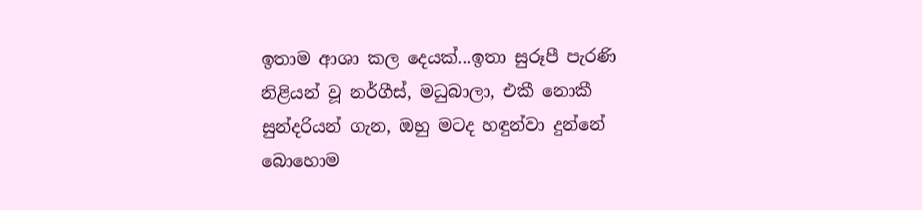ඉතාම ආශා කල දෙයක්...ඉතා සුරූපී පැරණි නිළියන් වූ නර්ගීස්, මධුබාලා, එකී නොකී සුන්දරියන් ගැන, ඔහු මටද හඳුන්වා දුන්නේ බොහොම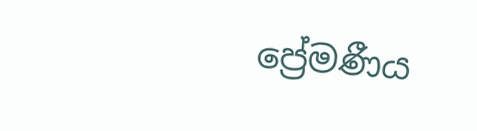ප්‍රේමණීය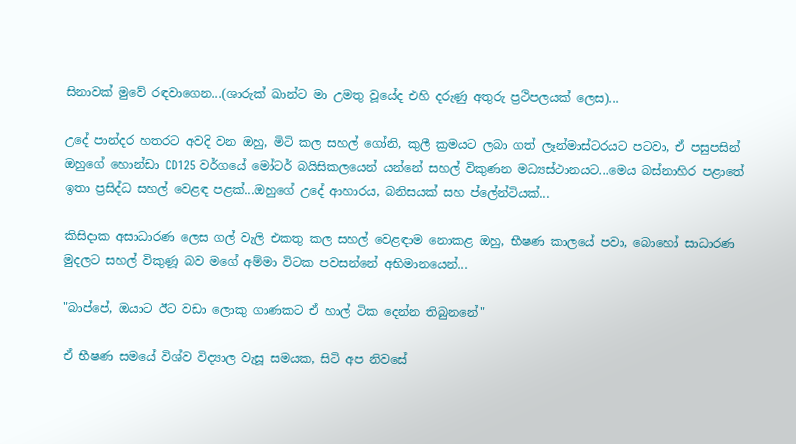සිනාවක් මුවේ රඳවාගෙන...(ශාරුක් ඛාන්ට මා උමතු වූයේද එහි දරුණු අතුරු ප්‍රථිපලයක් ලෙස)...

උදේ පාන්දර හතරට අවදි වන ඔහු, මිටි කල සහල් ගෝනි, කුලී ක්‍රමයට ලබා ගත් ලෑන්මාස්ටරයට පටවා, ඒ පසුපසින් ඔහුගේ හොන්ඩා CD125 වර්ගයේ මෝටර් බයිසිකලයෙන් යන්නේ සහල් විකුණන මධ්‍යස්ථානයට...මෙය බස්නාහිර පළාතේ ඉතා ප්‍රසිද්ධ සහල් වෙළඳ පළක්...ඔහුගේ උදේ ආහාරය, බනිසයක් සහ ප්ලේන්ටියක්...

කිසිදාක අසාධාරණ ලෙස ගල් වැලි එකතු කල සහල් වෙළඳාම නොකළ ඔහු, භීෂණ කාලයේ පවා, බොහෝ සාධාරණ මුදලට සහල් විකුණූ බව මගේ අම්මා විටක පවසන්නේ අභිමානයෙන්...

"බාප්පේ, ඔයාට ඊට වඩා ලොකු ගාණකට ඒ හාල් ටික දෙන්න තිබුනනේ"

ඒ භීෂණ සමයේ විශ්ව විද්‍යාල වැසූ සමයක, සිටි අප නිවසේ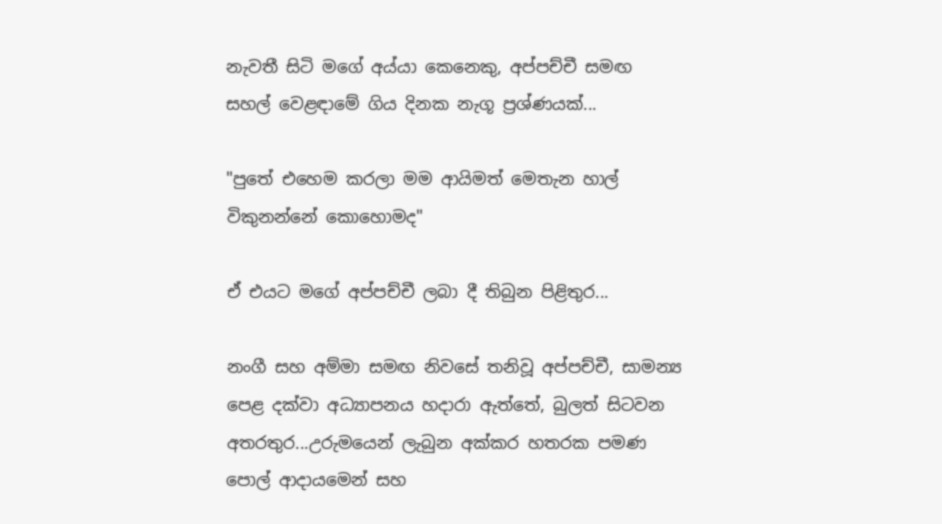නැවතී සිටි මගේ අය්යා කෙනෙකු, අප්පච්චී සමඟ සහල් වෙළඳාමේ ගිය දිනක නැගූ ප්‍රශ්ණයක්...

"පුතේ එහෙම කරලා මම ආයිමත් මෙතැන හාල් විකුනන්නේ කොහොමද"

ඒ එයට මගේ අප්පච්චී ලබා දී තිබුන පිළිතුර...

නංගී සහ අම්මා සමඟ නිවසේ තනිවූ අප්පච්චී, සාමන්‍ය පෙළ දක්වා අධ්‍යාපනය හදාරා ඇත්තේ, බුලත් සිටවන අතරතුර...උරුමයෙන් ලැබුන අක්කර හතරක පමණ පොල් ආදායමෙන් සහ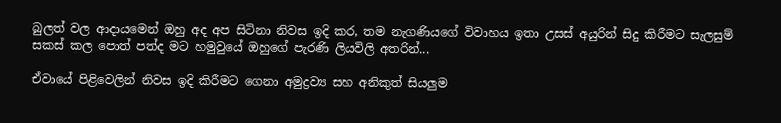බුලත් වල ආදායමෙන් ඔහු අද අප සිටිනා නිවස ඉදි කර, තම නැගණියගේ විවාහය ඉතා උසස් අයුරින් සිදු කිරීමට සැලසුම් සකස් කල පොත් පත්ද මට හමුවුයේ ඔහුගේ පැරණි ලියවිලි අතරින්...

ඒවායේ පිළිවෙලින් නිවස ඉදි කිරීමට ගෙනා අමුද්‍රව්‍ය සහ අනිකුත් සියලුම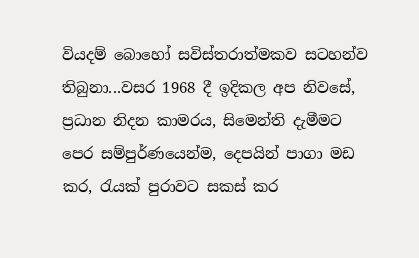වියදම් බොහෝ සවිස්තරාත්මකව සටහන්ව තිබුනා...වසර 1968 දී ඉදිකල අප නිවසේ, ප්‍රධාන නිදන කාමරය, සිමෙන්ති දැමීමට පෙර සම්පුර්ණයෙන්ම, දෙපයින් පාගා මඩ කර, රැයක් පුරාවට සකස් කර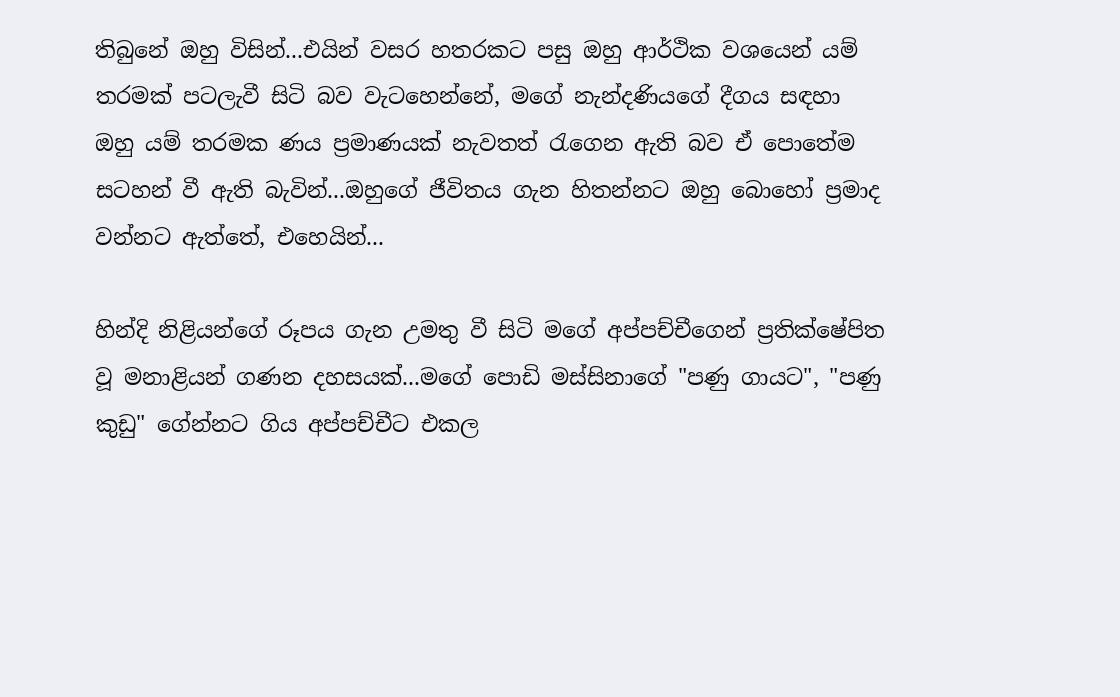තිබුනේ ඔහු විසින්...එයින් වසර හතරකට පසු ඔහු ආර්ථික වශයෙන් යම් තරමක් පටලැවී සිටි බව වැටහෙන්නේ, මගේ නැන්දණියගේ දීගය සඳහා ඔහු යම් තරමක ණය ප්‍රමාණයක් නැවතත් රැගෙන ඇති බව ඒ පොතේම සටහන් වී ඇති බැවින්...ඔහුගේ ජීවිතය ගැන හිතන්නට ඔහු බොහෝ ප්‍රමාද වන්නට ඇත්තේ, එහෙයින්...

හින්දි නිළියන්ගේ රූපය ගැන උමතු වී සිටි මගේ අප්පච්චීගෙන් ප්‍රතික්ෂේපිත වූ මනාළියන් ගණන දහසයක්...මගේ පොඩි මස්සිනාගේ "පණු ගායට", "පණු කුඩු" ගේන්නට ගිය අප්පච්චීට එකල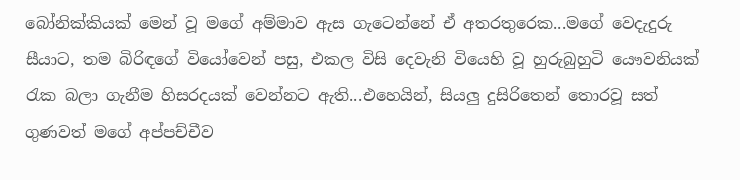බෝනික්කියක් මෙන් වූ මගේ අම්මාව ඇස ගැටෙන්නේ ඒ අතරතුරෙක...මගේ වෙදැදුරු සීයාට, තම බිරිඳගේ වියෝවෙන් පසු, එකල විසි දෙවැනි වියෙහි වූ හුරුබුහුටි යෞවනියක් රැක බලා ගැනීම හිසරදයක් වෙන්නට ඇති...එහෙයින්, සියලු දුසිරිතෙන් තොරවූ සත් ගුණවත් මගේ අප්පච්චීව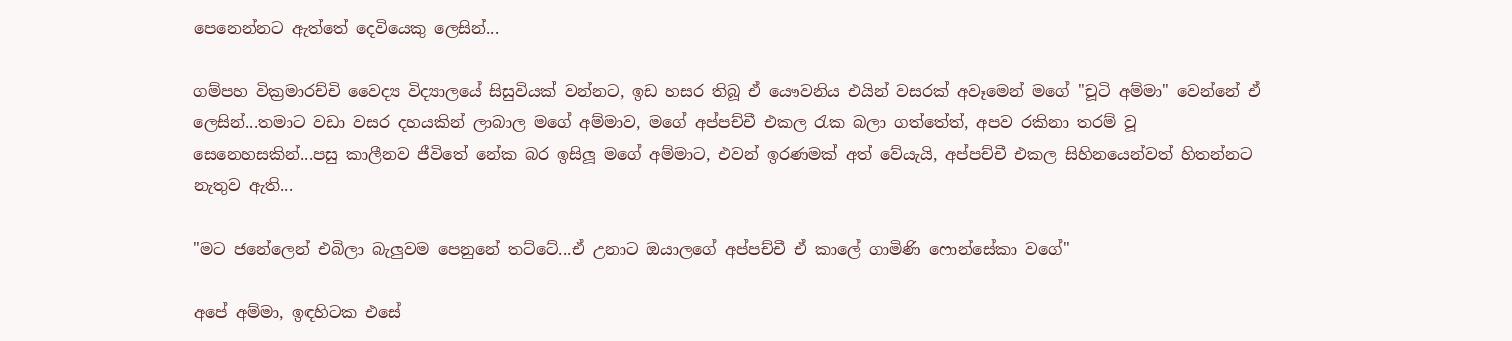පෙනෙන්නට ඇත්තේ දෙවියෙකු ලෙසින්...

ගම්පහ වික්‍රමාරච්චි වෛද්‍ය විද්‍යාලයේ සිසුවියක් වන්නට, ඉඩ හසර තිබූ ඒ යෞවනිය එයින් වසරක් අවෑමෙන් මගේ "චූටි අම්මා" වෙන්නේ ඒ ලෙසින්...තමාට වඩා වසර දහයකින් ලාබාල මගේ අම්මාව, මගේ අප්පච්චී එකල රැක බලා ගත්තේත්, අපව රකිනා තරම් වූ සෙනෙහසකින්...පසු කාලීනව ජීවිතේ නේක බර ඉසිලූ මගේ අම්මාට, එවන් ඉරණමක් අත් වේයැයි, අප්පච්චී එකල සිහිනයෙන්වත් හිතන්නට නැතුව ඇති...

"මට ජනේලෙන් එබිලා බැලුවම පෙනුනේ තට්ටේ...ඒ උනාට ඔයාලගේ අප්පච්චී ඒ කාලේ ගාමිණි ෆොන්සේකා වගේ"

අපේ අම්මා, ඉඳහිටක එසේ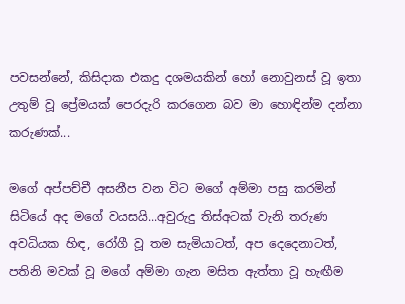පවසන්නේ, කිසිදාක එකදු දශමයකින් හෝ නොවුනස් වූ ඉතා උතුම් වූ ප්‍රේමයක් පෙරදැරි කරගෙන බව මා හොඳින්ම දන්නා කරුණක්...

මගේ අප්පච්චී අසනීප වන විට මගේ අම්මා පසු කරමින් සිටියේ අද මගේ වයසයි...අවුරුදු තිස්අටක් වැනි තරුණ අවධියක හිඳ, රෝගී වූ තම සැමියාටත්, අප දෙදෙනාටත්, පතිනි මවක් වූ මගේ අම්මා ගැන මසිත ඇත්තා වූ හැඟීම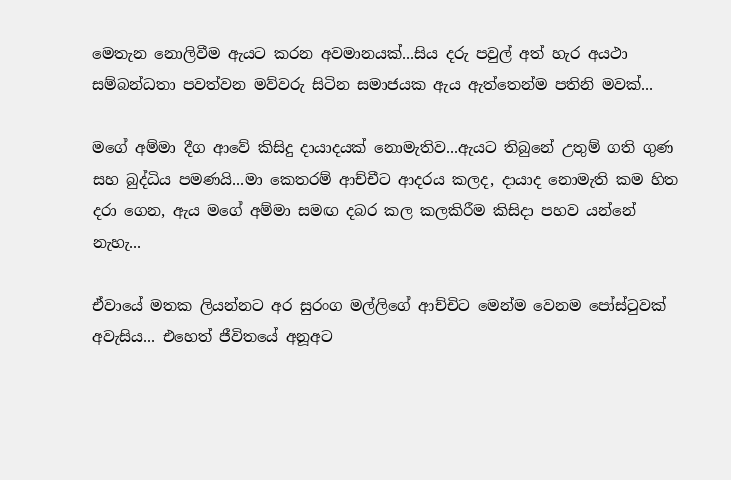මෙතැන නොලිවීම ඇයට කරන අවමානයක්...සිය දරු පවුල් අත් හැර අයථා සම්බන්ධතා පවත්වන මව්වරු සිටින සමාජයක ඇය ඇත්තෙන්ම පතිනි මවක්...

මගේ අම්මා දීග ආවේ කිසිදු දායාදයක් නොමැතිව...ඇයට තිබුනේ උතුම් ගති ගුණ සහ බුද්ධිය පමණයි...මා කෙතරම් ආච්චීට ආදරය කලද, දායාද නොමැති කම හිත දරා ගෙන, ඇය මගේ අම්මා සමඟ දබර කල කලකිරීම කිසිදා පහව යන්නේ නැහැ...

ඒවායේ මතක ලියන්නට අර සුරංග මල්ලිගේ ආච්චිට මෙන්ම වෙනම පෝස්ටුවක් අවැසිය... එහෙත් ජීවිතයේ අනූඅට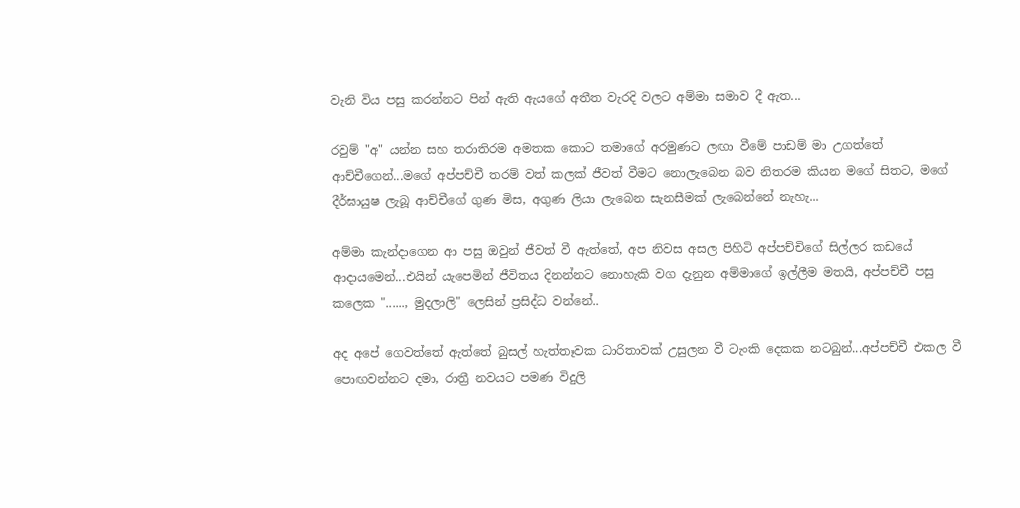වැනි විය පසු කරන්නට පින් ඇති ඇයගේ අතීත වැරදි වලට අම්මා සමාව දී ඇත...

රවුම් "අ" යන්න සහ තරාතිරම අමතක කොට තමාගේ අරමුණට ලඟා වීමේ පාඩම් මා උගත්තේ ආච්චීගෙන්...මගේ අප්පච්චී තරම් වත් කලක් ජීවත් වීමට නොලැබෙන බව නිතරම කියන මගේ සිතට, මගේ දීර්ඝායුෂ ලැබූ ආච්චීගේ ගුණ මිස, අගුණ ලියා ලැබෙන සැනසීමක් ලැබෙන්නේ නැහැ...

අම්මා කැන්දාගෙන ආ පසු ඔවුන් ජීවත් වී ඇත්තේ, අප නිවස අසල පිහිටි අප්පච්චිගේ සිල්ලර කඩයේ ආදායමෙන්...එයින් යැපෙමින් ජීවිතය දිනන්නට නොහැකි වග දැනුන අම්මාගේ ඉල්ලීම මතයි, අප්පච්චී පසු කලෙක "......, මුදලාලි" ලෙසින් ප්‍රසිද්ධ වන්නේ..

අද අපේ ගෙවත්තේ ඇත්තේ බුසල් හැත්තෑවක ධාරිතාවක් උසුලන වී ටැංකි දෙකක නටබුන්...අප්පච්චී එකල වී පොඟවන්නට දමා, රාත්‍රී නවයට පමණ විදුලි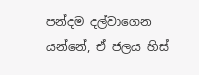පන්දම දල්වාගෙන යන්නේ, ඒ ජලය හිස්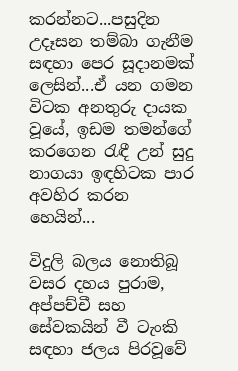කරන්නට...පසුදින උදෑසන තම්බා ගැනීම සඳහා පෙර සූදානමක් ලෙසින්...ඒ යන ගමන විටක අනතුරු දායක වූයේ, ඉඩම තමන්ගේ කරගෙන රැඳී උන් සුදු නාගයා ඉඳහිටක පාර අවහිර කරන හෙයින්...

විදුලි බලය නොතිබූ වසර දහය පුරාම, අප්පච්චී සහ සේවකයින් වී ටැංකි සඳහා ජලය පිරවූවේ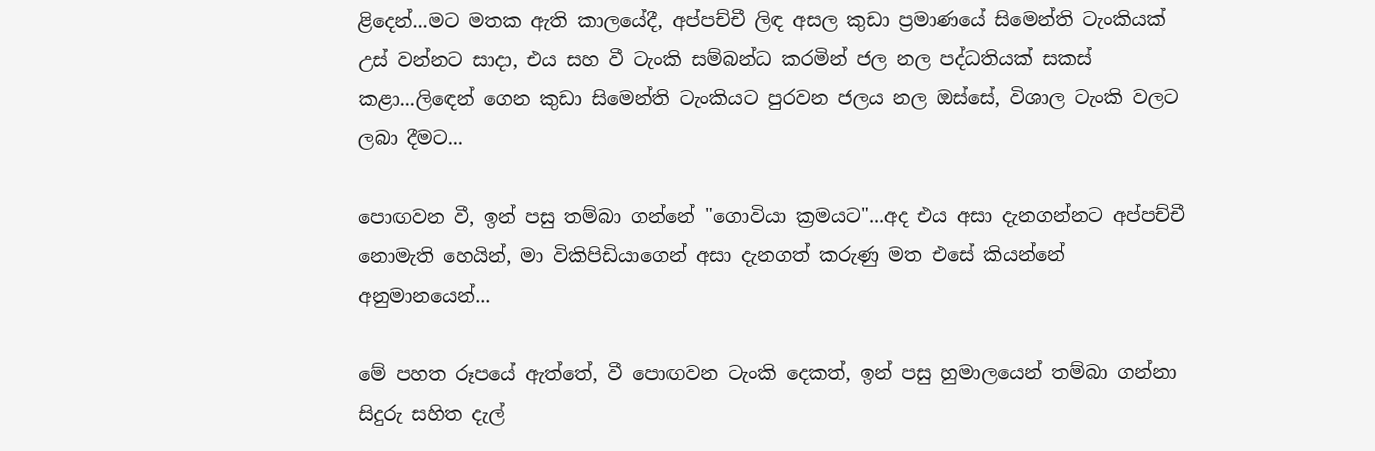ළිදෙන්...මට මතක ඇති කාලයේදී, අප්පච්චී ලිඳ අසල කුඩා ප්‍රමාණයේ සිමෙන්ති ටැංකියක් උස් වන්නට සාදා, එය සහ වී ටැංකි සම්බන්ධ කරමින් ජල නල පද්ධතියක් සකස් කළා...ලිඳෙන් ගෙන කුඩා සිමෙන්ති ටැංකියට පුරවන ජලය නල ඔස්සේ, විශාල ටැංකි වලට ලබා දීමට...

පොඟවන වී, ඉන් පසු තම්බා ගන්නේ "ගොවියා ක්‍රමයට"...අද එය අසා දැනගන්නට අප්පච්චී නොමැති හෙයින්, මා විකිපිඩියාගෙන් අසා දැනගත් කරුණු මත එසේ කියන්නේ අනුමානයෙන්...

මේ පහත රූපයේ ඇත්තේ, වී පොඟවන ටැංකි දෙකත්, ඉන් පසු හුමාලයෙන් තම්බා ගන්නා සිදුරු සහිත දැල්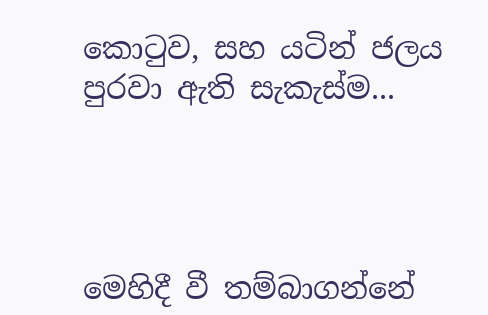කොටුව, සහ යටින් ජලය පුරවා ඇති සැකැස්ම...




මෙහිදී වී තම්බාගන්නේ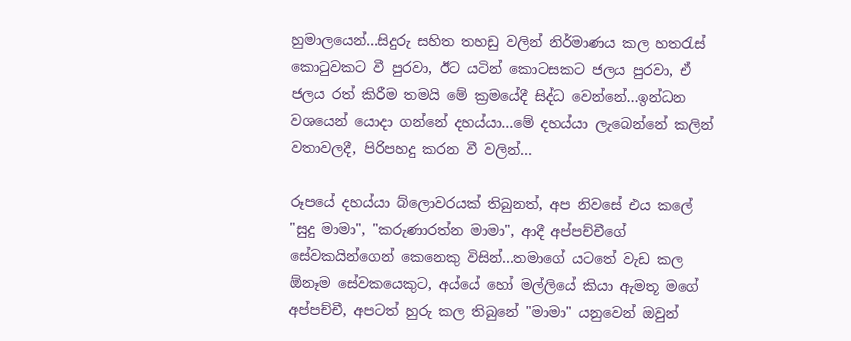හුමාලයෙන්...සිදුරු සහිත තහඩු වලින් නිර්මාණය කල හතරැස් කොටුවකට වී පුරවා, ඊට යටින් කොටසකට ජලය පුරවා, ඒ ජලය රත් කිරීම තමයි මේ ක්‍රමයේදී සිද්ධ වෙන්නේ...ඉන්ධන වශයෙන් යොදා ගන්නේ දහය්යා...මේ දහය්යා ලැබෙන්නේ කලින් වතාවලදී, පිරිපහදු කරන වී වලින්...

රූපයේ දහය්යා බ්ලොවරයක් තිබුනත්, අප නිවසේ එය කලේ "සුදු මාමා", "කරුණාරත්න මාමා", ආදී අප්පච්චීගේ සේවකයින්ගෙන් කෙනෙකු විසින්...තමාගේ යටතේ වැඩ කල ඕනෑම සේවකයෙකුට, අය්යේ හෝ මල්ලියේ කියා ඇමතූ මගේ අප්පච්චී, අපටත් හුරු කල තිබුනේ "මාමා" යනුවෙන් ඔවුන්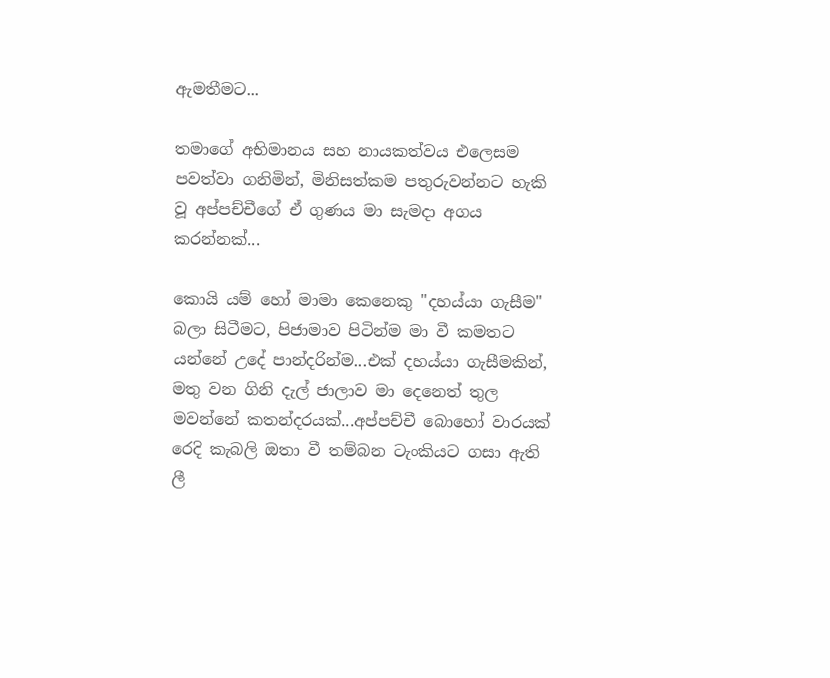ඇමතීමට...

තමාගේ අභිමානය සහ නායකත්වය එලෙසම පවත්වා ගනිමින්, මිනිසත්කම පතුරුවන්නට හැකි වූ අප්පච්චීගේ ඒ ගුණය මා සැමදා අගය කරන්නක්...

කොයි යම් හෝ මාමා කෙනෙකු "දහය්යා ගැසීම" බලා සිටීමට, පිජාමාව පිටින්ම මා වී කමතට යන්නේ උදේ පාන්දරින්ම...එක් දහය්යා ගැසීමකින්, මතු වන ගිනි දැල් ජාලාව මා දෙනෙත් තුල මවන්නේ කතන්දරයක්...අප්පච්චී බොහෝ වාරයක් රෙදි කැබලි ඔතා වී තම්බන ටැංකියට ගසා ඇති ලී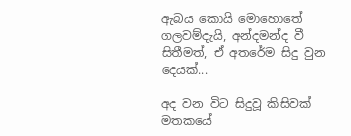ඇබය කොයි මොහොතේ ගලවම්දැයි, අන්දමන්ද වී සිතීමත්, ඒ අතරේම සිදු වුන දෙයක්...

අද වන විට සිදුවූ කිසිවක් මතකයේ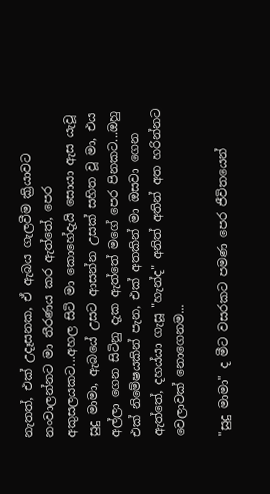නැතත්, එක් උදෑසනක, ඒ ඇබය ගැලවීම ක්‍රියාවට නංවාලන්නට මා තීරණය කර ඇත්තේ, පෙර අකුසලයකට...අහල සිටි මා කොහේදැයි සොයා ඇස යැවූ සුදු මාමා, ඇබයේ උසට ආසන්න උසක් සහිත වූ මා, එය අල්ලා ගෙන සිටිනු දැක ඇත්තේ මගේ පෙර පිනකට...ඔහු එක් නිමේෂයකින් පැන, එක් අතකින් මා ඔසවා ගෙන ඇත්තේ, දහය්යා ගැසූ "හැන්ද" අනිත් අතින් අත හරින්නට වෙලාවක් නොගෙනම...

"සුදු මාමා" ද මීට වසරකට පමණ පෙර ජීවිතයෙන්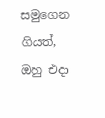සමුගෙන ගියත්, ඔහු එදා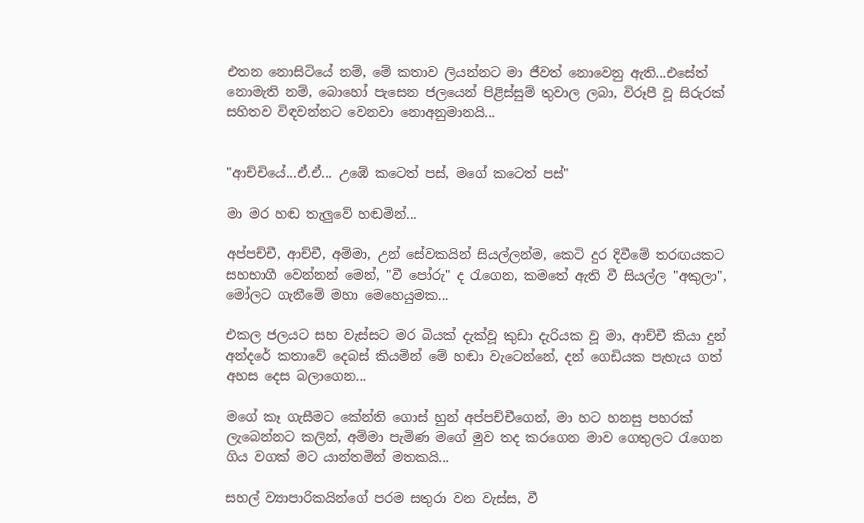එතන නොසිටියේ නම්, මේ කතාව ලියන්නට මා ජීවත් නොවෙනු ඇති...එසේත් නොමැති නම්, බොහෝ පැසෙන ජලයෙන් පිළිස්සුම් තුවාල ලබා, විරූපී වූ සිරුරක් සහිතව විඳවන්නට වෙනවා නොඅනුමානයි...


"ආච්චියේ...ඒ.ඒ... උඹේ කටෙත් පස්, මගේ කටෙත් පස්"

මා මර හඬ තැලුවේ හඬමින්...

අප්පච්චී, ආච්චී, අම්මා, උන් සේවකයින් සියල්ලන්ම, කෙටි දුර දිවීමේ තරඟයකට සහභාගී වෙන්නන් මෙන්, "වී පෝරු" ද රැගෙන, කමතේ ඇති වී සියල්ල "අකුලා", මෝලට ගැනීමේ මහා මෙහෙයුමක...

එකල ජලයට සහ වැස්සට මර බියක් දැක්වූ කුඩා දැරියක වූ මා, ආච්චී කියා දුන් අන්දරේ කතාවේ දෙබස් කියමින් මේ හඬා වැටෙන්නේ, දන් ගෙඩියක පැහැය ගත් අහස දෙස බලාගෙන...

මගේ කෑ ගැසීමට කේන්ති ගොස් හුන් අප්පච්චීගෙන්, මා හට හනසු පහරක් ලැබෙන්නට කලින්, අම්මා පැමිණ මගේ මුව තද කරගෙන මාව ගෙතුලට රැගෙන ගිය වගක් මට යාන්තමින් මතකයි...

සහල් ව්‍යාපාරිකයින්ගේ පරම සතුරා වන වැස්ස, වී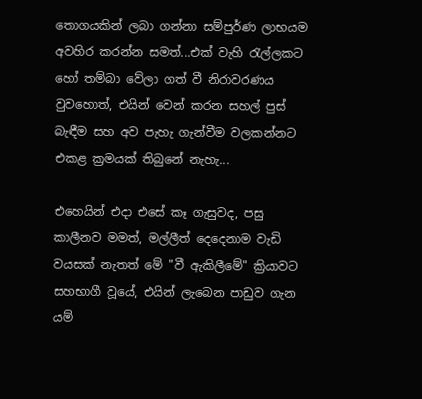තොගයකින් ලබා ගන්නා සම්පුර්ණ ලාභයම අවහිර කරන්න සමත්...එක් වැහි රැල්ලකට හෝ තම්බා වේලා ගත් වී නිරාවරණය වුවහොත්, එයින් වෙන් කරන සහල් පුස් බැඳීම සහ අව පැහැ ගැන්වීම වලකන්නට එකළ ක්‍රමයක් තිබුනේ නැහැ...

එහෙයින් එදා එසේ කෑ ගැසුවද, පසු කාලීනව මමත්, මල්ලීත් දෙදෙනාම වැඩි වයසක් නැතත් මේ "වී ඇකිලීමේ" ක්‍රියාවට සහභාගී වූයේ, එයින් ලැබෙන පාඩුව ගැන යම්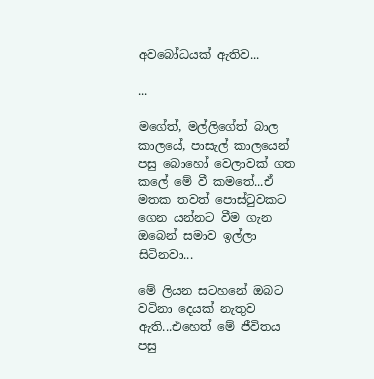අවබෝධයක් ඇතිව...

...

මගේත්, මල්ලිගේත් බාල කාලයේ, පාසැල් කාලයෙන් පසු බොහෝ වෙලාවක් ගත කලේ මේ වී කමතේ...ඒ මතක තවත් පොස්ටුවකට ගෙන යන්නට වීම ගැන ඔබෙන් සමාව ඉල්ලා සිටිනවා...

මේ ලියන සටහනේ ඔබට වටිනා දෙයක් නැතුව ඇති...එහෙත් මේ ජීවිතය පසු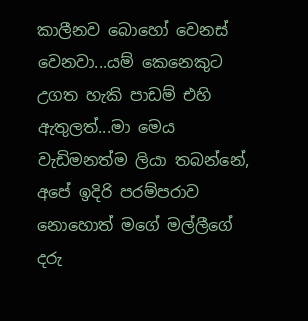කාලීනව බොහෝ වෙනස් වෙනවා...යම් කෙනෙකුට උගත හැකි පාඩම් එහි ඇතුලත්...මා මෙය වැඩිමනත්ම ලියා තබන්නේ, අපේ ඉදිරි පරම්පරාව නොහොත් මගේ මල්ලීගේ දරු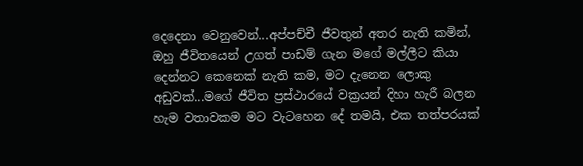දෙදෙනා වෙනුවෙන්...අප්පච්චී ජීවතුන් අතර නැති කමින්, ඔහු ජීවිතයෙන් උගත් පාඩම් ගැන මගේ මල්ලීට කියා දෙන්නට කෙනෙක් නැති කම, මට දැනෙන ලොකු අඩුවක්...මගේ ජීවිත ප්‍රස්ථාරයේ වක්‍රයන් දිහා හැරී බලන හැම වතාවකම මට වැටහෙන දේ තමයි, එක තත්පරයක්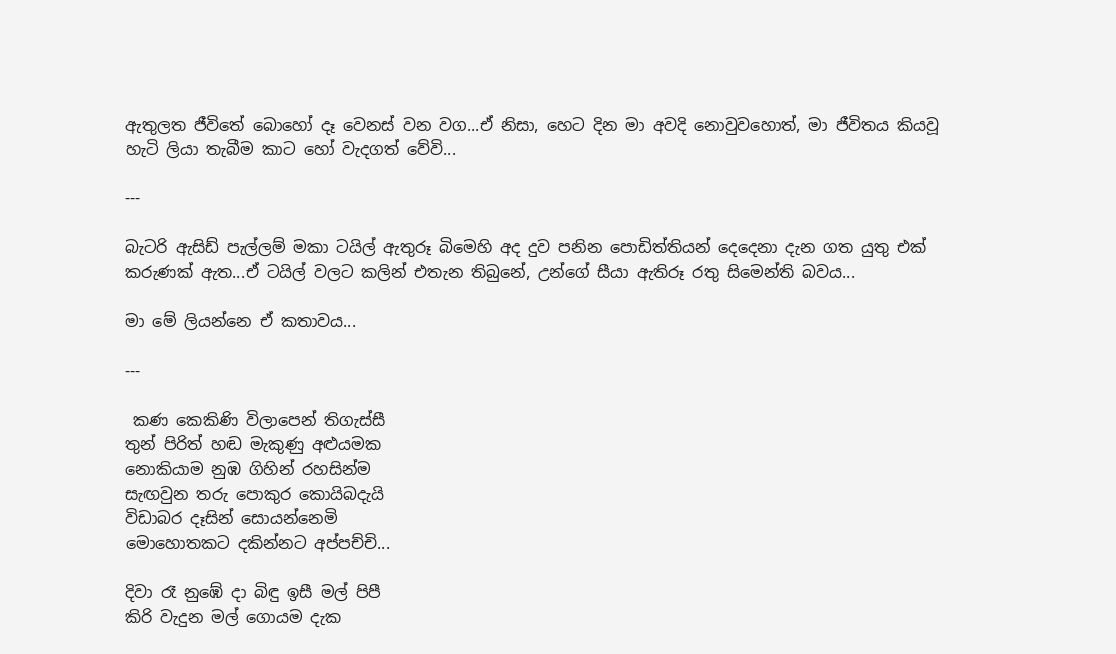ඇතුලත ජීවිතේ බොහෝ දෑ වෙනස් වන වග...ඒ නිසා, හෙට දින මා අවදි නොවුවහොත්, මා ජීවිතය කියවූ හැටි ලියා තැබීම කාට හෝ වැදගත් වේවි...

---

බැටරි ඇසිඩ් පැල්ලම් මකා ටයිල් ඇතුරූ බිමෙහි අද දුව පනින පොඩිත්තියන් දෙදෙනා දැන ගත යුතු එක් කරුණක් ඇත...ඒ ටයිල් වලට කලින් එතැන තිබුනේ, උන්ගේ සීයා ඇතිරූ රතු සිමෙන්ති බවය...

මා මේ ලියන්නෙ ඒ කතාවය...

---

 කණ කෙකිණි විලාපෙන් තිගැස්සී
තුන් පිරිත් හඬ මැකුණු අළුයමක
නොකියාම නුඹ ගිහින් රහසින්ම
සැඟවුන තරු පොකුර කොයිබදැයි
විඩාබර දෑසින් සොයන්නෙමි
මොහොතකට දකින්නට අප්පච්චි...

දිවා රෑ නුඹේ දා බිඳු ඉසී මල් පිපී
කිරි වැදුන මල් ගොයම දැක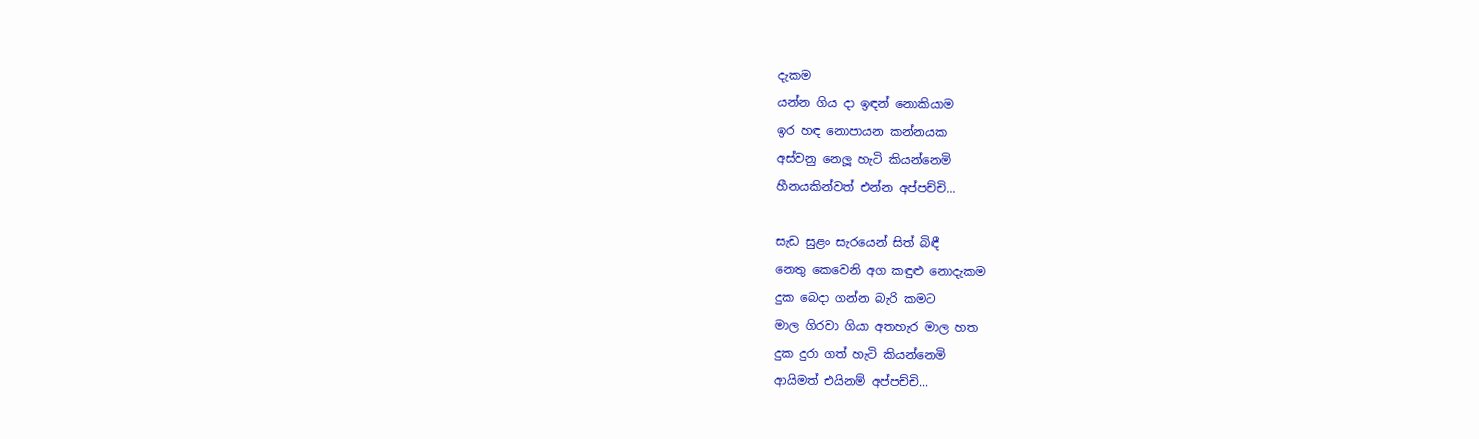දැකම
යන්න ගිය දා ඉඳන් නොකියාම
ඉර හඳ නොපායන කන්නයක
අස්වනු නෙලූ හැටි කියන්නෙමි
හීනයකින්වත් එන්න අප්පච්චි...

සැඩ සුළං සැරයෙන් සිත් බිඳී
නෙතු කෙවෙනි අග කඳුළු නොදැකම
දුක බෙදා ගන්න බැරි කමට
මාල ගිරවා ගියා අතහැර මාල හත
දුක දුරා ගත් හැටි කියන්නෙමි
ආයිමත් එයිනම් අප්පච්චි...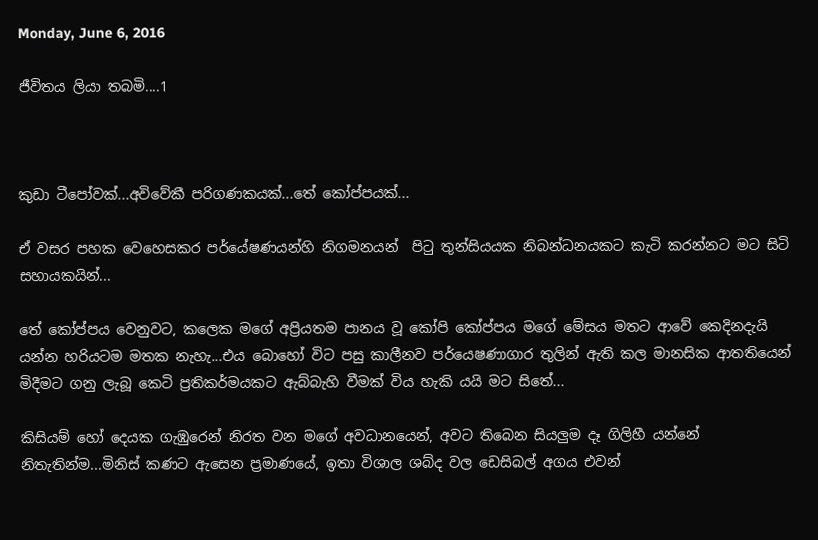Monday, June 6, 2016

ජීවිතය ලියා තබමි....1



කුඩා ටීපෝවක්...අවිවේකී පරිගණකයක්...තේ කෝප්පයක්...

ඒ වසර පහක වෙහෙසකර පර්යේෂණයන්හි නිගමනයන්  පිටු තුන්සියයක නිබන්ධනයකට කැටි කරන්නට මට සිටි සහායකයින්...

තේ කෝප්පය වෙනුවට, කලෙක මගේ අප්‍රියතම පානය වූ කෝපි කෝප්පය මගේ මේසය මතට ආවේ කෙදිනදැයි යන්න හරියටම මතක නැහැ...එය බොහෝ විට පසු කාලීනව පර්යෙෂණාගාර තුලින් ඇති කල මානසික ආතතියෙන් මිදීමට ගනු ලැබූ කෙටි ප්‍රතිකර්මයකට ඇබ්බැහි වීමක් විය හැකි යයි මට සිතේ...

කිසියම් හෝ දෙයක ගැඹුරෙන් නිරත වන මගේ අවධානයෙන්, අවට තිබෙන සියලුම දෑ ගිලිහී යන්නේ නිතැතින්ම...මිනිස් කණට ඇසෙන ප්‍රමාණයේ, ඉතා විශාල ශබ්ද වල ඩෙසිබල් අගය එවන්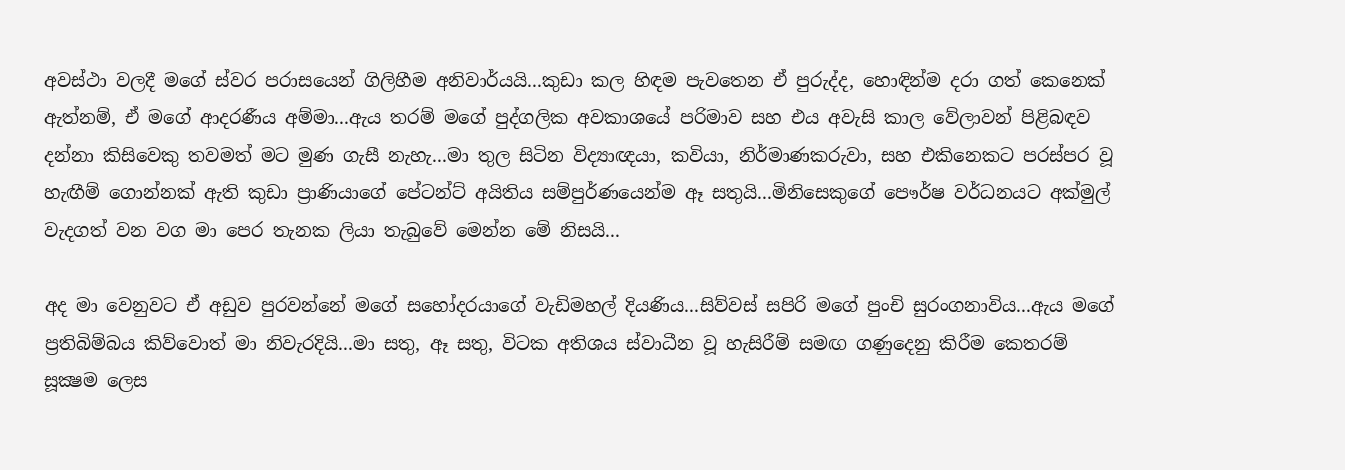අවස්ථා වලදී මගේ ස්වර පරාසයෙන් ගිලිහීම අනිවාර්යයි...කුඩා කල හිඳම පැවතෙන ඒ පුරුද්ද, හොඳින්ම දරා ගත් කෙනෙක් ඇත්නම්, ඒ මගේ ආදරණීය අම්මා...ඇය තරම් මගේ පුද්ගලික අවකාශයේ පරිමාව සහ එය අවැසි කාල වේලාවන් පිළිබඳව දන්නා කිසිවෙකු තවමත් මට මුණ ගැසී නැහැ...මා තුල සිටින විද්‍යාඥයා, කවියා, නිර්මාණකරුවා, සහ එකිනෙකට පරස්පර වූ හැඟීම් ගොන්නක් ඇති කුඩා ප්‍රාණියාගේ පේටන්ට් අයිතිය සම්පුර්ණයෙන්ම ඈ සතුයි...මිනිසෙකුගේ පෞර්ෂ වර්ධනයට අක්මුල් වැදගත් වන වග මා පෙර තැනක ලියා තැබුවේ මෙන්න මේ නිසයි...

අද මා වෙනුවට ඒ අඩුව පුරවන්නේ මගේ සහෝදරයාගේ වැඩිමහල් දියණිය...සිව්වස් සපිරි මගේ පුංචි සුරංගනාවිය...ඇය මගේ ප්‍රතිබිම්බය කිව්වොත් මා නිවැරදියි...මා සතු, ඈ සතු, විටක අතිශය ස්වාධීන වූ හැසිරීම් සමඟ ගණුදෙනු කිරීම කෙතරම් සූක්‍ෂම ලෙස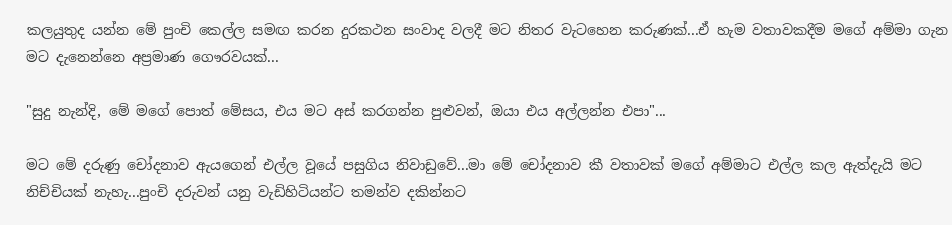කලයුතුද යන්න මේ පුංචි කෙල්ල සමඟ කරන දුරකථන සංවාද වලදී මට නිතර වැටහෙන කරුණක්...ඒ හැම වතාවකදීම මගේ අම්මා ගැන මට දැනෙන්නෙ අප්‍රමාණ ගෞරවයක්...

"සුදු නැන්දි, මේ මගේ පොත් මේසය, එය මට අස් කරගන්න පුළුවන්, ඔයා එය අල්ලන්න එපා"...

මට මේ දරුණු චෝදනාව ඇයගෙන් එල්ල වූයේ පසුගිය නිවාඩුවේ...මා මේ චෝදනාව කී වතාවක් මගේ අම්මාට එල්ල කල ඇත්දැයි මට නිච්චියක් නැහැ...පුංචි දරුවන් යනු වැඩිහිටියන්ට තමන්ව දකින්නට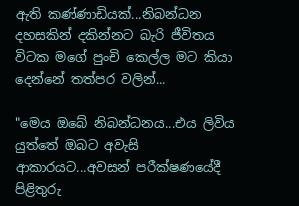ඇති කණ්ණාඩියක්...නිබන්ධන දහසකින් දකින්නට බැරි ජීවිතය විටක මගේ පුංචි කෙල්ල මට කියා දෙන්නේ තත්පර වලින්...

"මෙය ඔබේ නිබන්ධනය...එය ලිවිය යුත්තේ ඔබට අවැසි ආකාරයට...අවසන් පරීක්ෂණයේදී පිළිතුරු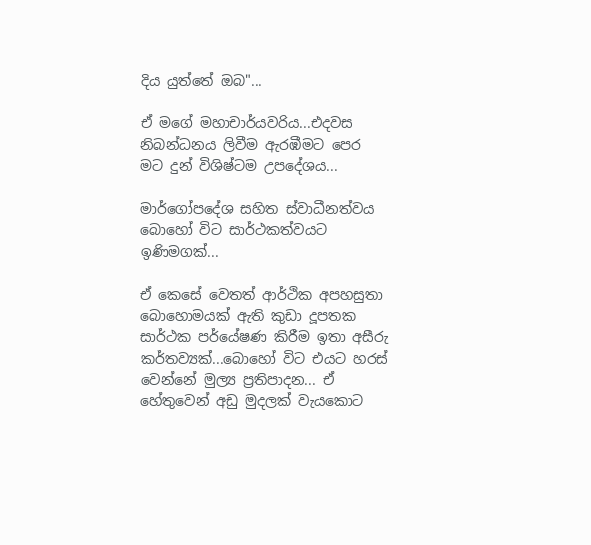දිය යුත්තේ ඔබ"...

ඒ මගේ මහාචාර්යවරිය...එදවස නිබන්ධනය ලිවීම ඇරඹීමට පෙර මට දුන් විශිෂ්ටම උපදේශය...

මාර්ගෝපදේශ සහිත ස්වාධීනත්වය බොහෝ විට සාර්ථකත්වයට ඉණිමගක්...

ඒ කෙසේ වෙතත් ආර්ථික අපහසුතා බොහොමයක් ඇති කුඩා දූපතක සාර්ථක පර්යේෂණ කිරීම ඉතා අසීරු කර්තව්‍යක්...බොහෝ විට එයට හරස් වෙන්නේ මුල්‍ය ප්‍රතිපාදන... ඒ හේතුවෙන් අඩු මුදලක් වැයකොට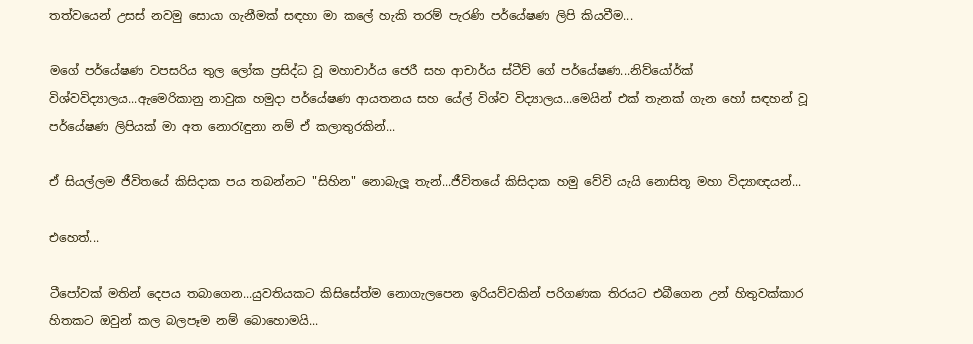තත්වයෙන් උසස් නවමු සොයා ගැනීමක් සඳහා මා කලේ හැකි තරම් පැරණි පර්යේෂණ ලිපි කියවීම...

මගේ පර්යේෂණ වපසරිය තුල ලෝක ප්‍රසිද්ධ වූ මහාචාර්ය ජෙරී සහ ආචාර්ය ස්ටීව් ගේ පර්යේෂණ...නිව්යෝර්ක් විශ්වවිද්‍යාලය...ඇමෙරිකානු නාවුක හමුදා පර්යේෂණ ආයතනය සහ යේල් විශ්ව විද්‍යාලය...මෙයින් එක් තැනක් ගැන හෝ සඳහන් වූ පර්යේෂණ ලිපියක් මා අත නොරැඳුනා නම් ඒ කලාතුරකින්...

ඒ සියල්ලම ජීවිතයේ කිසිදාක පය තබන්නට "සිහින" නොබැලූ තැන්...ජීවිතයේ කිසිදාක හමු වේවි යැයි නොසිතූ මහා විද්‍යාඥයන්...

එහෙත්...

ටීපෝවක් මතින් දෙපය තබාගෙන...යුවතියකට කිසිසේත්ම නොගැලපෙන ඉරියව්වකින් පරිගණක තිරයට එබීගෙන උන් හිතුවක්කාර හිතකට ඔවුන් කල බලපෑම නම් බොහොමයි...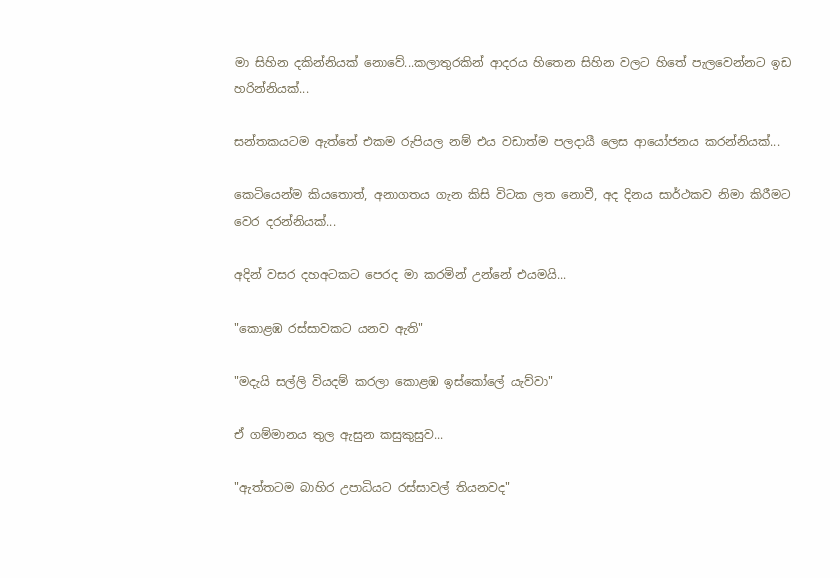මා සිහින දකින්නියක් නොවේ...කලාතුරකින් ආදරය හිතෙන සිහින වලට හිතේ පැලවෙන්නට ඉඩ හරින්නියක්...

සන්තකයටම ඇත්තේ එකම රුපියල නම් එය වඩාත්ම පලදායී ලෙස ආයෝජනය කරන්නියක්...

කෙටියෙන්ම කියතොත්, අනාගතය ගැන කිසි විටක ලත නොවී, අද දිනය සාර්ථකව නිමා කිරීමට වෙර දරන්නියක්...

අදින් වසර දහඅටකට පෙරද මා කරමින් උන්නේ එයමයි...

"කොළඹ රස්සාවකට යනව ඇති"

"මදැයි සල්ලි වියදම් කරලා කොළඹ ඉස්කෝලේ යැව්වා"

ඒ ගම්මානය තුල ඇසුන කසුකුසුව...

"ඇත්තටම බාහිර උපාධියට රස්සාවල් තියනවද"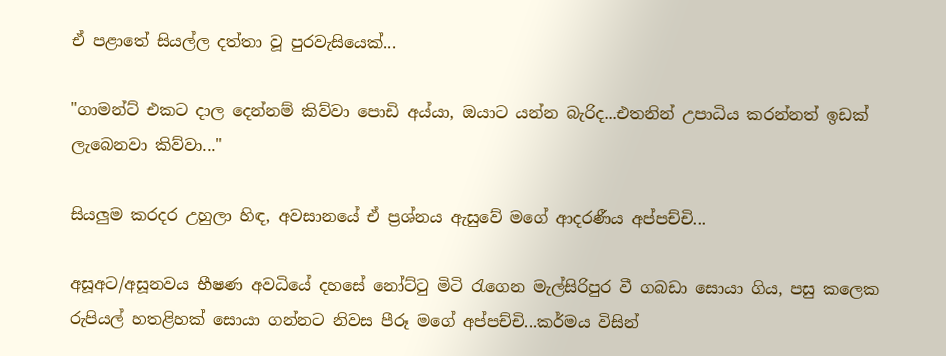ඒ පළාතේ සියල්ල දත්තා වූ පුරවැසියෙක්...

"ගාමන්ට් එකට දාල දෙන්නම් කිව්වා පොඩි අය්යා, ඔයාට යන්න බැරිද...එතනින් උපාධිය කරන්නත් ඉඩක් ලැබෙනවා කිව්වා..."

සියලුම කරදර උහුලා හිඳ, අවසානයේ ඒ ප්‍රශ්නය ඇසුවේ මගේ ආදරණීය අප්පච්චි...

අසූඅට/අසූනවය භීෂණ අවධියේ දහසේ නෝට්ටු මිටි රැගෙන මැල්සිරිපුර වී ගබඩා සොයා ගිය, පසු කලෙක රුපියල් හතළිහක් සොයා ගන්නට නිවස පීරූ මගේ අප්පච්චි...කර්මය විසින්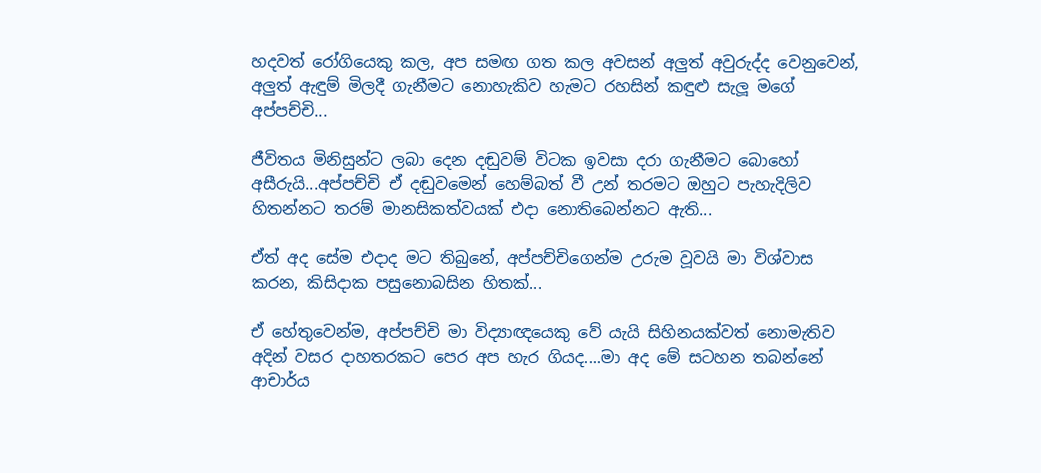හදවත් රෝගියෙකු කල, අප සමඟ ගත කල අවසන් අලුත් අවුරුද්ද වෙනුවෙන්, අලුත් ඇඳුම් මිලදී ගැනීමට නොහැකිව හැමට රහසින් කඳුළු සැලූ මගේ අප්පච්චි...

ජීවිතය මිනිසුන්ට ලබා දෙන දඬුවම් විටක ඉවසා දරා ගැනීමට බොහෝ අසීරුයි...අප්පච්චි ඒ දඬුවමෙන් හෙම්බත් වී උන් තරමට ඔහුට පැහැදිලිව හිතන්නට තරම් මානසිකත්වයක් එදා නොතිබෙන්නට ඇති...

ඒත් අද සේම එදාද මට තිබුනේ, අප්පච්චිගෙන්ම උරුම වූවයි මා විශ්වාස කරන, කිසිදාක පසුනොබසින හිතක්...

ඒ හේතුවෙන්ම, අප්පච්චි මා විද්‍යාඥයෙකු වේ යැයි සිහිනයක්වත් නොමැතිව අදින් වසර දාහතරකට පෙර අප හැර ගියද....මා අද මේ සටහන තබන්නේ ආචාර්ය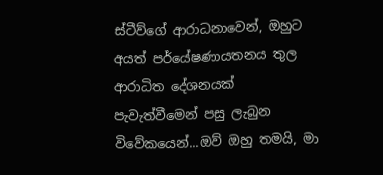ස්ටීව්ගේ ආරාධනාවෙන්, ඔහුට අයත් පර්යේෂණායතනය තුල ආරාධිත දේශනයක් පැවැත්වීමෙන් පසු ලැබුන විවේකයෙන්...ඔව් ඔහු තමයි, මා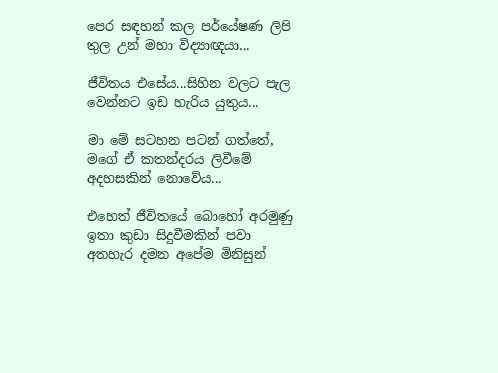පෙර සඳහන් කල පර්යේෂණ ලිපි තුල උන් මහා විද්‍යාඥයා...

ජීවිතය එසේය...සිහින වලට පැල වෙන්නට ඉඩ හැරිය යුතුය...

මා මේ සටහන පටන් ගත්තේ, මගේ ඒ කතන්දරය ලිවීමේ අදහසකින් නොවේය...

එහෙත් ජීවිතයේ බොහෝ අරමුණු ඉතා කුඩා සිදුවීමකින් පවා අතහැර දමන අපේම මිනිසුන්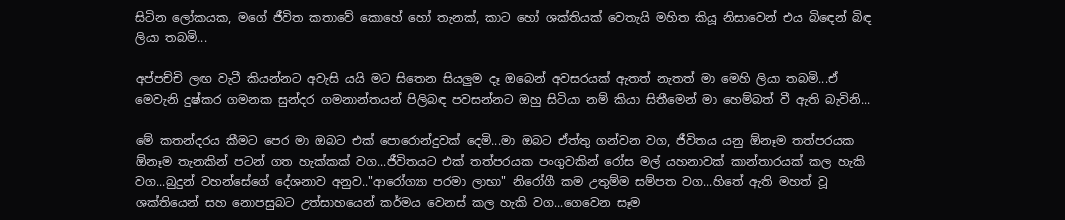සිටින ලෝකයක, මගේ ජීවිත කතාවේ කොහේ හෝ තැනක්, කාට හෝ ශක්තියක් වෙතැයි මහිත කියූ නිසාවෙන් එය බිඳෙන් බිඳ ලියා තබමි...

අප්පච්චි ලඟ වැටී කියන්නට අවැසි යයි මට සිතෙන සියලුම දෑ ඔබෙන් අවසරයක් ඇතත් නැතත් මා මෙහි ලියා තබමි...ඒ මෙවැනි දුෂ්කර ගමනක සුන්දර ගමනාන්තයන් පිලිබඳ පවසන්නට ඔහු සිටියා නම් කියා සිතීමෙන් මා හෙම්බත් වී ඇති බැවිනි...

මේ කතන්දරය කීමට පෙර මා ඔබට එක් පොරොන්දුවක් දෙමි...මා ඔබට ඒත්තු ගන්වන වග, ජීවිතය යනු ඕනෑම තත්පරයක ඕනෑම තැනකින් පටන් ගත හැක්කක් වග...ජීවිතයට එක් තත්පරයක පංගුවකින් රෝස මල් යහනාවක් කාන්තාරයක් කල හැකි වග...බුදුන් වහන්සේගේ දේශනාව අනුව.."ආරෝග්‍යා පරමා ලාභා" නිරෝගී කම උතුම්ම සම්පත වග...හිතේ ඇති මහත් වූ ශක්තියෙන් සහ නොපසුබට උත්සාහයෙන් කර්මය වෙනස් කල හැකි වග...ගෙවෙන සෑම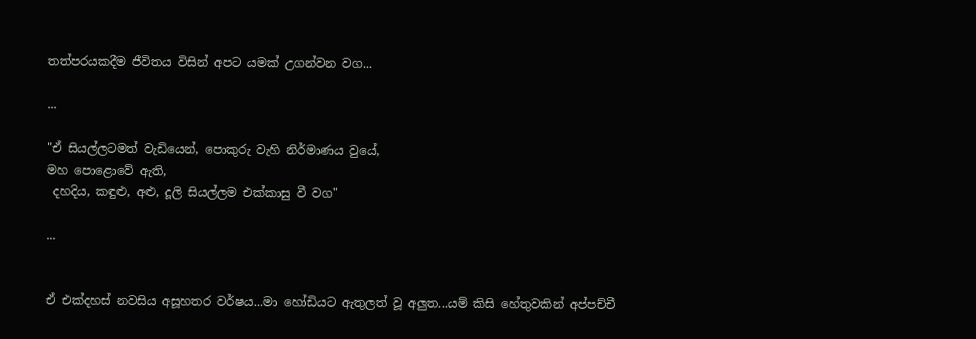තත්පරයකදීම ජීවිතය විසින් අපට යමක් උගන්වන වග...

...

"ඒ සියල්ලටමත් වැඩියෙන්, පොකුරු වැහි නිර්මාණය වුයේ,
මහ පොළොවේ ඇති,
 දහදිය, කඳුළු, අළු, දූලි සියල්ලම එක්කාසු වී වග"

...


ඒ එක්දහස් නවසිය අසූහතර වර්ෂය...මා හෝඩියට ඇතුලත් වූ අලුත...යම් කිසි හේතුවකින් අප්පච්චී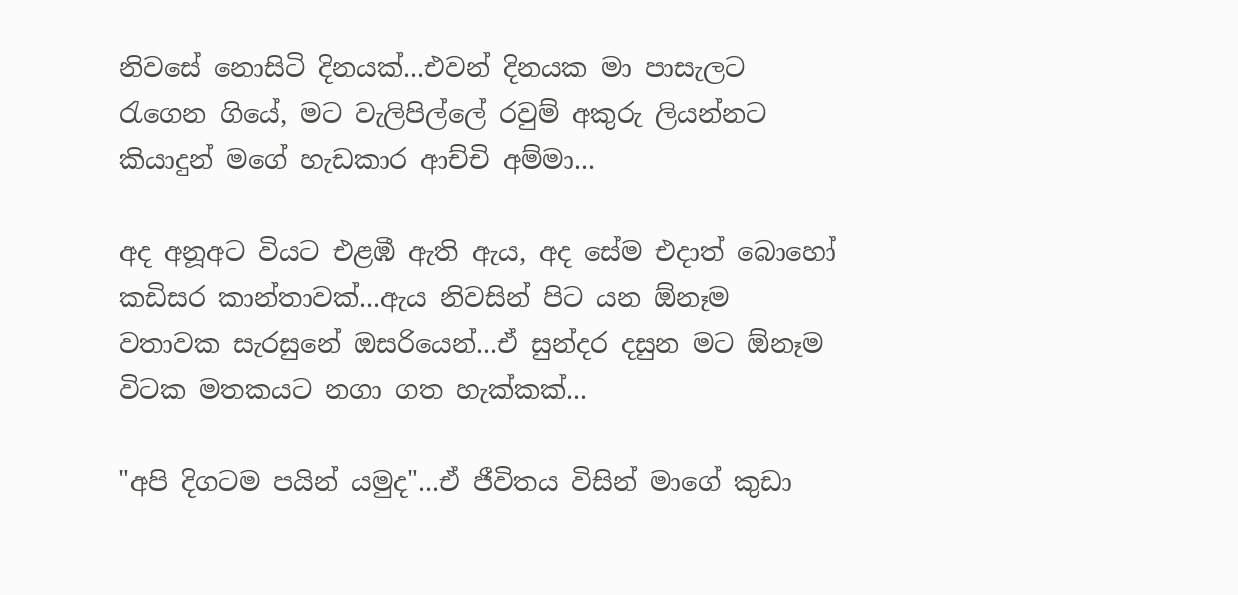නිවසේ නොසිටි දිනයක්...එවන් දිනයක මා පාසැලට රැගෙන ගියේ, මට වැලිපිල්ලේ රවුම් අකුරු ලියන්නට කියාදුන් මගේ හැඩකාර ආච්චි අම්මා...

අද අනූඅට වියට එළඹී ඇති ඇය, අද සේම එදාත් බොහෝ කඩිසර කාන්තාවක්...ඇය නිවසින් පිට යන ඕනෑම වතාවක සැරසුනේ ඔසරියෙන්...ඒ සුන්දර දසුන මට ඕනෑම විටක මතකයට නගා ගත හැක්කක්...

"අපි දිගටම පයින් යමුද"...ඒ ජීවිතය විසින් මාගේ කුඩා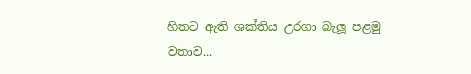හිතට ඇති ශක්තිය උරගා බැලූ පළමු වතාව...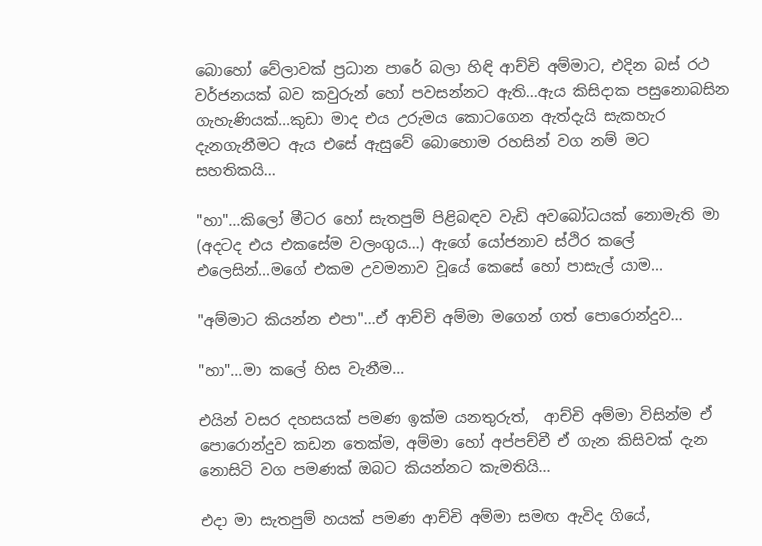බොහෝ වේලාවක් ප්‍රධාන පාරේ බලා හිඳි ආච්චි අම්මාට, එදින බස් රථ වර්ජනයක් බව කවුරුන් හෝ පවසන්නට ඇති...ඇය කිසිදාක පසුනොබසින ගැහැණියක්...කුඩා මාද එය උරුමය කොටගෙන ඇත්දැයි සැකහැර දැනගැනීමට ඇය එසේ ඇසුවේ බොහොම රහසින් වග නම් මට සහතිකයි...

"හා"...කිලෝ මීටර හෝ සැතපුම් පිළිබඳව වැඩි අවබෝධයක් නොමැති මා (අදටද එය එකසේම වලංගුය...) ඇගේ යෝජනාව ස්ථිර කලේ එලෙසින්...මගේ එකම උවමනාව වූයේ කෙසේ හෝ පාසැල් යාම...

"අම්මාට කියන්න එපා"...ඒ ආච්චි අම්මා මගෙන් ගත් පොරොන්දුව...

"හා"...මා කලේ හිස වැනීම...

එයින් වසර දහසයක් පමණ ඉක්ම යනතුරුත්,  ආච්චි අම්මා විසින්ම ඒ පොරොන්දුව කඩන තෙක්ම, අම්මා හෝ අප්පච්චී ඒ ගැන කිසිවක් දැන නොසිටි වග පමණක් ඔබට කියන්නට කැමතියි...

එදා මා සැතපුම් හයක් පමණ ආච්චි අම්මා සමඟ ඇවිද ගියේ,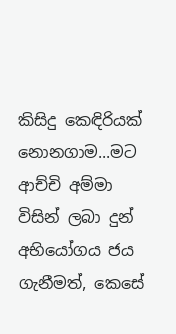කිසිදු කෙඳිරියක් නොනගාම...මට ආච්චි අම්මා විසින් ලබා දුන් අභියෝගය ජය ගැනීමත්, කෙසේ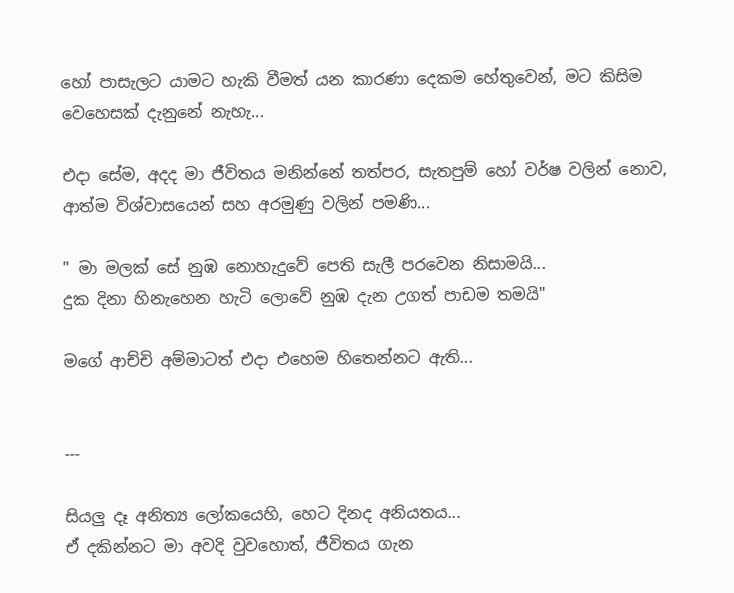හෝ පාසැලට යාමට හැකි වීමත් යන කාරණා දෙකම හේතුවෙන්, මට කිසිම වෙහෙසක් දැනුනේ නැහැ...

එදා සේම, අදද මා ජීවිතය මනින්නේ තත්පර, සැතපුම් හෝ වර්ෂ වලින් නොව, ආත්ම විශ්වාසයෙන් සහ අරමුණු වලින් පමණි...

" මා මලක් සේ නුඹ නොහැදුවේ පෙති සැලී පරවෙන නිසාමයි...
දුක දිනා හිනැහෙන හැටි ලොවේ නුඹ දැන උගත් පාඩම තමයි"

මගේ ආච්චි අම්මාටත් එදා එහෙම හිතෙන්නට ඇති...


---

සියලු දෑ අනිත්‍ය ලෝකයෙහි, හෙට දිනද අනියතය...
ඒ දකින්නට මා අවදි වුවහොත්, ජීවිතය ගැන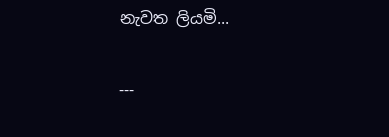නැවත ලියමි...

---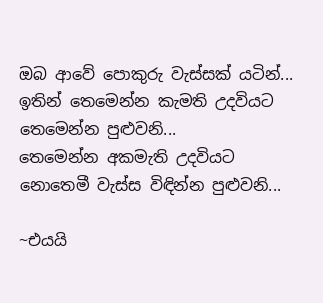ඔබ ආවේ පොකුරු වැස්සක් යටින්...
ඉතින් තෙමෙන්න කැමති උදවියට තෙමෙන්න පුළුවනි...
තෙමෙන්න අකමැති උදවියට නොතෙමී වැස්ස විඳින්න පුළුවනි...

~එයයි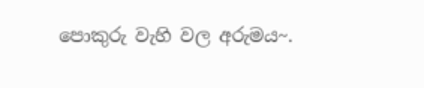පොකුරු වැහි වල අරුමය~.